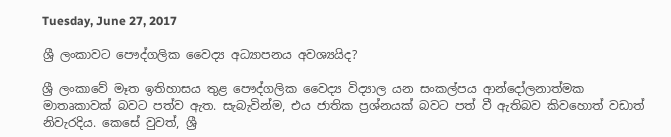Tuesday, June 27, 2017

ශ්‍රී ලංකාවට පෞද්ගලික වෛද්‍ය අධ්‍යාපනය අවශ්‍යයිද?

ශ්‍රී ලංකාවේ මෑත ඉතිහාසය තුළ පෞද්ගලික වෛද්‍ය විද්‍යාල යන සංකල්පය ආන්දෝලනාත්මක මාතෘකාවක් බවට පත්ව ඇත. සැබැවින්ම, එය ජාතික ප්‍රශ්නයක් බවට පත් වී ඇතිබව කිවහොත් වඩාත් නිවැරදිය. කෙසේ වුවත්, ශ්‍රී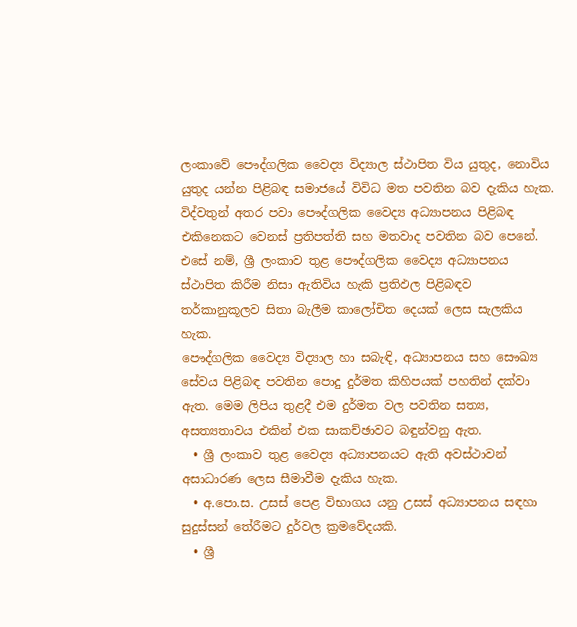ලංකාවේ පෞද්ගලික වෛද්‍ය විද්‍යාල ස්ථාපිත විය යුතුද, නොවිය යුතුද යන්න පිළිබඳ සමාජයේ විවිධ මත පවතින බව දැකිය හැක. විද්වතුන් අතර පවා පෞද්ගලික වෛද්‍ය අධ්‍යාපනය පිළිබඳ එකිනෙකට වෙනස් ප්‍රතිපත්ති සහ මතවාද පවතින බව පෙනේ. එසේ නම්, ශ්‍රී ලංකාව තුළ පෞද්ගලික වෛද්‍ය අධ්‍යාපනය ස්ථාපිත කිරීම නිසා ඇතිවිය හැකි ප්‍රතිඵල පිළිබඳව තර්කානුකූලව සිතා බැලීම කාලෝචිත දෙයක් ලෙස සැලකිය හැක.
පෞද්ගලික වෛද්‍ය විද්‍යාල හා සබැඳි, අධ්‍යාපනය සහ සෞඛ්‍ය සේවය පිළිබඳ පවතින පොදු දුර්මත කිහිපයක් පහතින් දක්වා ඇත. මෙම ලිපිය තුළදී එම දුර්මත වල පවතින සත්‍ය, අසත්‍යතාවය එකින් එක සාකච්ඡාවට බඳුන්වනු ඇත.
  • ශ්‍රී ලංකාව තුළ වෛද්‍ය අධ්‍යාපනයට ඇති අවස්ථාවන් අසාධාරණ ලෙස සීමාවීම දැකිය හැක.
  • අ.පො.ස. උසස් පෙළ විභාගය යනු උසස් අධ්‍යාපනය සඳහා සුදුස්සන් තේරීමට දුර්වල ක්‍රමවේදයකි.
  • ශ්‍රී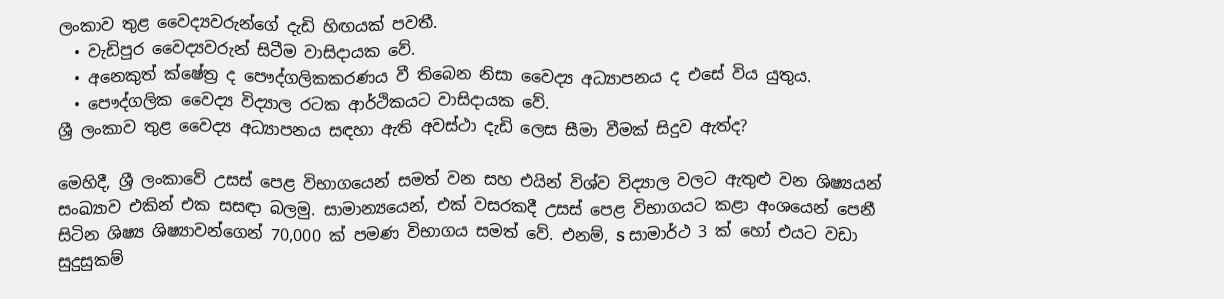ලංකාව තුළ වෛද්‍යවරුන්ගේ දැඩි හිඟයක් පවතී.
  • වැඩිපුර වෛද්‍යවරුන් සිටීම වාසිදායක වේ.
  • අනෙකුත් ක්ෂේත්‍ර ද පෞද්ගලිකකරණය වී තිබෙන නිසා වෛද්‍ය අධ්‍යාපනය ද එසේ විය යුතුය.
  • පෞද්ගලික වෛද්‍ය විද්‍යාල රටක ආර්ථිකයට වාසිදායක වේ.
ශ්‍රී ලංකාව තුළ වෛද්‍ය අධ්‍යාපනය සඳහා ඇති අවස්ථා දැඩි ලෙස සීමා වීමක් සිදුව ඇත්ද?

මෙහිදී, ශ්‍රී ලංකාවේ උසස් පෙළ විභාගයෙන් සමත් වන සහ එයින් විශ්ව විද්‍යාල වලට ඇතුළු වන ශිෂ්‍යයන් සංඛ්‍යාව එකින් එක සසඳා බලමු. සාමාන්‍යයෙන්, එක් වසරකදී උසස් පෙළ විභාගයට කළා අංශයෙන් පෙනී සිටින ශිෂ්‍ය ශිෂ්‍යාවන්ගෙන් 70,000 ක් පමණ විභාගය සමත් වේ. එනම්, S සාමාර්ථ 3 ක් හෝ එයට වඩා සුදුසුකම්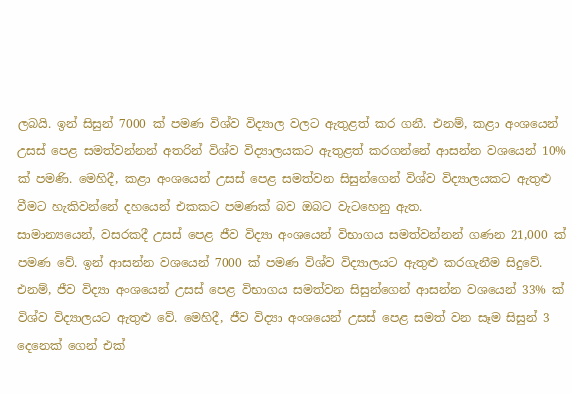ලබයි. ඉන් සිසුන් 7000 ක් පමණ විශ්ව විද්‍යාල වලට ඇතුළත් කර ගනී. එනම්, කළා අංශයෙන් උසස් පෙළ සමත්වන්නන් අතරින් විශ්ව විද්‍යාලයකට ඇතුළත් කරගන්නේ ආසන්න වශයෙන් 10% ක් පමණි. මෙහිදී, කළා අංශයෙන් උසස් පෙළ සමත්වන සිසුන්ගෙන් විශ්ව විද්‍යාලයකට ඇතුළු වීමට හැකිවන්නේ දහයෙන් එකකට පමණක් බව ඔබට වැටහෙනු ඇත.
සාමාන්‍යයෙන්, වසරකදී උසස් පෙළ ජීව විද්‍යා අංශයෙන් විභාගය සමත්වන්නන් ගණන 21,000 ක් පමණ වේ. ඉන් ආසන්න වශයෙන් 7000 ක් පමණ විශ්ව විද්‍යාලයට ඇතුළු කරගැනීම සිදුවේ. එනම්, ජීව විද්‍යා අංශයෙන් උසස් පෙළ විභාගය සමත්වන සිසුන්ගෙන් ආසන්න වශයෙන් 33% ක් විශ්ව විද්‍යාලයට ඇතුළු වේ. මෙහිදී, ජීව විද්‍යා අංශයෙන් උසස් පෙළ සමත් වන සෑම සිසුන් 3 දෙනෙක් ගෙන් එක්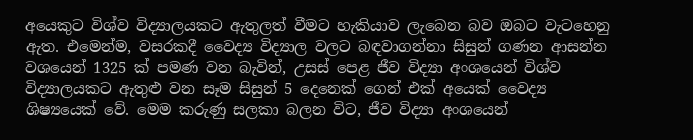අයෙකුට විශ්ව විද්‍යාලයකට ඇතුලත් වීමට හැකියාව ලැබෙන බව ඔබට වැටහෙනු ඇත. එමෙන්ම, වසරකදී වෛද්‍ය විද්‍යාල වලට බඳවාගන්නා සිසුන් ගණන ආසන්න වශයෙන් 1325 ක් පමණ වන බැවින්, උසස් පෙළ ජීව විද්‍යා අංශයෙන් විශ්ව විද්‍යාලයකට ඇතුළු වන සෑම සිසුන් 5 දෙනෙක් ගෙන් එක් අයෙක් වෛද්‍ය ශිෂ්‍යයෙක් වේ. මෙම කරුණු සලකා බලන විට, ජීව විද්‍යා අංශයෙන්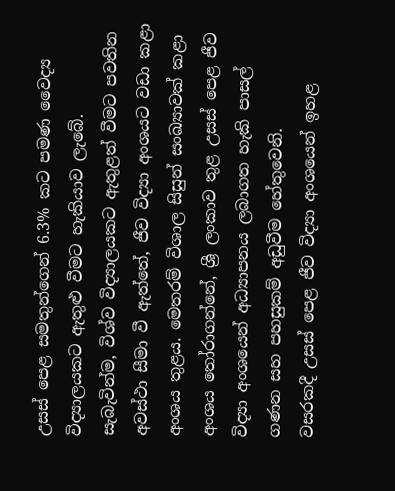උසස් පෙළ සමතුන්ගෙන් 6.3% කට පමණ වෛද්‍ය විද්‍යාලයකට ඇතුළු වීමට හැකියාව ලැබේ.
සැබැවින්ම, විශ්ව විද්‍යාලයකට ඇතුළත් වීමට පවතින අවස්ථා සීමා වී ඇත්තේ, ජීව විද්‍යා අංශයට වඩා කළා අංශය තුළය. මෙතරම් විශාල සිසුන් සංඛ්‍යාවක් කළා අංශය තෝරාගන්නේ, ශ්‍රී ලංකාව තුළ උසස් පෙළ ජීව විද්‍යා අංශයෙන් අධ්‍යාපනය ලබාගත හැකි පාසල් ගණන සහ පහසුකම් අඩුවීම හේතුවෙනි.
වසරකදී උසස් පෙළ ජීව විද්‍යා අංශයෙන් ඉහළ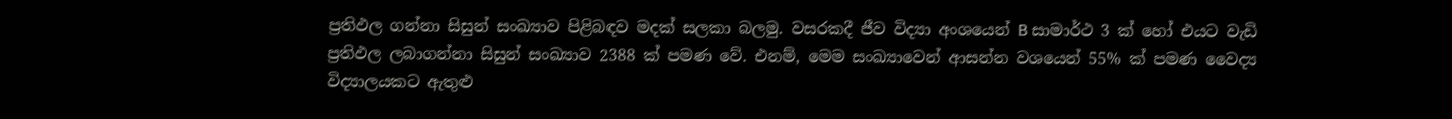ප්‍රතිඵල ගන්නා සිසුන් සංඛ්‍යාව පිළිබඳව මදක් සලකා බලමු. වසරකදී ජීව විද්‍යා අංශයෙන් B සාමාර්ථ 3 ක් හෝ එයට වැඩි ප්‍රතිඵල ලබාගන්නා සිසුන් සංඛ්‍යාව 2388 ක් පමණ වේ. එනම්, මෙම සංඛ්‍යාවෙන් ආසන්න වශයෙන් 55% ක් පමණ වෛද්‍ය විද්‍යාලයකට ඇතුළු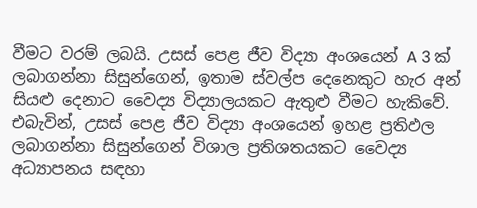වීමට වරම් ලබයි. උසස් පෙළ ජීව විද්‍යා අංශයෙන් A 3 ක් ලබාගන්නා සිසුන්ගෙන්, ඉතාම ස්වල්ප දෙනෙකුට හැර අන් සියළු දෙනාට වෛද්‍ය විද්‍යාලයකට ඇතුළු වීමට හැකිවේ. එබැවින්, උසස් පෙළ ජීව විද්‍යා අංශයෙන් ඉහළ ප්‍රතිඵල ලබාගන්නා සිසුන්ගෙන් විශාල ප්‍රතිශතයකට වෛද්‍ය අධ්‍යාපනය සඳහා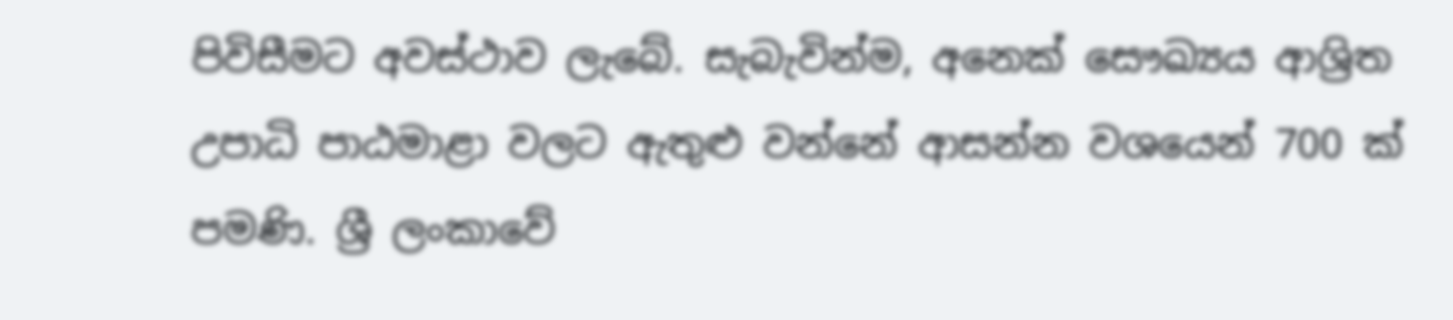පිවිසීමට අවස්ථාව ලැබේ. සැබැවින්ම, අනෙක් සෞඛ්‍යය ආශ්‍රිත උපාධි පාඨමාළා වලට ඇතුළු වන්නේ ආසන්න වශයෙන් 700 ක් පමණි. ශ්‍රී ලංකාවේ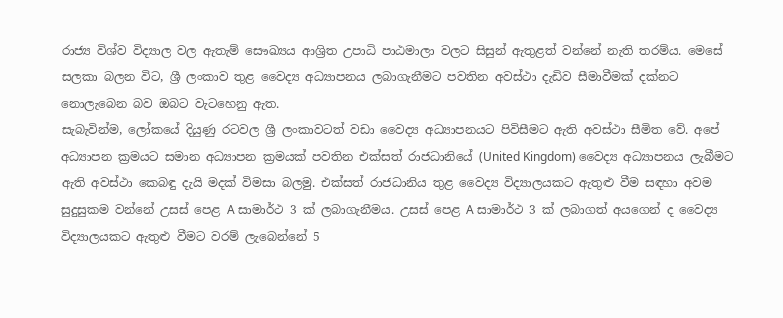රාජ්‍ය විශ්ව විද්‍යාල වල ඇතැම් සෞඛ්‍යය ආශ්‍රිත උපාධි පාඨමාලා වලට සිසුන් ඇතුළත් වන්නේ නැති තරම්ය. මෙසේ සලකා බලන විට, ශ්‍රී ලංකාව තුළ වෛද්‍ය අධ්‍යාපනය ලබාගැනීමට පවතින අවස්ථා දැඩිව සීමාවීමක් දක්නට නොලැබෙන බව ඔබට වැටහෙනු ඇත.
සැබැවින්ම, ලෝකයේ දියුණු රටවල ශ්‍රී ලංකාවටත් වඩා වෛද්‍ය අධ්‍යාපනයට පිවිසීමට ඇති අවස්ථා සීමිත වේ. අපේ අධ්‍යාපන ක්‍රමයට සමාන අධ්‍යාපන ක්‍රමයක් පවතින එක්සත් රාජධානියේ (United Kingdom) වෛද්‍ය අධ්‍යාපනය ලැබීමට ඇති අවස්ථා කෙබඳු දැයි මදක් විමසා බලමු. එක්සත් රාජධානිය තුළ වෛද්‍ය විද්‍යාලයකට ඇතුළු වීම සඳහා අවම සුදුසුකම වන්නේ උසස් පෙළ A සාමාර්ථ 3 ක් ලබාගැනීමය. උසස් පෙළ A සාමාර්ථ 3 ක් ලබාගත් අයගෙන් ද වෛද්‍ය විද්‍යාලයකට ඇතුළු වීමට වරම් ලැබෙන්නේ 5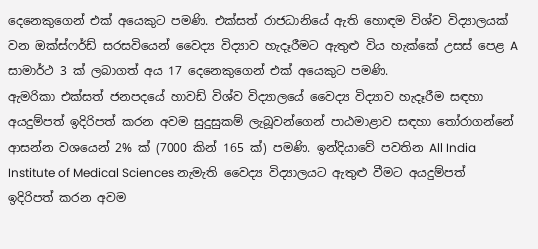දෙනෙකුගෙන් එක් අයෙකුට පමණි. එක්සත් රාජධානියේ ඇති හොඳම විශ්ව විද්‍යාලයක් වන ඔක්ස්ෆර්ඩ් සරසවියෙන් වෛද්‍ය විද්‍යාව හැදෑරීමට ඇතුළු විය හැක්කේ උසස් පෙළ A සාමාර්ථ 3 ක් ලබාගත් අය 17 දෙනෙකුගෙන් එක් අයෙකුට පමණි.
ඇමරිකා එක්සත් ජනපදයේ හාවඩ් විශ්ව විද්‍යාලයේ වෛද්‍ය විද්‍යාව හැදෑරීම සඳහා අයදුම්පත් ඉදිරිපත් කරන අවම සුදුසුකම් ලැබූවන්ගෙන් පාඨමාළාව සඳහා තෝරාගන්නේ ආසන්න වශයෙන් 2% ක් (7000 කින් 165 ක්) පමණි. ඉන්දියාවේ පවතින All India Institute of Medical Sciences නැමැති වෛද්‍ය විද්‍යාලයට ඇතුළු වීමට අයදුම්පත් ඉදිරිපත් කරන අවම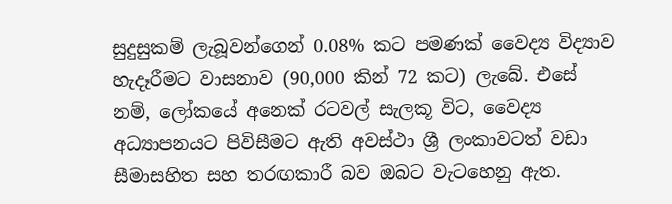සුදුසුකම් ලැබූවන්ගෙන් 0.08% කට පමණක් වෛද්‍ය විද්‍යාව හැදෑරීමට වාසනාව (90,000 කින් 72 කට) ලැබේ. එසේ නම්, ලෝකයේ අනෙක් රටවල් සැලකූ විට, වෛද්‍ය අධ්‍යාපනයට පිවිසීමට ඇති අවස්ථා ශ්‍රී ලංකාවටත් වඩා සීමාසහිත සහ තරඟකාරී බව ඔබට වැටහෙනු ඇත.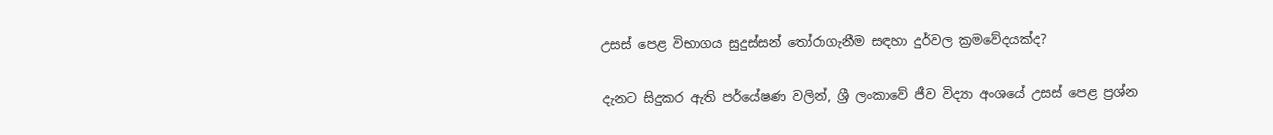උසස් පෙළ විභාගය සුදුස්සන් තෝරාගැනීම සඳහා දුර්වල ක්‍රමවේදයක්ද?

දැනට සිදුකර ඇති පර්යේෂණ වලින්, ශ්‍රී ලංකාවේ ජීව විද්‍යා අංශයේ උසස් පෙළ ප්‍රශ්න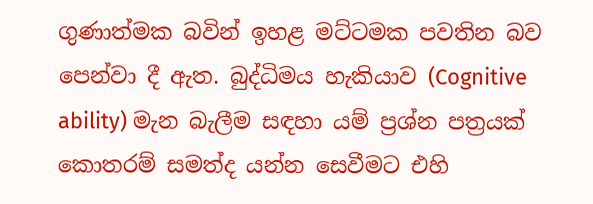ගුණාත්මක බවින් ඉහළ මට්ටමක පවතින බව පෙන්වා දී ඇත. බුද්ධිමය හැකියාව (Cognitive ability) මැන බැලීම සඳහා යම් ප්‍රශ්න පත්‍රයක් කොතරම් සමත්ද යන්න සෙවීමට එහි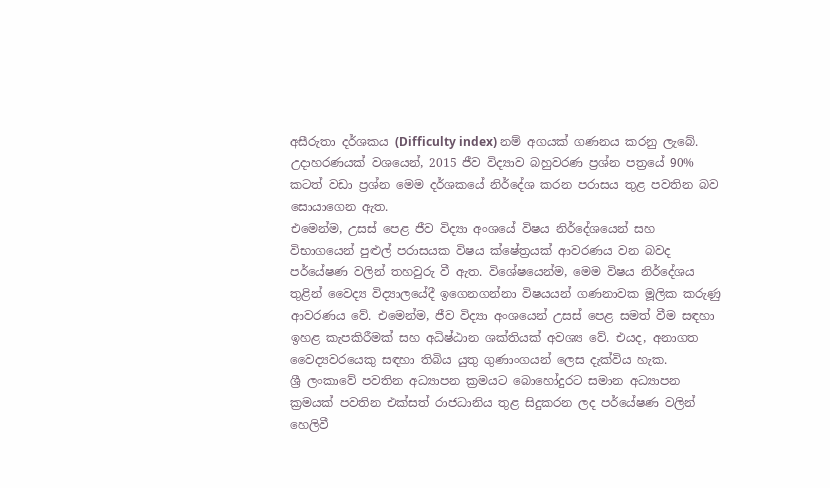අසීරුතා දර්ශකය (Difficulty index) නම් අගයක් ගණනය කරනු ලැබේ. උදාහරණයක් වශයෙන්, 2015 ජීව විද්‍යාව බහුවරණ ප්‍රශ්න පත්‍රයේ 90% කටත් වඩා ප්‍රශ්න මෙම දර්ශකයේ නිර්දේශ කරන පරාසය තුළ පවතින බව සොයාගෙන ඇත.
එමෙන්ම, උසස් පෙළ ජීව විද්‍යා අංශයේ විෂය නිර්දේශයෙන් සහ විභාගයෙන් පුළුල් පරාසයක විෂය ක්ෂේත්‍රයක් ආවරණය වන බවද පර්යේෂණ වලින් තහවුරු වී ඇත. විශේෂයෙන්ම, මෙම විෂය නිර්දේශය තුළින් වෛද්‍ය විද්‍යාලයේදී ඉගෙනගන්නා විෂයයන් ගණනාවක මූලික කරුණු ආවරණය වේ. එමෙන්ම, ජීව විද්‍යා අංශයෙන් උසස් පෙළ සමත් වීම සඳහා ඉහළ කැපකිරීමක් සහ අධිෂ්ඨාන ශක්තියක් අවශ්‍ය වේ. එයද, අනාගත වෛද්‍යවරයෙකු සඳහා තිබිය යුතු ගුණාංගයන් ලෙස දැක්විය හැක.
ශ්‍රී ලංකාවේ පවතින අධ්‍යාපන ක්‍රමයට බොහෝදුරට සමාන අධ්‍යාපන ක්‍රමයක් පවතින එක්සත් රාජධානිය තුළ සිදුකරන ලද පර්යේෂණ වලින් හෙලිවී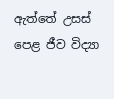ඇත්තේ උසස් පෙළ ජීව විද්‍යා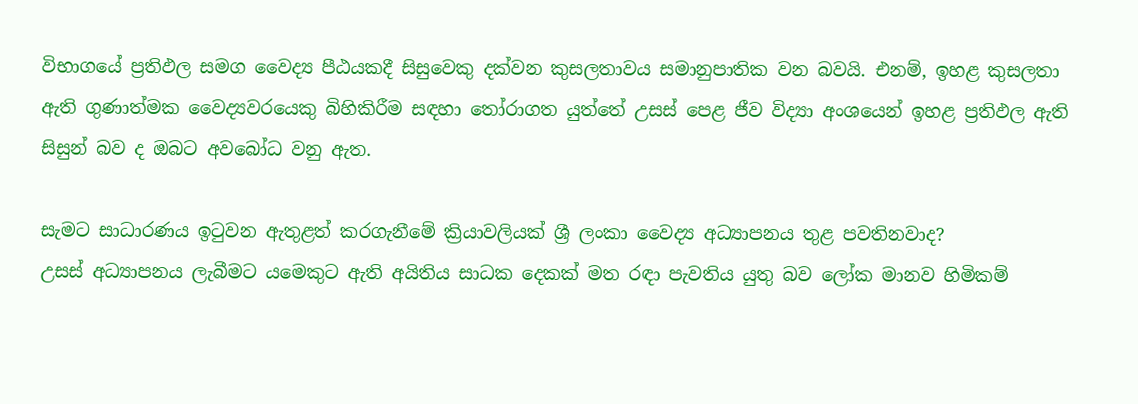විභාගයේ ප්‍රතිඵල සමග වෛද්‍ය පීඨයකදී සිසුවෙකු දක්වන කුසලතාවය සමානුපාතික වන බවයි. එනම්, ඉහළ කුසලතා ඇති ගුණාත්මක වෛද්‍යවරයෙකු බිහිකිරීම සඳහා තෝරාගත යුත්තේ උසස් පෙළ ජීව විද්‍යා අංශයෙන් ඉහළ ප්‍රතිඵල ඇති සිසුන් බව ද ඔබට අවබෝධ වනු ඇත.

සැමට සාධාරණය ඉටුවන ඇතුළත් කරගැනීමේ ක්‍රියාවලියක් ශ්‍රී ලංකා වෛද්‍ය අධ්‍යාපනය තුළ පවතිනවාද?
උසස් අධ්‍යාපනය ලැබීමට යමෙකුට ඇති අයිතිය සාධක දෙකක් මත රඳා පැවතිය යුතු බව ලෝක මානව හිමිකම්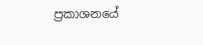ප්‍රකාශනයේ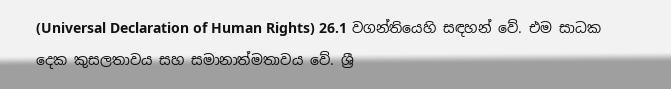(Universal Declaration of Human Rights) 26.1 වගන්තියෙහි සඳහන් වේ. එම සාධක දෙක කුසලතාවය සහ සමානාත්මතාවය වේ. ශ්‍රී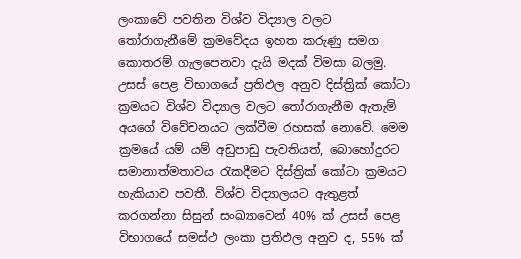ලංකාවේ පවතින විශ්ව විද්‍යාල වලට තෝරාගැනීමේ ක්‍රමවේදය ඉහත කරුණු සමග කොතරම් ගැලපෙනවා දැයි මදක් විමසා බලමු.
උසස් පෙළ විභාගයේ ප්‍රතිඵල අනුව දිස්ත්‍රික් කෝටා ක්‍රමයට විශ්ව විද්‍යාල වලට තෝරාගැනීම ඇතැම් අයගේ විවේචනයට ලක්වීම රහසක් නොවේ. මෙම ක්‍රමයේ යම් යම් අඩුපාඩු පැවතියත්, බොහෝදුරට සමානාත්මතාවය රැකදීමට දිස්ත්‍රික් කෝටා ක්‍රමයට හැකියාව පවතී. විශ්ව විද්‍යාලයට ඇතුළත් කරගන්නා සිසුන් සංඛ්‍යාවෙන් 40% ක් උසස් පෙළ විභාගයේ සමස්ථ ලංකා ප්‍රතිඵල අනුව ද, 55% ක්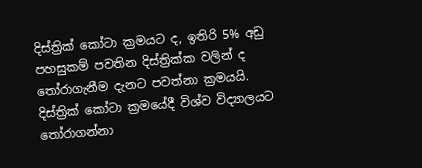දිස්ත්‍රික් කෝටා ක්‍රමයට ද, ඉතිරි 5% අඩු පහසුකම් පවතින දිස්ත්‍රික්ක වලින් ද තෝරාගැනීම දැනට පවත්නා ක්‍රමයයි. දිස්ත්‍රික් කෝටා ක්‍රමයේදී විශ්ව විද්‍යාලයට තෝරාගන්නා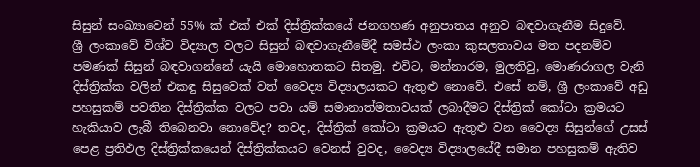සිසුන් සංඛ්‍යාවෙන් 55% ක් එක් එක් දිස්ත්‍රික්කයේ ජනගහණ අනුපාතය අනුව බඳවාගැනීම සිදුවේ.
ශ්‍රී ලංකාවේ විශ්ව විද්‍යාල වලට සිසුන් බඳවාගැනීමේදී සමස්ථ ලංකා කුසලතාවය මත පදනම්ව පමණක් සිසුන් බඳවාගන්නේ යැයි මොහොතකට සිතමු. එවිට, මන්නාරම, මුලතිවු, මොණරාගල වැනි දිස්ත්‍රික්ක වලින් එකඳු සිසුවෙක් වත් වෛද්‍ය විද්‍යාලයකට ඇතුළු නොවේ. එසේ නම්, ශ්‍රී ලංකාවේ අඩු පහසුකම් පවතින දිස්ත්‍රික්ක වලට පවා යම් සමානාත්මතාවයක් ලබාදීමට දිස්ත්‍රික් කෝටා ක්‍රමයට හැකියාව ලැබී තිබෙනවා නොවේද? තවද, දිස්ත්‍රික් කෝටා ක්‍රමයට ඇතුළු වන වෛද්‍ය සිසුන්ගේ උසස් පෙළ ප්‍රතිඵල දිස්ත්‍රික්කයෙන් දිස්ත්‍රික්කයට වෙනස් වුවද, වෛද්‍ය විද්‍යාලයේදී සමාන පහසුකම් ඇතිව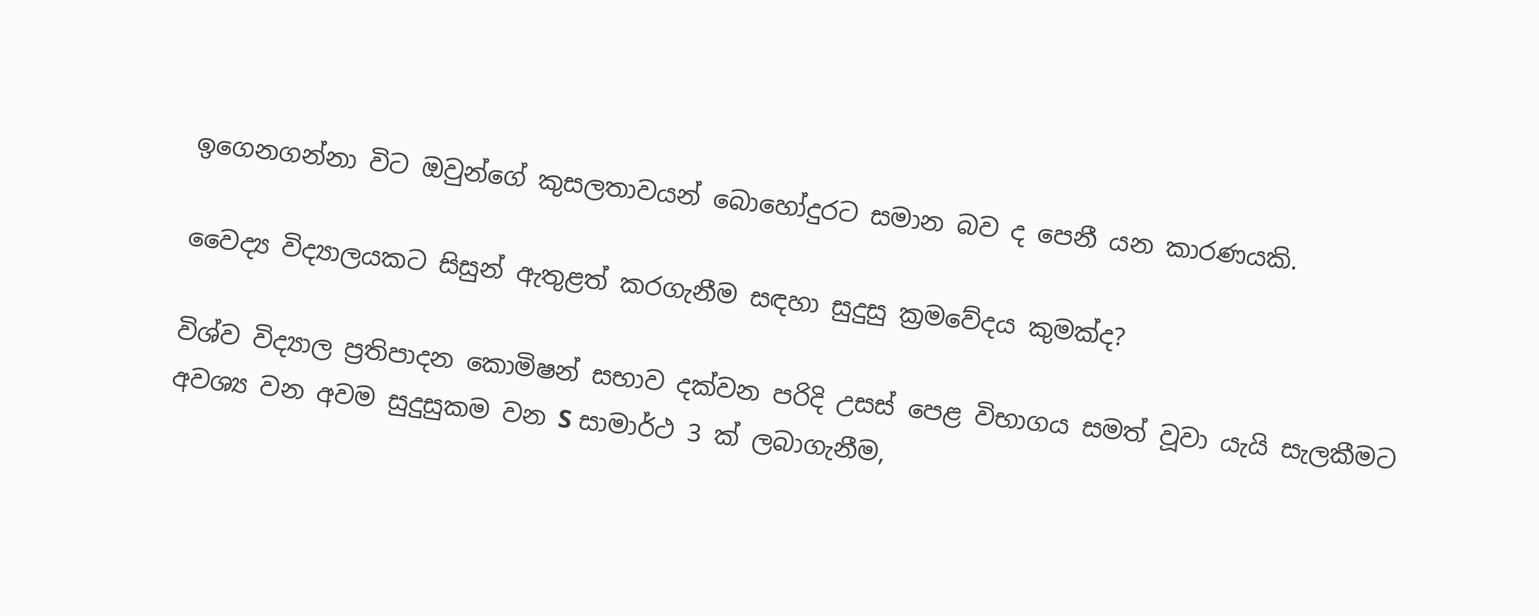ඉගෙනගන්නා විට ඔවුන්ගේ කුසලතාවයන් බොහෝදුරට සමාන බව ද පෙනී යන කාරණයකි.

වෛද්‍ය විද්‍යාලයකට සිසුන් ඇතුළත් කරගැනීම සඳහා සුදුසු ක්‍රමවේදය කුමක්ද?

විශ්ව විද්‍යාල ප්‍රතිපාදන කොමිෂන් සභාව දක්වන පරිදි උසස් පෙළ විභාගය සමත් වූවා යැයි සැලකීමට අවශ්‍ය වන අවම සුදුසුකම වන S සාමාර්ථ 3 ක් ලබාගැනීම,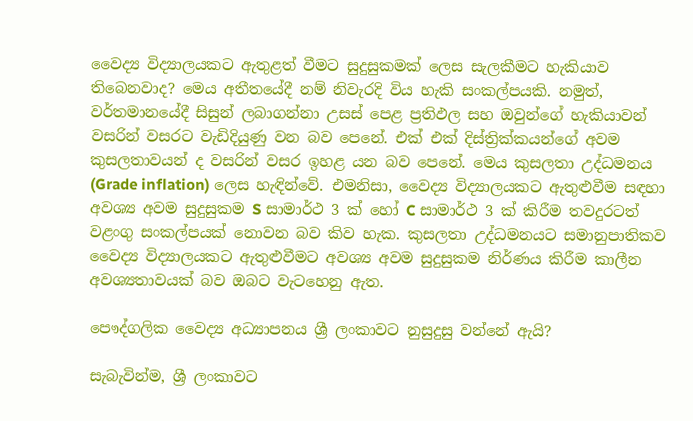වෛද්‍ය විද්‍යාලයකට ඇතුළත් වීමට සුදුසුකමක් ලෙස සැලකීමට හැකියාව තිබෙනවාද? මෙය අතීතයේදී නම් නිවැරදි විය හැකි සංකල්පයකි. නමුත්, වර්තමානයේදී සිසුන් ලබාගන්නා උසස් පෙළ ප්‍රතිඵල සහ ඔවුන්ගේ හැකියාවන් වසරින් වසරට වැඩිදියුණු වන බව පෙනේ. එක් එක් දිස්ත්‍රික්කයන්ගේ අවම කුසලතාවයන් ද වසරින් වසර ඉහළ යන බව පෙනේ. මෙය කුසලතා උද්ධමනය (Grade inflation) ලෙස හැඳින්වේ. එමනිසා, වෛද්‍ය විද්‍යාලයකට ඇතුළුවීම සඳහා අවශ්‍ය අවම සුදුසුකම S සාමාර්ථ 3 ක් හෝ C සාමාර්ථ 3 ක් කිරීම තවදුරටත් වළංගු සංකල්පයක් නොවන බව කිව හැක. කුසලතා උද්ධමනයට සමානුපාතිකව වෛද්‍ය විද්‍යාලයකට ඇතුළුවීමට අවශ්‍ය අවම සුදුසුකම නිර්ණය කිරීම කාලීන අවශ්‍යතාවයක් බව ඔබට වැටහෙනු ඇත.

පෞද්ගලික වෛද්‍ය අධ්‍යාපනය ශ්‍රී ලංකාවට නුසුදුසු වන්නේ ඇයි?

සැබැවින්ම, ශ්‍රී ලංකාවට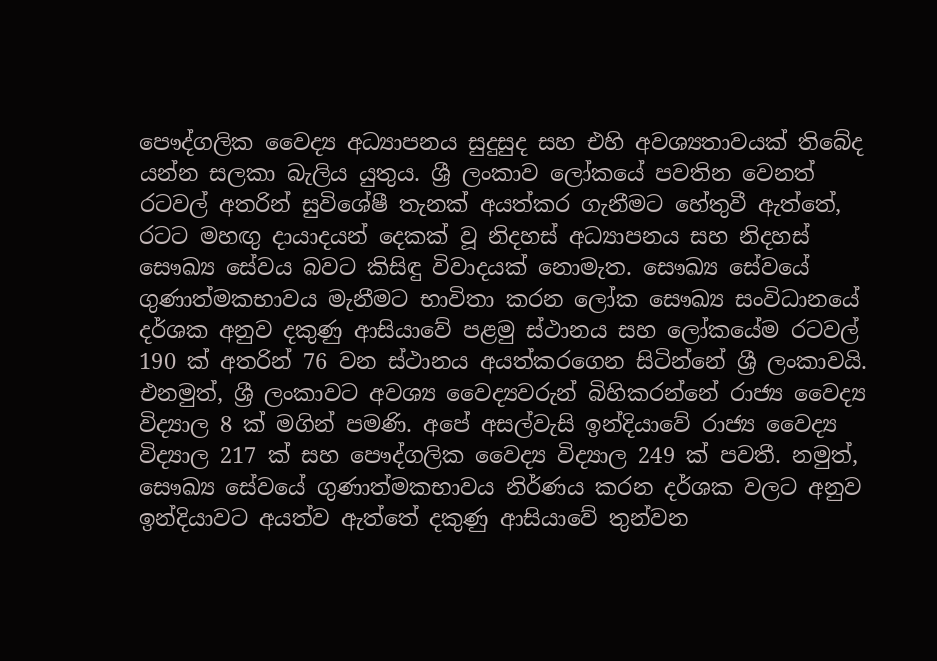පෞද්ගලික වෛද්‍ය අධ්‍යාපනය සුදුසුද සහ එහි අවශ්‍යතාවයක් තිබේද යන්න සලකා බැලිය යුතුය. ශ්‍රී ලංකාව ලෝකයේ පවතින වෙනත් රටවල් අතරින් සුවිශේෂී තැනක් අයත්කර ගැනීමට හේතුවී ඇත්තේ, රටට මහඟු දායාදයන් දෙකක් වූ නිදහස් අධ්‍යාපනය සහ නිදහස් සෞඛ්‍ය සේවය බවට කිසිඳු විවාදයක් නොමැත. සෞඛ්‍ය සේවයේ ගුණාත්මකභාවය මැනීමට භාවිතා කරන ලෝක සෞඛ්‍ය සංවිධානයේ දර්ශක අනුව දකුණු ආසියාවේ පළමු ස්ථානය සහ ලෝකයේම රටවල් 190 ක් අතරින් 76 වන ස්ථානය අයත්කරගෙන සිටින්නේ ශ්‍රී ලංකාවයි. එනමුත්, ශ්‍රී ලංකාවට අවශ්‍ය වෛද්‍යවරුන් බිහිකරන්නේ රාජ්‍ය වෛද්‍ය විද්‍යාල 8 ක් මගින් පමණි. අපේ අසල්වැසි ඉන්දියාවේ රාජ්‍ය වෛද්‍ය විද්‍යාල 217 ක් සහ පෞද්ගලික වෛද්‍ය විද්‍යාල 249 ක් පවතී. නමුත්, සෞඛ්‍ය සේවයේ ගුණාත්මකභාවය නිර්ණය කරන දර්ශක වලට අනුව ඉන්දියාවට අයත්ව ඇත්තේ දකුණු ආසියාවේ තුන්වන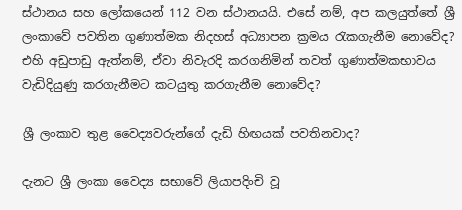ස්ථානය සහ ලෝකයෙන් 112 වන ස්ථානයයි. එසේ නම්, අප කලයුත්තේ ශ්‍රී ලංකාවේ පවතින ගුණාත්මක නිදහස් අධ්‍යාපන ක්‍රමය රැකගැනීම නොවේද? එහි අඩුපාඩු ඇත්නම්, ඒවා නිවැරදි කරගනිමින් තවත් ගුණාත්මකභාවය වැඩිදියුණු කරගැනීමට කටයුතු කරගැනීම නොවේද?

ශ්‍රී ලංකාව තුළ වෛද්‍යවරුන්ගේ දැඩි හිඟයක් පවතිනවාද?

දැනට ශ්‍රී ලංකා වෛද්‍ය සභාවේ ලියාපදිංචි වූ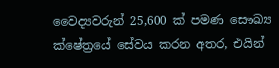වෛද්‍යවරුන් 25,600 ක් පමණ සෞඛ්‍ය ක්ෂේත්‍රයේ සේවය කරන අතර, එයින්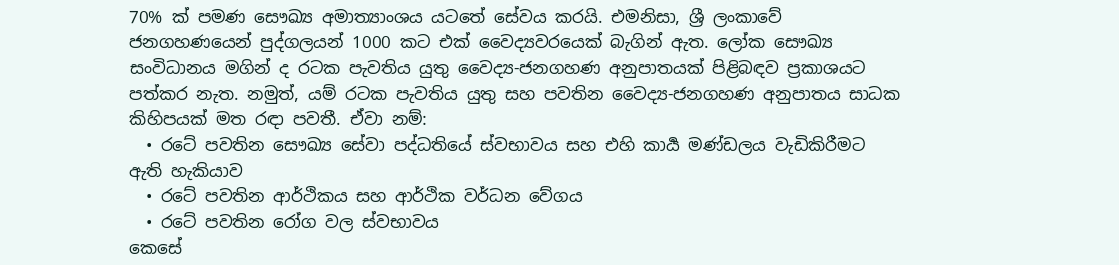70% ක් පමණ සෞඛ්‍ය අමාත්‍යාංශය යටතේ සේවය කරයි. එමනිසා, ශ්‍රී ලංකාවේ ජනගහණයෙන් පුද්ගලයන් 1000 කට එක් වෛද්‍යවරයෙක් බැගින් ඇත. ලෝක සෞඛ්‍ය සංවිධානය මගින් ද රටක පැවතිය යුතු වෛද්‍ය-ජනගහණ අනුපාතයක් පිළිබඳව ප්‍රකාශයට පත්කර නැත. නමුත්, යම් රටක පැවතිය යුතු සහ පවතින වෛද්‍ය-ජනගහණ අනුපාතය සාධක කිහිපයක් මත රඳා පවතී. ඒවා නම්:
  • රටේ පවතින සෞඛ්‍ය සේවා පද්ධතියේ ස්වභාවය සහ එහි කාර්‍ය මණ්ඩලය වැඩිකිරීමට ඇති හැකියාව
  • රටේ පවතින ආර්ථිකය සහ ආර්ථික වර්ධන වේගය
  • රටේ පවතින රෝග වල ස්වභාවය
කෙසේ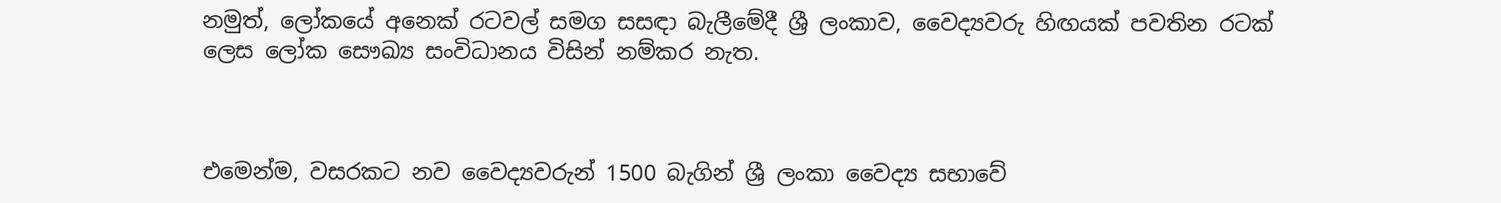නමුත්, ලෝකයේ අනෙක් රටවල් සමග සසඳා බැලීමේදී ශ්‍රී ලංකාව, වෛද්‍යවරු හිඟයක් පවතින රටක් ලෙස ලෝක සෞඛ්‍ය සංවිධානය විසින් නම්කර නැත.



එමෙන්ම, වසරකට නව වෛද්‍යවරුන් 1500 බැගින් ශ්‍රී ලංකා වෛද්‍ය සභාවේ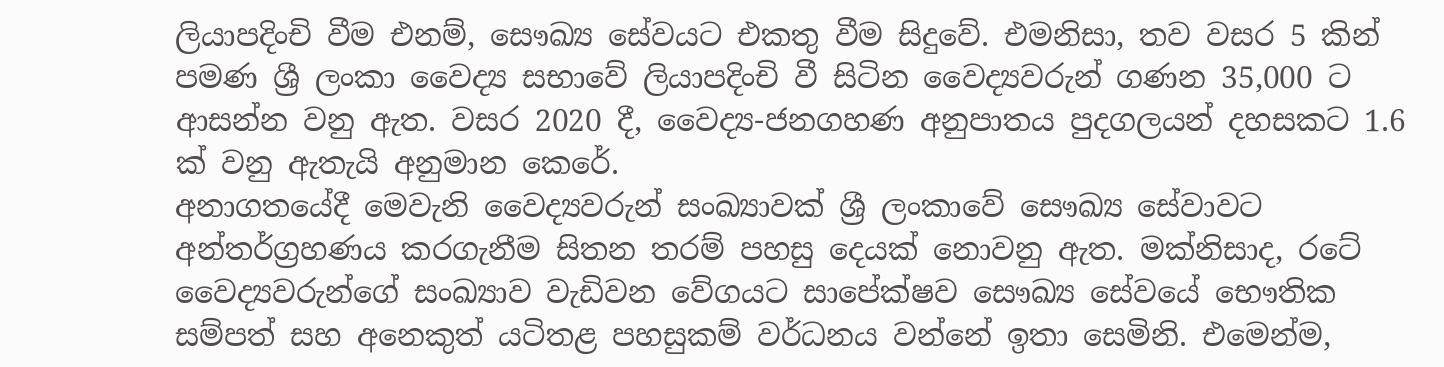ලියාපදිංචි වීම එනම්, සෞඛ්‍ය සේවයට එකතු වීම සිදුවේ. එමනිසා, තව වසර 5 කින් පමණ ශ්‍රී ලංකා වෛද්‍ය සභාවේ ලියාපදිංචි වී සිටින වෛද්‍යවරුන් ගණන 35,000 ට ආසන්න වනු ඇත. වසර 2020 දී, වෛද්‍ය-ජනගහණ අනුපාතය පුදගලයන් දහසකට 1.6 ක් වනු ඇතැයි අනුමාන කෙරේ.
අනාගතයේදී මෙවැනි වෛද්‍යවරුන් සංඛ්‍යාවක් ශ්‍රී ලංකාවේ සෞඛ්‍ය සේවාවට අන්තර්ග්‍රහණය කරගැනීම සිතන තරම් පහසු දෙයක් නොවනු ඇත. මක්නිසාද, රටේ වෛද්‍යවරුන්ගේ සංඛ්‍යාව වැඩිවන වේගයට සාපේක්ෂව සෞඛ්‍ය සේවයේ භෞතික සම්පත් සහ අනෙකුත් යටිතළ පහසුකම් වර්ධනය වන්නේ ඉතා සෙමිනි. එමෙන්ම,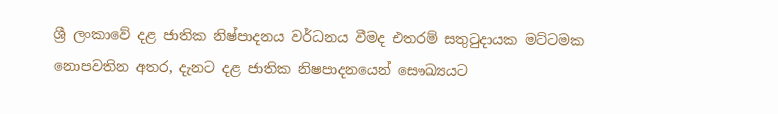ශ්‍රී ලංකාවේ දළ ජාතික නිෂ්පාදනය වර්ධනය වීමද එතරම් සතුටුදායක මට්ටමක නොපවතින අතර, දැනට දළ ජාතික නිෂපාදනයෙන් සෞඛ්‍යයට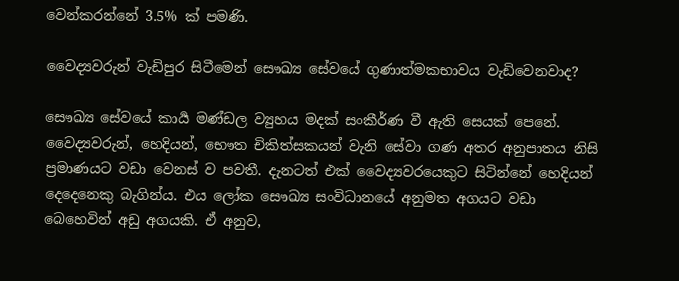වෙන්කරන්නේ 3.5% ක් පමණි.

වෛද්‍යවරුන් වැඩිපුර සිටීමෙන් සෞඛ්‍ය සේවයේ ගුණාත්මකභාවය වැඩිවෙනවාද?

සෞඛ්‍ය සේවයේ කාර්‍ය මණ්ඩල ව්‍යුහය මදක් සංකීර්ණ වී ඇති සෙයක් පෙනේ. වෛද්‍යවරුන්, හෙදියන්, භෞත චිකිත්සකයන් වැනි සේවා ගණ අතර අනුපාතය නිසි ප්‍රමාණයට වඩා වෙනස් ව පවතී. දැනටත් එක් වෛද්‍යවරයෙකුට සිටින්නේ හෙදියන් දෙදෙනෙකු බැගින්ය. එය ලෝක සෞඛ්‍ය සංවිධානයේ අනුමත අගයට වඩා බෙහෙවින් අඩු අගයකි. ඒ අනුව,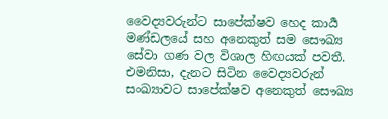වෛද්‍යවරුන්ට සාපේක්ෂව හෙද කාර්‍ය මණ්ඩලයේ සහ අනෙකුත් සම සෞඛ්‍ය සේවා ගණ වල විශාල හිඟයක් පවතී. එමනිසා, දැනට සිටින වෛද්‍යවරුන් සංඛ්‍යාවට සාපේක්ෂව අනෙකුත් සෞඛ්‍ය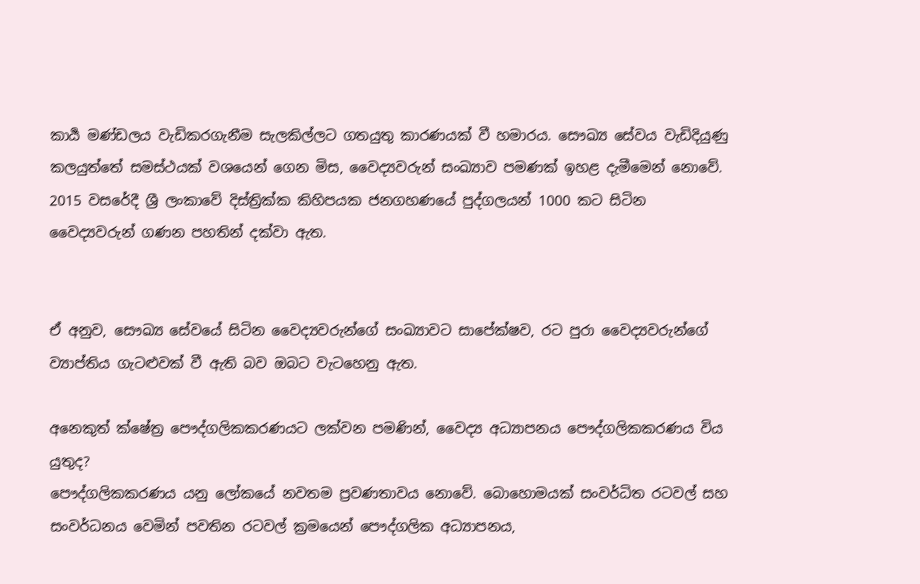කාර්‍ය මණ්ඩලය වැඩිකරගැනීම සැලකිල්ලට ගතයුතු කාරණයක් වී හමාරය. සෞඛ්‍ය සේවය වැඩිදියුණු කලයුත්තේ සමස්ථයක් වශයෙන් ගෙන මිස, වෛද්‍යවරුන් සංඛ්‍යාව පමණක් ඉහළ දැමීමෙන් නොවේ.
2015 වසරේදී ශ්‍රී ලංකාවේ දිස්ත්‍රික්ක කිහිපයක ජනගහණයේ පුද්ගලයන් 1000 කට සිටින වෛද්‍යවරුන් ගණන පහතින් දක්වා ඇත.


ඒ අනුව, සෞඛ්‍ය සේවයේ සිටින වෛද්‍යවරුන්ගේ සංඛ්‍යාවට සාපේක්ෂව, රට පුරා වෛද්‍යවරුන්ගේ ව්‍යාප්තිය ගැටළුවක් වී ඇති බව ඔබට වැටහෙනු ඇත.

අනෙකුත් ක්ෂේත්‍ර පෞද්ගලිකකරණයට ලක්වන පමණින්, වෛද්‍ය අධ්‍යාපනය පෞද්ගලිකකරණය විය යුතුද?
පෞද්ගලිකකරණය යනු ලෝකයේ නවතම ප්‍රවණතාවය නොවේ. බොහොමයක් සංවර්ධිත රටවල් සහ සංවර්ධනය වෙමින් පවතින රටවල් ක්‍රමයෙන් පෞද්ගලික අධ්‍යාපනය,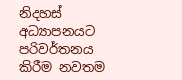නිදහස් අධ්‍යාපනයට පරිවර්තනය කිරීම නවතම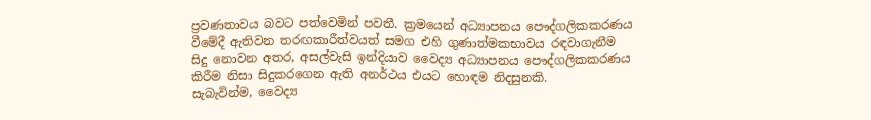ප්‍රවණතාවය බවට පත්වෙමින් පවතී. ක්‍රමයෙන් අධ්‍යාපනය පෞද්ගලිකකරණය වීමේදී ඇතිවන තරඟකාරීත්වයත් සමග එහි ගුණාත්මකභාවය රඳවාගැනීම සිදු නොවන අතර, අසල්වැසි ඉන්දියාව වෛද්‍ය අධ්‍යාපනය පෞද්ගලිකකරණය කිරීම නිසා සිදුකරගෙන ඇති අනර්ථය එයට හොඳම නිදසුනකි.
සැබැවින්ම, වෛද්‍ය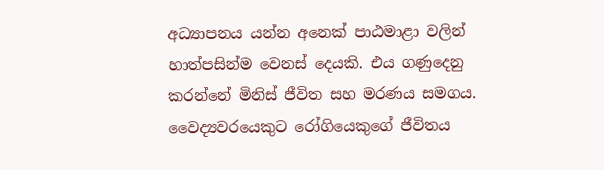අධ්‍යාපනය යන්න අනෙක් පාඨමාළා වලින් හාත්පසින්ම වෙනස් දෙයකි. එය ගණුදෙනු කරන්නේ මිනිස් ජීවිත සහ මරණය සමගය. වෛද්‍යවරයෙකුට රෝගියෙකුගේ ජීවිතය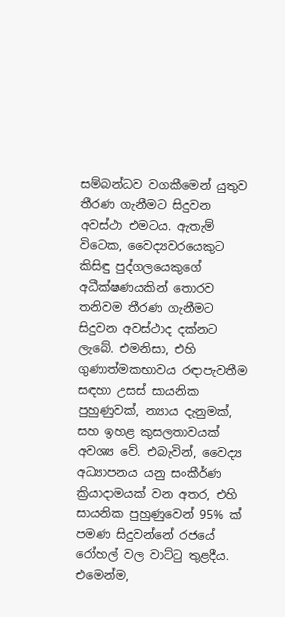සම්බන්ධව වගකීමෙන් යුතුව තීරණ ගැනීමට සිදුවන අවස්ථා එමටය. ඇතැම් විටෙක, වෛද්‍යවරයෙකුට කිසිඳු පුද්ගලයෙකුගේ අධීක්ෂණයකින් තොරව තනිවම තීරණ ගැනීමට සිදුවන අවස්ථාද දක්නට ලැබේ. එමනිසා, එහි ගුණාත්මකභාවය රඳාපැවතීම සඳහා උසස් සායනික පුහුණුවක්, න්‍යාය දැනුමක්, සහ ඉහළ කුසලතාවයක් අවශ්‍ය වේ. එබැවින්, වෛද්‍ය අධ්‍යාපනය යනු සංකීර්ණ ක්‍රියාදාමයක් වන අතර, එහි සායනික පුහුණුවෙන් 95% ක් පමණ සිදුවන්නේ රජයේ රෝහල් වල වාට්ටු තුළදීය. එමෙන්ම,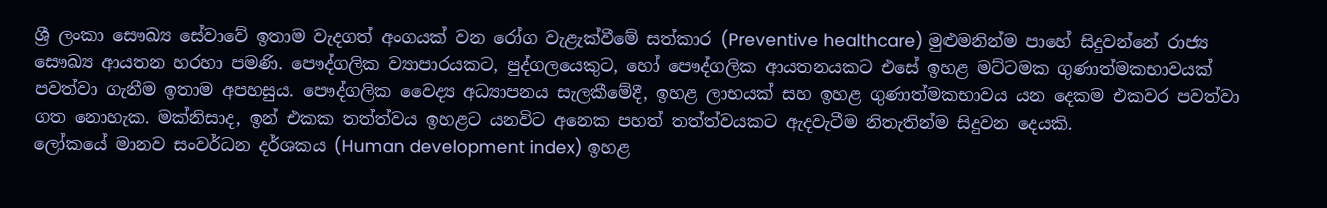ශ්‍රී ලංකා සෞඛ්‍ය සේවාවේ ඉතාම වැදගත් අංගයක් වන රෝග වැළැක්වීමේ සත්කාර (Preventive healthcare) මුළුමනින්ම පාහේ සිදුවන්නේ රාජ්‍ය සෞඛ්‍ය ආයතන හරහා පමණි. පෞද්ගලික ව්‍යාපාරයකට, පුද්ගලයෙකුට, හෝ පෞද්ගලික ආයතනයකට එසේ ඉහළ මට්ටමක ගුණාත්මකභාවයක් පවත්වා ගැනීම ඉතාම අපහසුය. පෞද්ගලික වෛද්‍ය අධ්‍යාපනය සැලකීමේදී, ඉහළ ලාභයක් සහ ඉහළ ගුණාත්මකභාවය යන දෙකම එකවර පවත්වා ගත නොහැක. මක්නිසාද, ඉන් එකක තත්ත්වය ඉහළට යනවිට අනෙක පහත් තත්ත්වයකට ඇදවැටීම නිතැතින්ම සිදුවන දෙයකි.
ලෝකයේ මානව සංවර්ධන දර්ශකය (Human development index) ඉහළ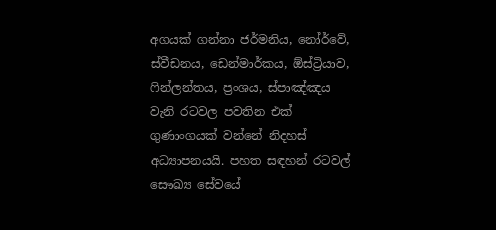අගයක් ගන්නා ජර්මනිය, නෝර්වේ, ස්වීඩනය, ඩෙන්මාර්කය, ඕස්ට්‍රියාව, ෆින්ලන්තය, ප්‍රංශය, ස්පාඤ්ඤය වැනි රටවල පවතින එක් ගුණාංගයක් වන්නේ නිදහස් අධ්‍යාපනයයි. පහත සඳහන් රටවල් සෞඛ්‍ය සේවයේ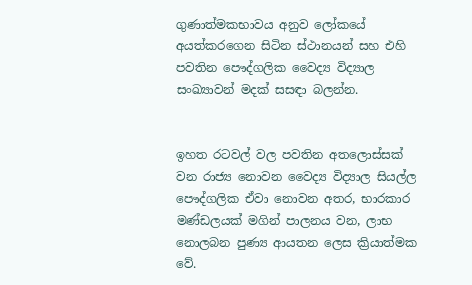ගුණාත්මකභාවය අනුව ලෝකයේ අයත්කරගෙන සිටින ස්ථානයන් සහ එහි පවතින පෞද්ගලික වෛද්‍ය විද්‍යාල සංඛ්‍යාවන් මදක් සසඳා බලන්න.


ඉහත රටවල් වල පවතින අතලොස්සක් වන රාජ්‍ය නොවන වෛද්‍ය විද්‍යාල සියල්ල පෞද්ගලික ඒවා නොවන අතර, භාරකාර මණ්ඩලයක් මගින් පාලනය වන, ලාභ නොලබන පුණ්‍ය ආයතන ලෙස ක්‍රියාත්මක වේ.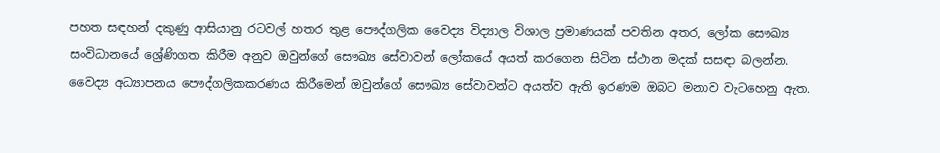පහත සඳහන් දකුණු ආසියානු රටවල් හතර තුළ පෞද්ගලික වෛද්‍ය විද්‍යාල විශාල ප්‍රමාණයක් පවතින අතර, ලෝක සෞඛ්‍ය සංවිධානයේ ශ්‍රේණිගත කිරීම අනුව ඔවුන්ගේ සෞඛ්‍ය සේවාවන් ලෝකයේ අයත් කරගෙන සිටින ස්ථාන මදක් සසඳා බලන්න. වෛද්‍ය අධ්‍යාපනය පෞද්ගලිකකරණය කිරීමෙන් ඔවුන්ගේ සෞඛ්‍ය සේවාවන්ට අයත්ව ඇති ඉරණම ඔබට මනාව වැටහෙනු ඇත.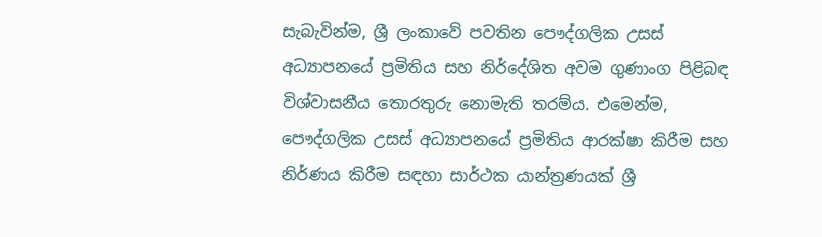සැබැවින්ම, ශ්‍රී ලංකාවේ පවතින පෞද්ගලික උසස් අධ්‍යාපනයේ ප්‍රමිතිය සහ නිර්දේශිත අවම ගුණාංග පිළිබඳ විශ්වාසනීය තොරතුරු නොමැති තරම්ය. එමෙන්ම, පෞද්ගලික උසස් අධ්‍යාපනයේ ප්‍රමිතිය ආරක්ෂා කිරීම සහ නිර්ණය කිරීම සඳහා සාර්ථක යාන්ත්‍රණයක් ශ්‍රී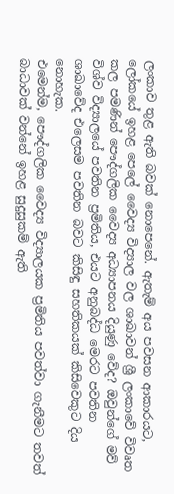ලංකාව තුළ ඇති බවක් නොපෙනේ. ඇතැම් අය පවසන ආකාරයට, ලෝකයේ ඉහළ පෙලේ වෛද්‍ය විද්‍යාල වල ශාඛාවන් ශ්‍රී ලංකාවේ විවෘත කල පමණින් පෞද්ගලික වෛද්‍ය අධ්‍යාපනය දියුණු වේද? ඔවුන්ගේ මව් විශ්ව විද්‍යාලයේ පවතින ප්‍රමිතිය, එයට අනුබද්ධ මෙරට පවතින ශාඛාවේද එලෙසම පවතින බවට කිසිඳු සහතිකයක් කිසිවෙකුට දිය නොහැක.
එමෙන්ම, පෞද්ගලික වෛද්‍ය විද්‍යාලයක ප්‍රමිතිය පවත්වා ගැනීමට තවත් බාධාවක් වන්නේ ඉහළ සුදුසුකම් ඇති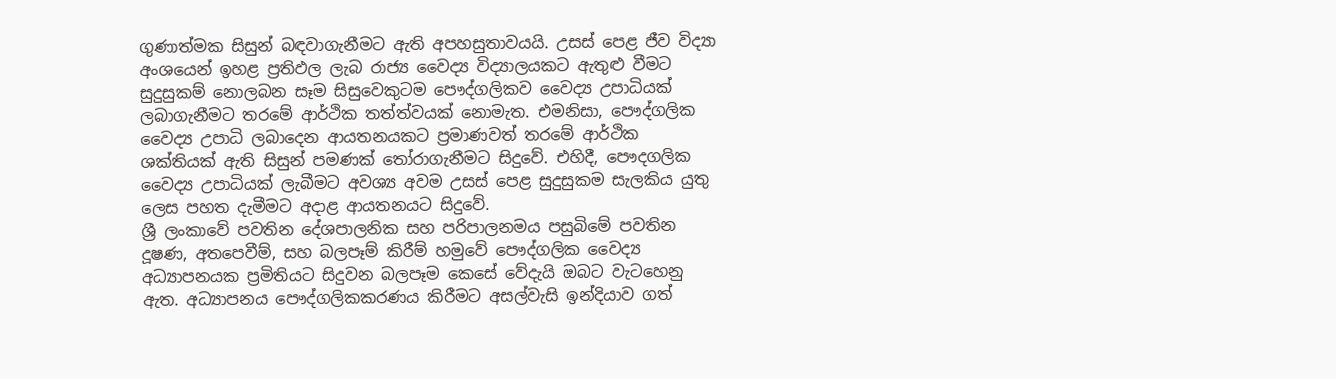ගුණාත්මක සිසුන් බඳවාගැනීමට ඇති අපහසුතාවයයි. උසස් පෙළ ජීව විද්‍යා අංශයෙන් ඉහළ ප්‍රතිඵල ලැබ රාජ්‍ය වෛද්‍ය විද්‍යාලයකට ඇතුළු වීමට සුදුසුකම් නොලබන සෑම සිසුවෙකුටම පෞද්ගලිකව වෛද්‍ය උපාධියක් ලබාගැනීමට තරමේ ආර්ථික තත්ත්වයක් නොමැත. එමනිසා, පෞද්ගලික වෛද්‍ය උපාධි ලබාදෙන ආයතනයකට ප්‍රමාණවත් තරමේ ආර්ථික ශක්තියක් ඇති සිසුන් පමණක් තෝරාගැනීමට සිදුවේ. එහිදී, පෞදගලික වෛද්‍ය උපාධියක් ලැබීමට අවශ්‍ය අවම උසස් පෙළ සුදුසුකම සැලකිය යුතු ලෙස පහත දැමීමට අදාළ ආයතනයට සිදුවේ.
ශ්‍රී ලංකාවේ පවතින දේශපාලනික සහ පරිපාලනමය පසුබිමේ පවතින දූෂණ, අතපෙවීම්, සහ බලපෑම් කිරීම් හමුවේ පෞද්ගලික වෛද්‍ය අධ්‍යාපනයක ප්‍රමිතියට සිදුවන බලපෑම කෙසේ වේදැයි ඔබට වැටහෙනු ඇත. අධ්‍යාපනය පෞද්ගලිකකරණය කිරීමට අසල්වැසි ඉන්දියාව ගත්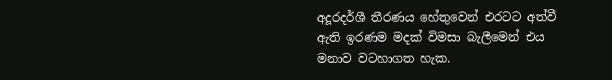අදූරදර්ශී තීරණය හේතුවෙන් එරටට අත්වී ඇති ඉරණම මදක් විමසා බැලීමෙන් එය මනාව වටහාගත හැක.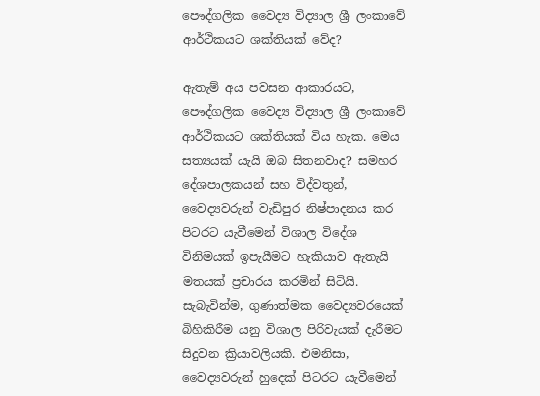පෞද්ගලික වෛද්‍ය විද්‍යාල ශ්‍රී ලංකාවේ ආර්ථිකයට ශක්තියක් වේද?

ඇතැම් අය පවසන ආකාරයට, පෞද්ගලික වෛද්‍ය විද්‍යාල ශ්‍රී ලංකාවේ ආර්ථිකයට ශක්තියක් විය හැක. මෙය සත්‍යයක් යැයි ඔබ සිතනවාද? සමහර දේශපාලකයන් සහ විද්වතුන්, වෛද්‍යවරුන් වැඩිපුර නිෂ්පාදනය කර පිටරට යැවීමෙන් විශාල විදේශ විනිමයක් ඉපැයීමට හැකියාව ඇතැයි මතයක් ප්‍රචාරය කරමින් සිටියි. සැබැවින්ම, ගුණාත්මක වෛද්‍යවරයෙක් බිහිකිරීම යනු විශාල පිරිවැයක් දැරීමට සිදුවන ක්‍රියාවලියකි. එමනිසා, වෛද්‍යවරුන් හුදෙක් පිටරට යැවීමෙන්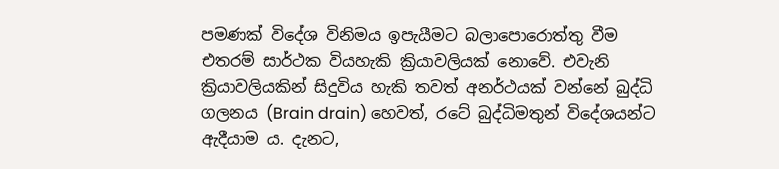පමණක් විදේශ විනිමය ඉපැයීමට බලාපොරොත්තු වීම එතරම් සාර්ථක වියහැකි ක්‍රියාවලියක් නොවේ. එවැනි ක්‍රියාවලියකින් සිදුවිය හැකි තවත් අනර්ථයක් වන්නේ බුද්ධි ගලනය (Brain drain) හෙවත්, රටේ බුද්ධිමතුන් විදේශයන්ට ඇදීයාම ය. දැනට,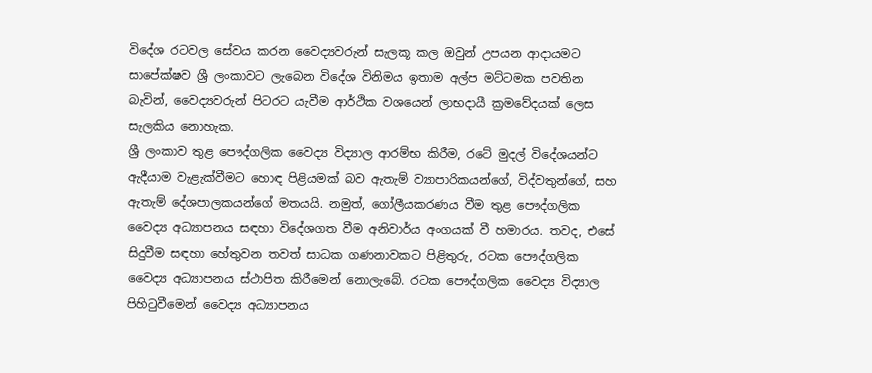විදේශ රටවල සේවය කරන වෛද්‍යවරුන් සැලකූ කල ඔවුන් උපයන ආදායමට සාපේක්ෂව ශ්‍රී ලංකාවට ලැබෙන විදේශ විනිමය ඉතාම අල්ප මට්ටමක පවතින බැවින්, වෛද්‍යවරුන් පිටරට යැවීම ආර්ථික වශයෙන් ලාභදායී ක්‍රමවේදයක් ලෙස සැලකිය නොහැක.
ශ්‍රී ලංකාව තුළ පෞද්ගලික වෛද්‍ය විද්‍යාල ආරම්භ කිරීම, රටේ මුදල් විදේශයන්ට ඇදීයාම වැළැක්වීමට හොඳ පිළියමක් බව ඇතැම් ව්‍යාපාරිකයන්ගේ, විද්වතුන්ගේ, සහ ඇතැම් දේශපාලකයන්ගේ මතයයි. නමුත්, ගෝලීයකරණය වීම තුළ පෞද්ගලික වෛද්‍ය අධ්‍යාපනය සඳහා විදේශගත වීම අනිවාර්ය අංගයක් වී හමාරය. තවද, එසේ සිදුවීම සඳහා හේතුවන තවත් සාධක ගණනාවකට පිළිතුරු, රටක පෞද්ගලික වෛද්‍ය අධ්‍යාපනය ස්ථාපිත කිරීමෙන් නොලැබේ. රටක පෞද්ගලික වෛද්‍ය විද්‍යාල පිහිටුවීමෙන් වෛද්‍ය අධ්‍යාපනය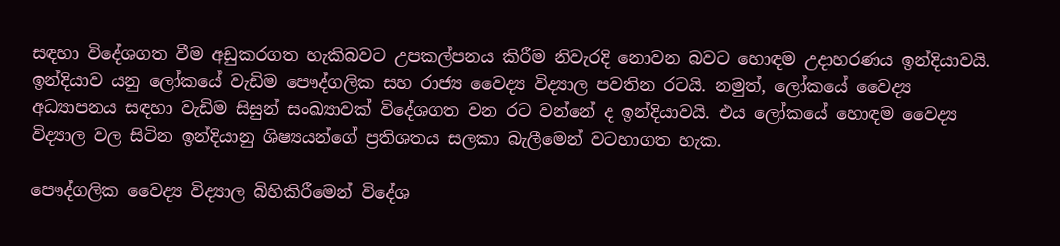සඳහා විදේශගත වීම අඩුකරගත හැකිබවට උපකල්පනය කිරීම නිවැරදි නොවන බවට හොඳම උදාහරණය ඉන්දියාවයි. ඉන්දියාව යනු ලෝකයේ වැඩිම පෞද්ගලික සහ රාජ්‍ය වෛද්‍ය විද්‍යාල පවතින රටයි. නමුත්, ලෝකයේ වෛද්‍ය අධ්‍යාපනය සඳහා වැඩිම සිසුන් සංඛ්‍යාවක් විදේශගත වන රට වන්නේ ද ඉන්දියාවයි. එය ලෝකයේ හොඳම වෛද්‍ය විද්‍යාල වල සිටින ඉන්දියානු ශිෂ්‍යයන්ගේ ප්‍රතිශතය සලකා බැලීමෙන් වටහාගත හැක.

පෞද්ගලික වෛද්‍ය විද්‍යාල බිහිකිරීමෙන් විදේශ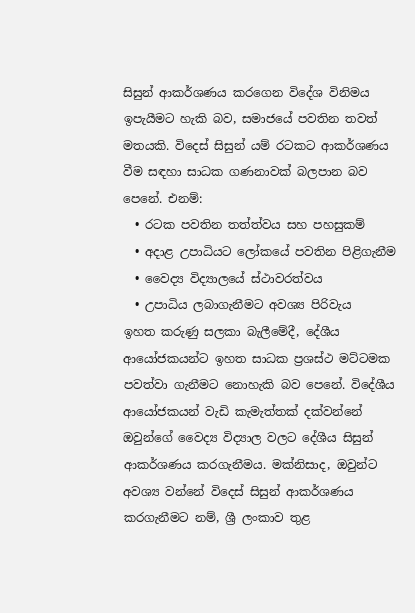සිසුන් ආකර්ශණය කරගෙන විදේශ විනිමය ඉපැයීමට හැකි බව, සමාජයේ පවතින තවත් මතයකි. විදෙස් සිසුන් යම් රටකට ආකර්ශණය වීම සඳහා සාධක ගණනාවක් බලපාන බව පෙනේ. එනම්:
  • රටක පවතින තත්ත්වය සහ පහසුකම්
  • අදාළ උපාධියට ලෝකයේ පවතින පිළිගැනීම
  • වෛද්‍ය විද්‍යාලයේ ස්ථාවරත්වය
  • උපාධිය ලබාගැනීමට අවශ්‍ය පිරිවැය
ඉහත කරුණු සලකා බැලීමේදී, දේශීය ආයෝජකයන්ට ඉහත සාධක ප්‍රශස්ථ මට්ටමක පවත්වා ගැනීමට නොහැකි බව පෙනේ. විදේශීය ආයෝජකයන් වැඩි කැමැත්තක් දක්වන්නේ ඔවුන්ගේ වෛද්‍ය විද්‍යාල වලට දේශීය සිසුන් ආකර්ශණය කරගැනීමය. මක්නිසාද, ඔවුන්ට අවශ්‍ය වන්නේ විදෙස් සිසුන් ආකර්ශණය කරගැනීමට නම්, ශ්‍රී ලංකාව තුළ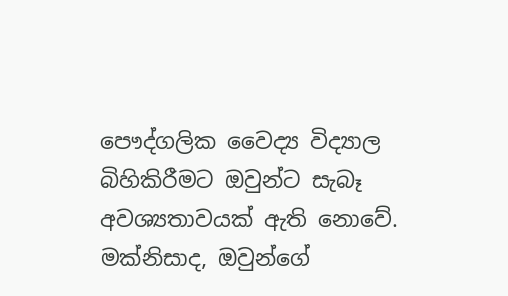පෞද්ගලික වෛද්‍ය විද්‍යාල බිහිකිරීමට ඔවුන්ට සැබෑ අවශ්‍යතාවයක් ඇති නොවේ. මක්නිසාද, ඔවුන්ගේ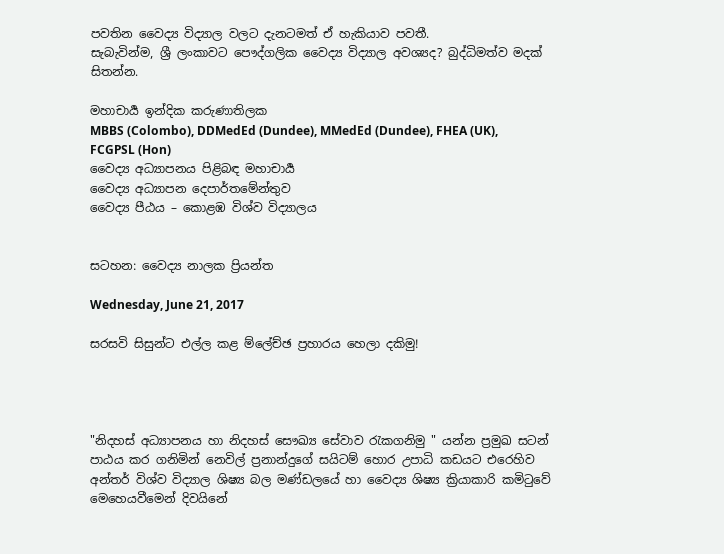පවතින වෛද්‍ය විද්‍යාල වලට දැනටමත් ඒ හැකියාව පවතී.
සැබැවින්ම, ශ්‍රී ලංකාවට පෞද්ගලික වෛද්‍ය විද්‍යාල අවශ්‍යද? බුද්ධිමත්ව මදක් සිතන්න.

මහාචාර්‍ය ඉන්දික කරුණාතිලක
MBBS (Colombo), DDMedEd (Dundee), MMedEd (Dundee), FHEA (UK), FCGPSL (Hon)
වෛද්‍ය අධ්‍යාපනය පිළිබඳ මහාචාර්‍ය
වෛද්‍ය අධ්‍යාපන දෙපාර්තමේන්තුව
වෛද්‍ය පීඨය – කොළඹ විශ්ව විද්‍යාලය


සටහන: වෛද්‍ය නාලක ප්‍රියන්ත

Wednesday, June 21, 2017

සරසවි සිසුන්ට එල්ල කළ ම්ලේච්ඡ ප්‍රහාරය හෙලා දකිමු!




"නිදහස් අධ්‍යාපනය හා නිදහස් සෞඛ්‍ය සේවාව ‍රැකගනිමු " යන්න ප්‍රමුඛ සටන් පාඨය කර ගනිමින් නෙවිල් ප්‍රනාන්දුගේ සයිටම් හොර උපාධි කඩයට එරෙහිව අන්තර් විශ්ව විද්‍යාල ශිෂ්‍ය බල මණ්ඩලයේ හා වෛද්‍ය ශිෂ්‍ය ක්‍රියාකාරි කමි‍ටුවේ  මෙහෙයවීමෙන් දිවයිනේ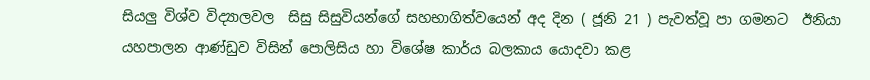සියලු විශ්ව විද්‍යාලවල  සිසු සිසුවියන්ගේ සහභාගිත්වයෙන් අද දින ( ජූනි 21 ) පැවත්වූ පා ගමනට  ඊනියා යහපාලන ආණ්ඩුව විසින් පොලිසිය හා විශේෂ කාර්ය බලකාය යොදවා කළ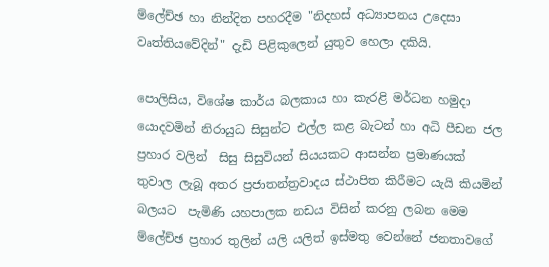ම්ලේච්ඡ හා නින්දිත පහරදීම "නිදහස් අධ්‍යාපනය උදෙසා වෘත්තියවේදින්" දැඩි පිළිකුලෙන් යුතුව හෙලා දකියි.

පොලිසිය, විශේෂ කාර්ය බලකාය හා කැරළි මර්ධන හමුදා යොදවමින් නිරායුධ සිසුන්ට එල්ල කළ බැටන් හා අධි පීඩන ජල ප්‍රහාර වලින්  සිසු සිසුවියන් සියයකට ආසන්න ප්‍රමාණයක් තුවාල ලැබූ අතර ප්‍රජාතන්ත්‍රවාදය ස්ථාපිත කිරීමට යැයි කියමින් බලයට  පැමිණි යහපාලක නඩය විසින් කරනු ලබන මෙම ම්ලේච්ඡ ප්‍රහාර තුලින් යලි යලිත් ඉස්මතු වෙන්නේ ජනතාවගේ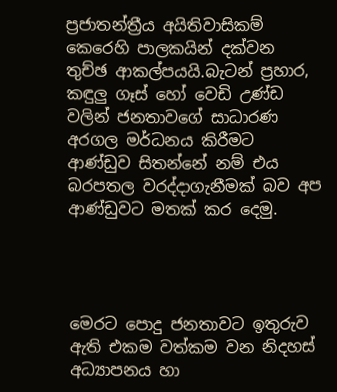ප්‍රජාතන්ත්‍රීය අයිතිවාසිකම් කෙරෙහි පාලකයින් දක්වන තුච්ඡ ආකල්පයයි.බැටන් ප්‍රහාර, කඳුලු ගෑස් හෝ වෙඩි උණ්ඩ වලින් ජනතාවගේ සාධාරණ අරගල මර්ධනය කිරීමට  ආණ්ඩුව සිතන්නේ නම් එය බරපතල වරද්දාගැනීමක් බව අප ආණ්ඩුවට මතක් කර දෙමු.




මෙරට පොදු ජනතාවට ඉතුරුව ඇති එකම වත්කම වන නිදහස් අධ්‍යාපනය හා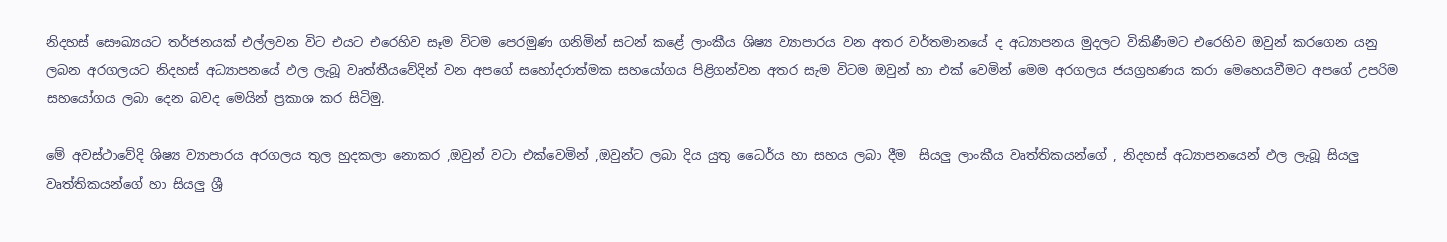නිදහස් සෞඛ්‍යයට තර්ජනයක් එල්ලවන විට එයට එරෙහිව සෑම විටම පෙරමුණ ගනිමින් සටන් කළේ ලාංකීය ශිෂ්‍ය ව්‍යාපාරය වන අතර වර්තමානයේ ද අධ්‍යාපනය මුදලට විකිණීමට එරෙහිව ඔවුන් කරගෙන යනු ලබන අරගලයට නිදහස් අධ්‍යාපනයේ ඵල ලැබූ වෘත්තීයවේදින් වන අපගේ සහෝදරාත්මක සහයෝගය පිළිගන්වන අතර සැම විටම ඔවුන් හා එක් වෙමින් මෙම අරගලය ජයග්‍රහණය කරා මෙහෙයවීමට අපගේ උපරිම සහයෝගය ලබා දෙන බවද මෙයින් ප්‍රකාශ කර සිටිමු.

මේ අවස්ථාවේදි ශිෂ්‍ය ව්‍යාපාරය අරගලය තුල හුදකලා නොකර ,ඔවුන් වටා එක්වෙමින් ,ඔවුන්ට ලබා දිය යුතු ධෛර්ය හා සහය ලබා දීම  සියලු ලාංකීය වෘත්තිකයන්ගේ , නිදහස් අධ්‍යාපනයෙන් ඵල ලැබූ සියලු වෘත්තිකයන්ගේ හා සියලු ශ්‍රී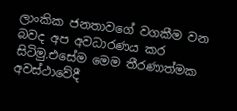ලාංකික ජනතාවගේ වගකීම වන බවද අප අවධාරණය කර සිටිමු.එසේම මෙම තීරණාත්මක අවස්ථාවේදී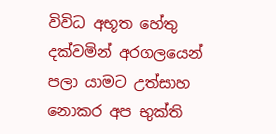විවිධ අභූත හේතු දක්වමින් අරගලයෙන් පලා යාමට උත්සාහ නොකර අප භුක්ති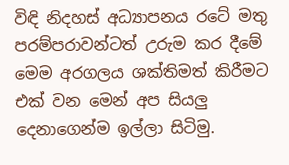විඳි නිදහස් අධ්‍යාපනය රටේ මතු පරම්පරාවන්ටත් උරුම කර දීමේ මෙම අරගලය ශක්තිමත් කිරීමට එක් වන මෙන් අප සියලු දෙනාගෙන්ම ඉල්ලා සිටිමු.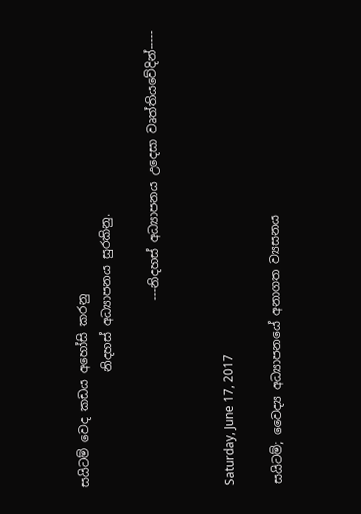සයිටම් වෙද කඩය අහෝසි කරනු
                   නිදහස් අධ්‍යාපනය සුරකිනු.

                               ---නිදහස් අධ්‍යාපනය උදෙසා වෘත්තියවේදින්-----


Saturday, June 17, 2017

සයිටම්; වෛද්‍ය අධ්‍යාපනයේ අනාගත ව්‍යසනය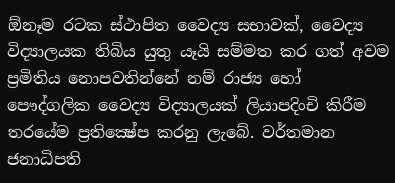ඕනෑම රටක ස්‌ථාපිත වෛද්‍ය සභාවක්‌, වෛද්‍ය විද්‍යාලයක තිබිය යුතු යෑයි සම්මත කර ගත් අවම ප්‍රමිතිය නොපවතින්නේ නම් රාජ්‍ය හෝ පෞද්ගලික වෛද්‍ය විද්‍යාලයක්‌ ලියාපදිංචි කිරීම තරයේම ප්‍රතික්‍ෂේප කරනු ලැබේ. වර්තමාන ජනාධිපති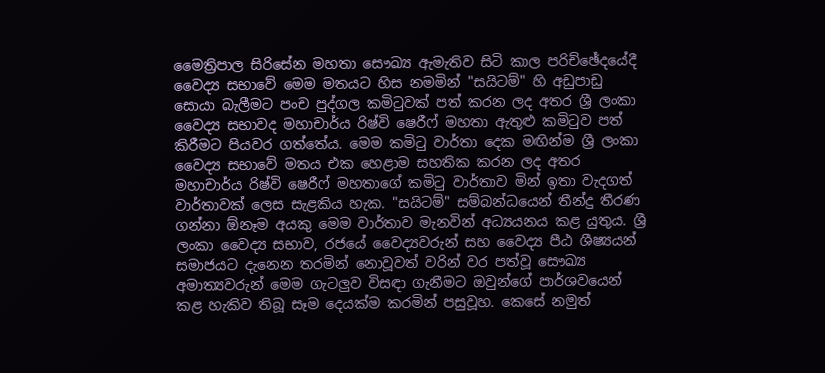මෛත්‍රිපාල සිරිසේන මහතා සෞඛ්‍ය ඇමැතිව සිටි කාල පරිච්ඡේදයේදී වෛද්‍ය සභාවේ මෙම මතයට හිස නමමින් "සයිටම්" හි අඩුපාඩු සොයා බැලීමට පංච පුද්ගල කමිටුවක්‌ පත් කරන ලද අතර ශ්‍රී ලංකා වෛද්‍ය සභාවද මහාචාර්ය රිෂ්වි ෂෙරීෆ් මහතා ඇතුළු කමිටුව පත් කිරීමට පියවර ගත්තේය. මෙම කමිටු වාර්තා දෙක මඟින්ම ශ්‍රී ලංකා වෛද්‍ය සභාවේ මතය එක හෙළාම සහතික කරන ලද අතර මහාචාර්ය රිෂ්වි ෂෙරීෆ් මහතාගේ කමිටු වාර්තාව මින් ඉතා වැදගත් වාර්තාවක්‌ ලෙස සැළකිය හැක. "සයිටම්" සම්බන්ධයෙන් තීන්දු තීරණ ගන්නා ඕනෑම අයකු මෙම වාර්තාව මැනවින් අධ්‍යයනය කළ යුතුය. ශ්‍රී ලංකා වෛද්‍ය සභාව, රජයේ වෛද්‍යවරුන් සහ වෛද්‍ය පීඨ ශීෂ්‍යයන් සමාජයට දැනෙන තරමින් නොවූවත් වරින් වර පත්වූ සෞඛ්‍ය අමාත්‍යවරුන් මෙම ගැටලුව විසඳා ගැනීමට ඔවුන්ගේ පාර්ශවයෙන් කළ හැකිව තිබූ සෑම දෙයක්‌ම කරමින් පසුවූහ. කෙසේ නමුත්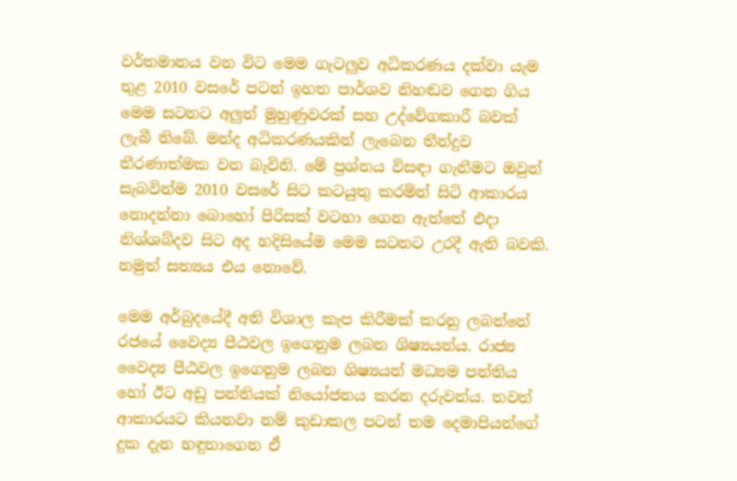වර්තමානය වන විට මෙම ගැටලුව අධිකරණය දක්‌වා යැම තුළ 2010 වසරේ පටන් ඉහත පාර්ශව නිහඬව ගෙන ගිය මෙම සටනට අලුත් මුහුණුවරක්‌ සහ උද්වේගකාරී බවක්‌ ලැබී තිබේ. මන්ද අධිකරණයකින් ලැබෙන තීන්දුව තීරණාත්මක වන බැවිනි. මේ ප්‍රශ්නය විසඳා ගැනීමට ඔවුන් සැබවින්ම 2010 වසරේ සිට කටයුතු කරමින් සිටි ආකාරය නොදන්නා බොහෝ පිරිසක්‌ වටහා ගෙන ඇත්තේ එදා නිශ්ශබ්දව සිට අද හදිසියේම මෙම සටනට උරදී ඇති බවකි. නමුත් සත්‍යය එය නොවේ.

මෙම අර්බුදයේදී අති විශාල කැප කිරීමක්‌ කරනු ලබන්නේ රජයේ වෛද්‍ය පීඨවල ඉගෙනුම ලබන ශිෂ්‍යයන්ය. රාජ්‍ය වෛද්‍ය පීඨවල ඉගෙනුම ලබන ශිෂ්‍යයන් මධ්‍යම පන්තිය හෝ ඊට අඩු පන්තියක්‌ නියෝජනය කරන දරුවන්ය. තවත් ආකාරයට කියනවා නම් කුඩාකල පටන් තම දෙමාපියන්ගේ දුක දැන හඳුනාගෙන ඒ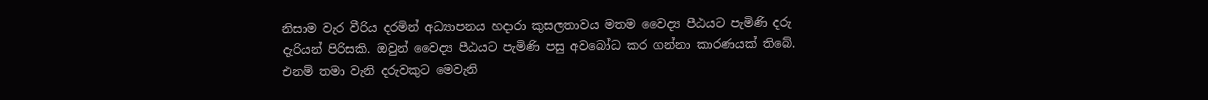නිසාම වැර වීරිය දරමින් අධ්‍යාපනය හදාරා කුසලතාවය මතම වෛද්‍ය පීඨයට පැමිණි දරු දැරියන් පිරිසකි. ඔවුන් වෛද්‍ය පීඨයට පැමිණි පසු අවබෝධ කර ගන්නා කාරණයක්‌ තිබේ. එනම් තමා වැනි දරුවකුට මෙවැනි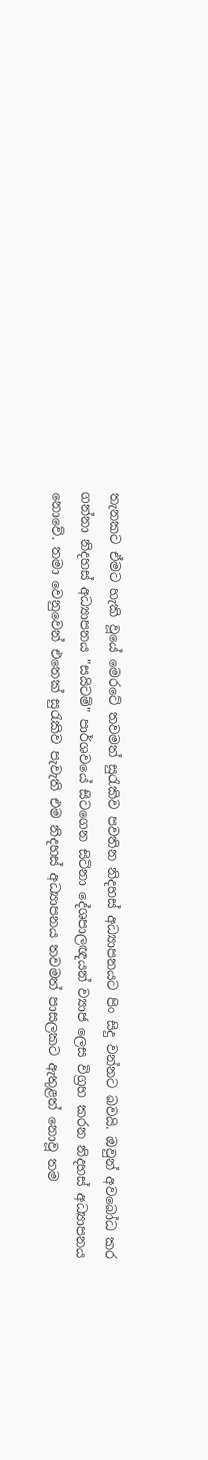තැනකට ඒමට හැකි වූයේ මෙරටේ තවමත් සුරැකිව පවතින නිදහස්‌ අධ්‍යාපනයට පිං සිදු වන්නට බවයි. ඔවුන් අවබෝධ කර ගන්නා නිදහස්‌ අධ්‍යාපනය "සයිටම්" පාර්ශවයේ සිටගෙන සිටිනා දේශපාලඥයන් ව්‍යාජ ලෙස විග්‍රහ කරන නිදහස්‌ අධ්‍යාපනය නොවේ. තමා වෙනුවෙන් එතෙක්‌ සුරැකිව පැවැති එම නිදහස්‌ අධ්‍යාපනය තවමත් පාසලකට ඇතුළත් නොවූ තම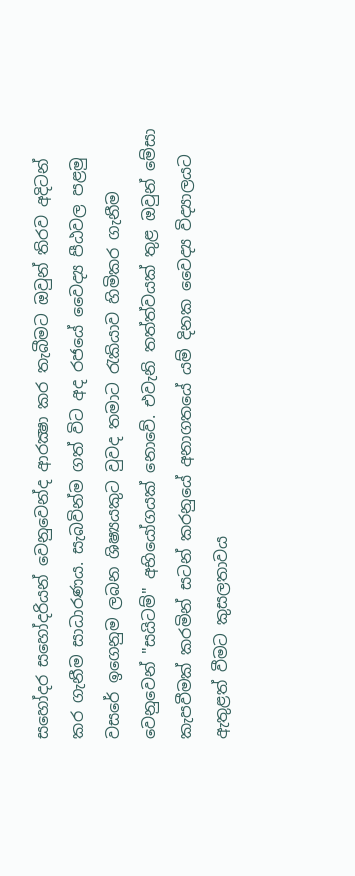සහෝදර සහෝදරියන් වෙනුවෙන්ද ආරක්‍ෂා කර තැබීමට ඔවුන් තිරව අදිටන් කර ගැනීම සාධාරණය. සැබවින්ම ගත් විට අද රජයේ වෛද්‍ය පීඨවල පළමු වසරේ ඉගෙනුම ලබන ශිෂ්‍යයකුට වුවද තමාට රැකියාව හිමිකර ගැනීම වෙනුවෙන් "සයිටම්" අභියෝගයක්‌ නොවේ. එවැනි තත්ත්වයක්‌ තුළ ඔවුන් මේසා කැපවීමක්‌ කරමින් සටන් කරනුයේ අනාගතයේ යම් දිනක වෛද්‍ය විද්‍යාලයට ඇතුළත් වීමට කුසලතාවය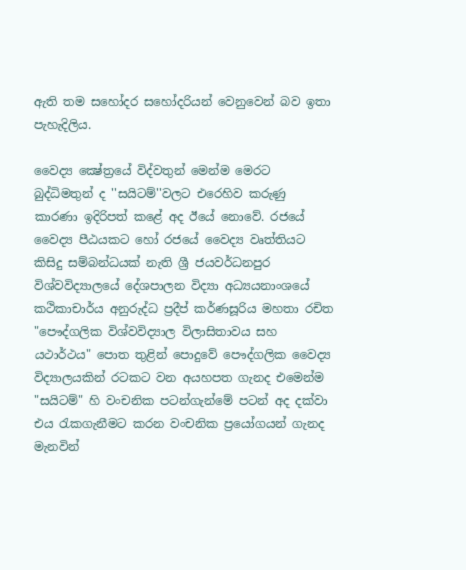ඇති තම සහෝදර සහෝදරියන් වෙනුවෙන් බව ඉතා පැහැදිලිය.

වෛද්‍ය ක්‍ෂේත්‍රයේ විද්වතුන් මෙන්ම මෙරට බුද්ධිමතුන් ද ''සයිටම්''වලට එරෙහිව කරුණු කාරණා ඉදිරිපත් කළේ අද ඊයේ නොවේ. රජයේ වෛද්‍ය පීඨයකට හෝ රජයේ වෛද්‍ය වෘත්තියට කිසිදු සම්බන්ධයක්‌ නැති ශ්‍රී ජයවර්ධනපුර විශ්වවිද්‍යාලයේ දේශපාලන විද්‍යා අධ්‍යයනාංශයේ කථිකාචාර්ය අනුරුද්ධ ප්‍රදීප් කර්ණසූරිය මහතා රචිත "පෞද්ගලික විශ්වවිද්‍යාල විලාසිතාවය සහ යථාර්ථය" පොත තුළින් පොදුවේ පෞද්ගලික වෛද්‍ය විද්‍යාලයකින් රටකට වන අයහපත ගැනද එමෙන්ම "සයිටම්" හි වංචනික පටන්ගැන්මේ පටන් අද දක්‌වා එය රැකගැනීමට කරන වංචනික ප්‍රයෝගයන් ගැනද මැනවින්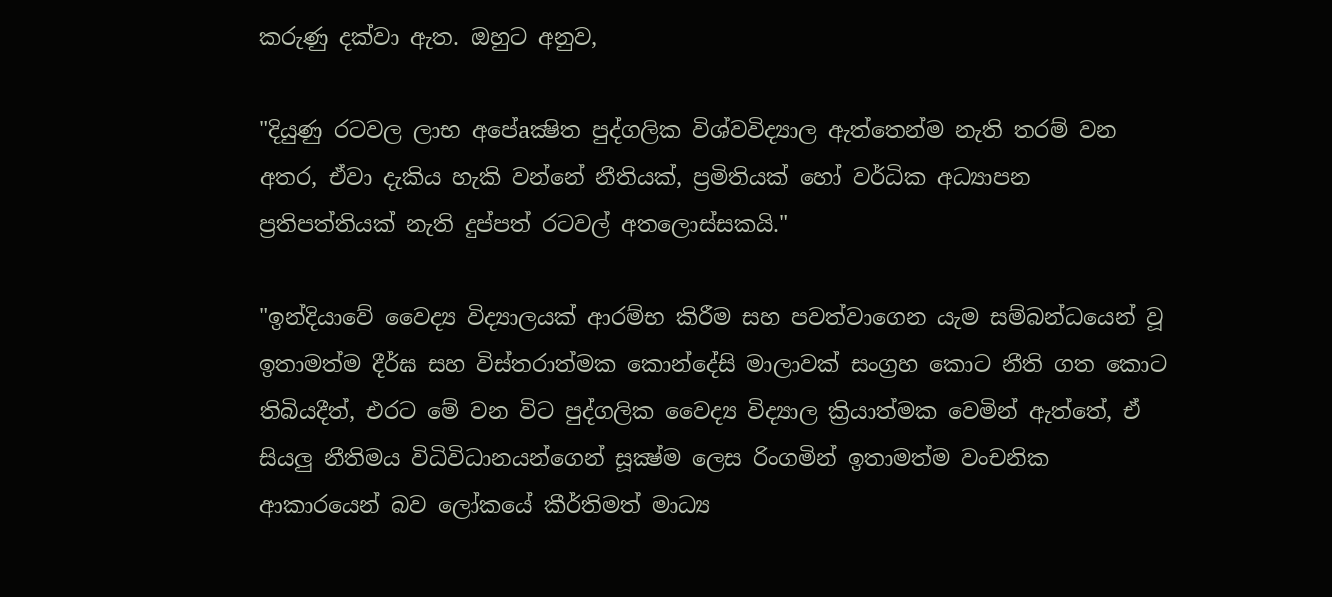කරුණු දක්‌වා ඇත. ඔහුට අනුව,

"දියුණු රටවල ලාභ අපේaක්‍ෂිත පුද්ගලික විශ්වවිද්‍යාල ඇත්තෙන්ම නැති තරම් වන අතර, ඒවා දැකිය හැකි වන්නේ නීතියක්‌, ප්‍රමිතියක්‌ හෝ වර්ධික අධ්‍යාපන ප්‍රතිපත්තියක්‌ නැති දුප්පත් රටවල් අතලොස්‌සකයි."

"ඉන්දියාවේ වෛද්‍ය විද්‍යාලයක්‌ ආරම්භ කිරීම සහ පවත්වාගෙන යැම සම්බන්ධයෙන් වූ ඉතාමත්ම දීර්ඝ සහ විස්‌තරාත්මක කොන්දේසි මාලාවක්‌ සංග්‍රහ කොට නීති ගත කොට තිබියදීත්, එරට මේ වන විට පුද්ගලික වෛද්‍ය විද්‍යාල ක්‍රියාත්මක වෙමින් ඇත්තේ, ඒ සියලු නීතිමය විධිවිධානයන්ගෙන් සූක්‍ෂ්ම ලෙස රිංගමින් ඉතාමත්ම වංචනික ආකාරයෙන් බව ලෝකයේ කීර්තිමත් මාධ්‍ය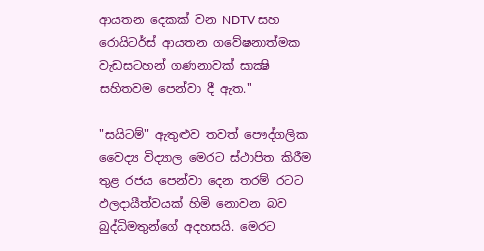ආයතන දෙකක්‌ වන NDTV සහ රොයිටර්ස්‌ ආයතන ගවේෂනාත්මක වැඩසටහන් ගණනාවක්‌ සාක්‍ෂි සහිතවම පෙන්වා දී ඇත.''

"සයිටම්" ඇතුළුව තවත් පෞද්ගලික වෛද්‍ය විද්‍යාල මෙරට ස්‌ථාපිත කිරීම තුළ රජය පෙන්වා දෙන තරම් රටට ඵලදායීත්වයක්‌ හිමි නොවන බව බුද්ධිමතුන්ගේ අදහසයි. මෙරට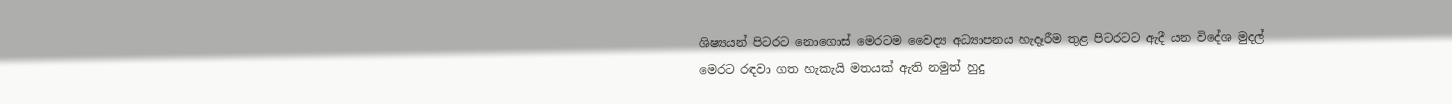ශිෂ්‍යයන් පිටරට නොගොස්‌ මෙරටම වෛද්‍ය අධ්‍යාපනය හැදෑරීම තුළ පිටරටට ඇදී යන විදේශ මුදල් මෙරට රඳවා ගත හැකැයි මතයක්‌ ඇති නමුත් හුදු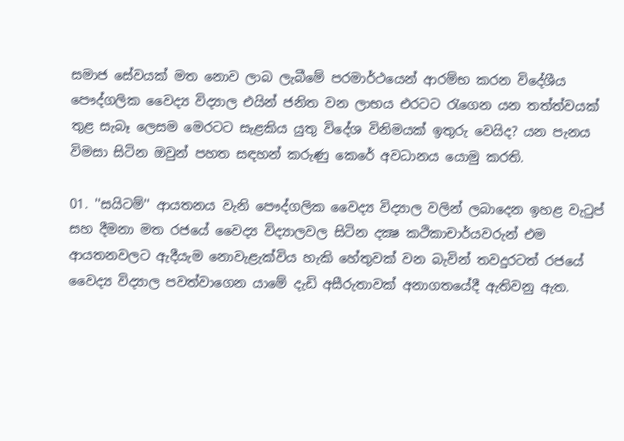සමාජ සේවයක්‌ මත නොව ලාබ ලැබීමේ පරමාර්ථයෙන් ආරම්භ කරන විදේශීය පෞද්ගලික වෛද්‍ය විද්‍යාල එයින් ජනිත වන ලාභය එරටට රැගෙන යන තත්ත්වයක්‌ තුළ සැබෑ ලෙසම මෙරටට සැළකිය යුතු විදේශ විනිමයක්‌ ඉතුරු වෙයිද? යන පැනය විමසා සිටින ඔවුන් පහත සඳහන් කරුණු කෙරේ අවධානය යොමු කරති.

01. ''සයිටම්'' ආයතනය වැනි පෞද්ගලික වෛද්‍ය විද්‍යාල වලින් ලබාදෙන ඉහළ වැටුප් සහ දීමනා මත රජයේ වෛද්‍ය විද්‍යාලවල සිටින දක්‍ෂ කථිකාචාර්යවරුන් එම ආයතනවලට ඇදීයැම නොවැළැක්‌විය හැකි හේතුවක්‌ වන බැවින් තවදුරටත් රජයේ වෛද්‍ය විද්‍යාල පවත්වාගෙන යාමේ දැඩි අසීරුතාවක්‌ අනාගතයේදී ඇතිවනු ඇත.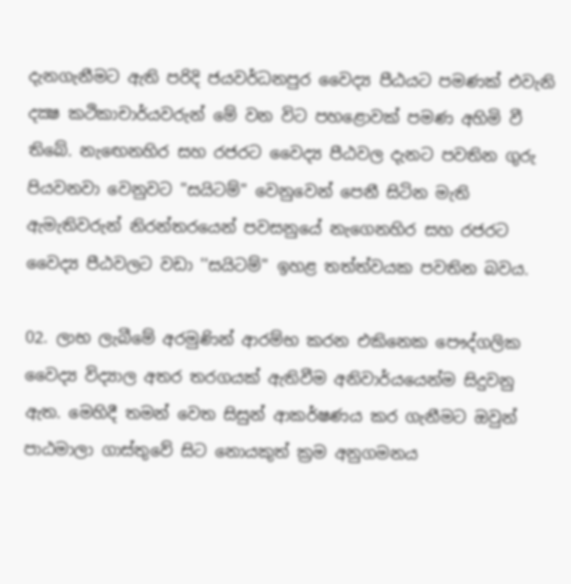දැනගැනීමට ඇති පරිදි ජයවර්ධනපුර වෛද්‍ය පීඨයට පමණක්‌ එවැනි දක්‍ෂ කථිකාචාර්යවරුන් මේ වන විට පහළොවක්‌ පමණ අහිමි වී තිබේ. නැඟෙනහිර සහ රජරට වෛද්‍ය පීඨවල දැනට පවතින ගුරු පියවනවා වෙනුවට ''සයිටම්'' වෙනුවෙන් පෙනී සිටින මැති ඇමැතිවරුන් නිරන්තරයෙන් පවසනුයේ නැගෙනහිර සහ රජරට වෛද්‍ය පීඨවලට වඩා ''සයිටම්'' ඉහළ තත්ත්වයක පවතින බවය.

02. ලාභ ලැබීමේ අරමුණින් ආරම්භ කරන එකිනෙක පෞද්ගලික වෛද්‍ය විද්‍යාල අතර තරගයක්‌ ඇතිවීම අනිවාර්යයෙන්ම සිදුවනු ඇත. මෙහිදී තමන් වෙත සිසුන් ආකර්ෂණය කර ගැනීමට ඔවුන් පාඨමාලා ගාස්‌තුවේ සිට නොයකුත් ක්‍රම අනුගමනය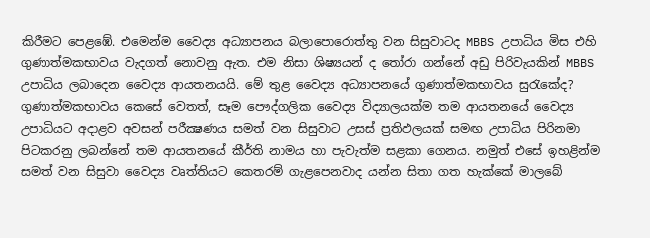කිරීමට පෙළඹේ. එමෙන්ම වෛද්‍ය අධ්‍යාපනය බලාපොරොත්තු වන සිසුවාටද MBBS උපාධිය මිස එහි ගුණාත්මකභාවය වැදගත් නොවනු ඇත. එම නිසා ශිෂ්‍යයන් ද තෝරා ගන්නේ අඩු පිරිවැයකින් MBBS උපාධිය ලබාදෙන වෛද්‍ය ආයතනයයි. මේ තුළ වෛද්‍ය අධ්‍යාපනයේ ගුණාත්මකභාවය සුරැකේද? ගුණාත්මකභාවය කෙසේ වෙතත්, සෑම පෞද්ගලික වෛද්‍ය විද්‍යාලයක්‌ම තම ආයතනයේ වෛද්‍ය උපාධියට අදාළව අවසන් පරීක්‍ෂණය සමත් වන සිසුවාට උසස්‌ ප්‍රතිඵලයක්‌ සමඟ උපාධිය පිරිනමා පිටකරනු ලබන්නේ තම ආයතනයේ කීර්ති නාමය හා පැවැත්ම සළකා ගෙනය. නමුත් එසේ ඉහළින්ම සමත් වන සිසුවා වෛද්‍ය වෘත්තියට කෙතරම් ගැළපෙනවාද යන්න සිතා ගත හැක්‌කේ මාලබේ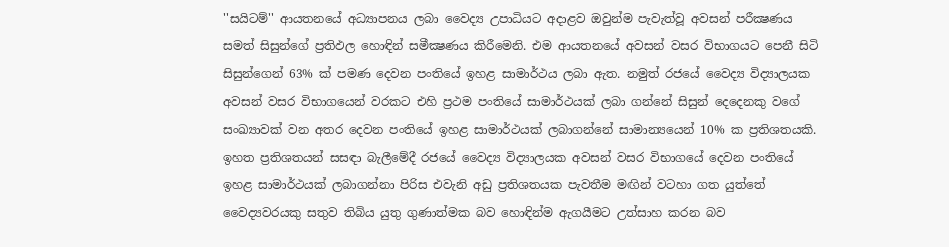''සයිටම්'' ආයතනයේ අධ්‍යාපනය ලබා වෛද්‍ය උපාධියට අදාළව ඔවුන්ම පැවැත්වූ අවසන් පරීක්‍ෂණය සමත් සිසුන්ගේ ප්‍රතිඵල හොඳින් සමීක්‍ෂණය කිරීමෙනි. එම ආයතනයේ අවසන් වසර විභාගයට පෙනී සිටි සිසුන්ගෙන් 63% ක්‌ පමණ දෙවන පංතියේ ඉහළ සාමාර්ථය ලබා ඇත. නමුත් රජයේ වෛද්‍ය විද්‍යාලයක අවසන් වසර විභාගයෙන් වරකට එහි ප්‍රථම පංතියේ සාමාර්ථයක්‌ ලබා ගන්නේ සිසුන් දෙදෙනකු වගේ සංඛ්‍යාවක්‌ වන අතර දෙවන පංතියේ ඉහළ සාමාර්ථයක්‌ ලබාගන්නේ සාමාන්‍යයෙන් 10% ක ප්‍රතිශතයකි. ඉහත ප්‍රතිශතයන් සසඳා බැලීමේදී රජයේ වෛද්‍ය විද්‍යාලයක අවසන් වසර විභාගයේ දෙවන පංතියේ ඉහළ සාමාර්ථයක්‌ ලබාගන්නා පිරිස එවැනි අඩු ප්‍රතිශතයක පැවතීම මඟින් වටහා ගත යුත්තේ වෛද්‍යවරයකු සතුව තිබිය යුතු ගුණාත්මක බව හොඳින්ම ඇගයීමට උත්සාහ කරන බව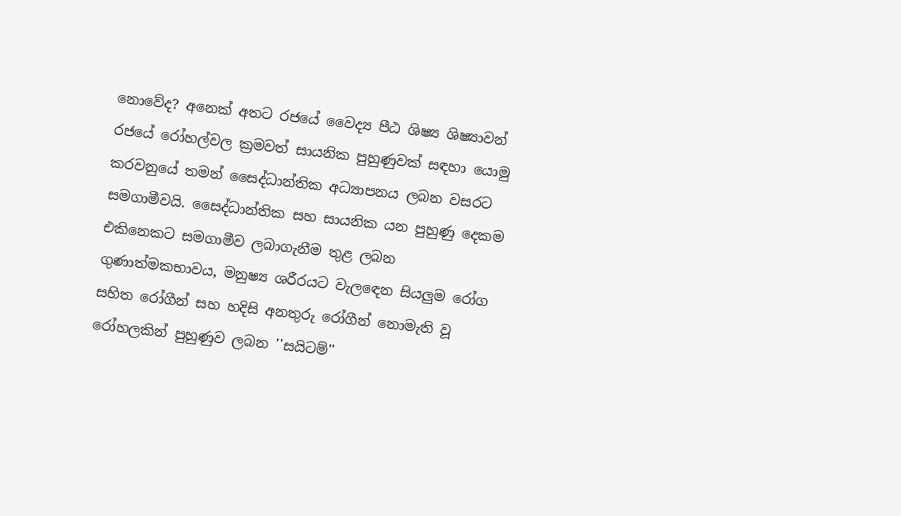නොවේද? අනෙක්‌ අතට රජයේ වෛද්‍ය පීඨ ශිෂ්‍ය ශිෂ්‍යාවන් රජයේ රෝහල්වල ක්‍රමවත් සායනික පුහුණුවක්‌ සඳහා යොමු කරවනුයේ තමන් සෛද්ධාන්තික අධ්‍යාපනය ලබන වසරට සමගාමීවයි. සෛද්ධාන්තික සහ සායනික යන පුහුණු දෙකම එකිනෙකට සමගාමීව ලබාගැනීම තුළ ලබන ගුණාත්මකභාවය, මනුෂ්‍ය ශරීරයට වැලඳෙන සියලුම රෝග සහිත රෝගීන් සහ හදිසි අනතුරු රෝගීන් නොමැති වූ රෝහලකින් පුහුණුව ලබන ''සයිටම්''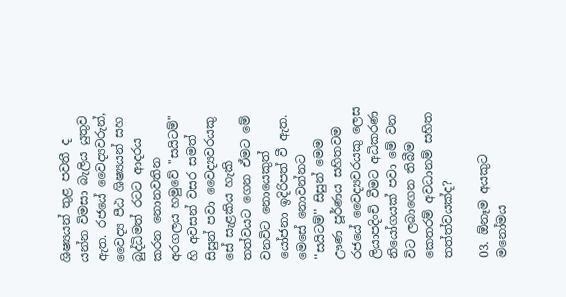ශිෂ්‍යයන් තුළ පවතී ද යන්න විමසා බැලිය යුතුව ඇත. රජයේ වෛද්‍යවරුන්, වෛද්‍ය පීඨ ශිෂ්‍යයන් සහ බුද්ධිමත් රටට ආදරය කරන නොනවතින අරගලය හමුවේ "සයිටම්" හි අවසන් වසර සමත් සිසුන් පවා වෛද්‍යවරයකු සේ සැළකිය හැකි තත්වයට ගෙන ඒමට මේ වනවිට නොයෙකුත් යෝජනා ඉදිරිපත් වී ඇත. මෙසේ නොවන්නට ''සයිටම්'' සිසුන් මෙම ඌණ පූර්ණය සහිතවම රජයේ වෛද්‍යවරයකු ලෙස ලියාපදිංචි වීමට අධිකරණ නියෝගයක්‌ පවා මේ වන විට ලබාගෙන තිබීම කෙතරම් අවධානම් සහිත තත්ත්වයක්‌ද?

03. ඕනෑම අයකුට මනෝමය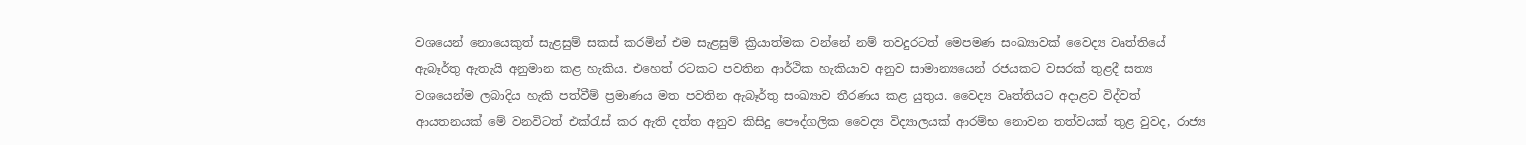වශයෙන් නොයෙකුත් සැළසුම් සකස්‌ කරමින් එම සැළසුම් ක්‍රියාත්මක වන්නේ නම් තවදුරටත් මෙපමණ සංඛ්‍යාවක්‌ වෛද්‍ය වෘත්තියේ ඇබෑර්තු ඇතැයි අනුමාන කළ හැකිය. එහෙත් රටකට පවතින ආර්ථික හැකියාව අනුව සාමාන්‍යයෙන් රජයකට වසරක්‌ තුළදී සත්‍ය වශයෙන්ම ලබාදිය හැකි පත්වීම් ප්‍රමාණය මත පවතින ඇබෑර්තු සංඛ්‍යාව තීරණය කළ යුතුය. වෛද්‍ය වෘත්තියට අදාළව විද්වත් ආයතනයක්‌ මේ වනවිටත් එක්‌රැස්‌ කර ඇති දත්ත අනුව කිසිදු පෞද්ගලික වෛද්‍ය විද්‍යාලයක්‌ ආරම්භ නොවන තත්වයක්‌ තුළ වුවද, රාජ්‍ය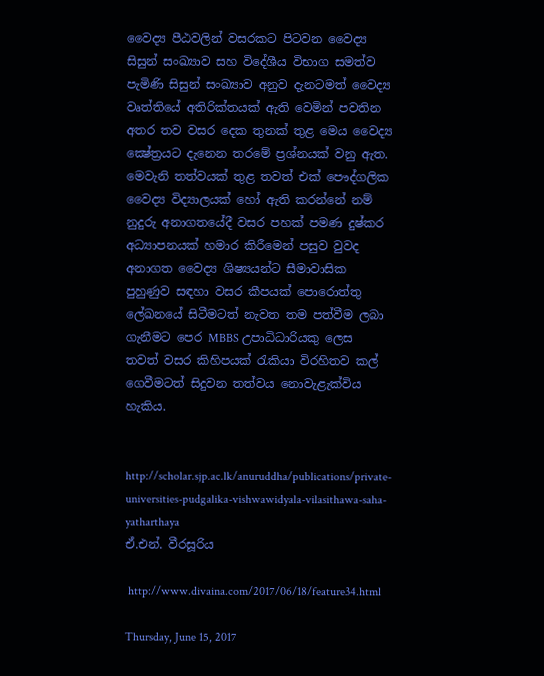වෛද්‍ය පීඨවලින් වසරකට පිටවන වෛද්‍ය සිසුන් සංඛ්‍යාව සහ විදේශීය විභාග සමත්ව පැමිණි සිසුන් සංඛ්‍යාව අනුව දැනටමත් වෛද්‍ය වෘත්තියේ අතිරික්‌තයක්‌ ඇති වෙමින් පවතින අතර තව වසර දෙක තුනක්‌ තුළ මෙය වෛද්‍ය ක්‍ෂේත්‍රයට දැනෙන තරමේ ප්‍රශ්නයක්‌ වනු ඇත. මෙවැනි තත්වයක්‌ තුළ තවත් එක්‌ පෞද්ගලික වෛද්‍ය විද්‍යාලයක්‌ හෝ ඇති කරන්නේ නම් නුදුරු අනාගතයේදී වසර පහක්‌ පමණ දුෂ්කර අධ්‍යාපනයක්‌ හමාර කිරීමෙන් පසුව වුවද අනාගත වෛද්‍ය ශිෂ්‍යයන්ට සීමාවාසික පුහුණුව සඳහා වසර කීපයක්‌ පොරොත්තු ලේඛනයේ සිටීමටත් නැවත තම පත්වීම ලබා ගැනීමට පෙර MBBS උපාධිධාරියකු ලෙස තවත් වසර කිහිපයක්‌ රැකියා විරහිතව කල් ගෙවීමටත් සිදුවන තත්වය නොවැළැක්‌විය හැකිය.


http://scholar.sjp.ac.lk/anuruddha/publications/private-universities-pudgalika-vishwawidyala-vilasithawa-saha-yatharthaya
ඒ.එන්. වීරසූරිය

 http://www.divaina.com/2017/06/18/feature34.html

Thursday, June 15, 2017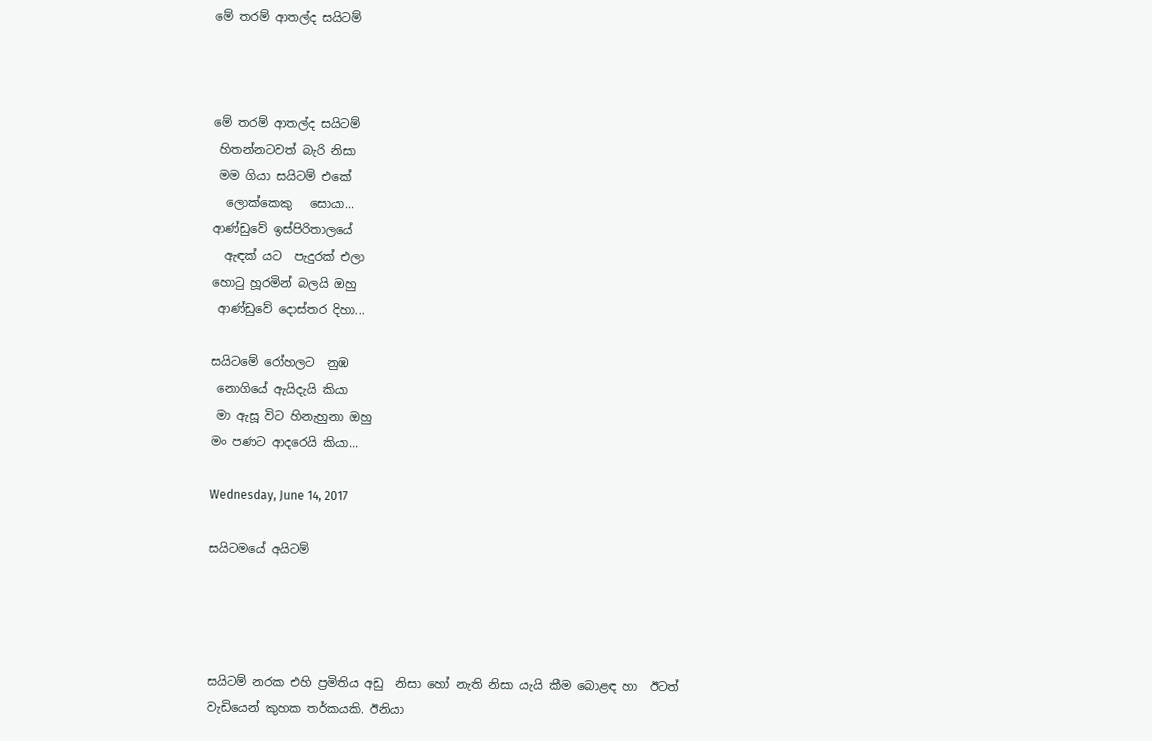මේ තරම් ආතල්ද සයිටම්



මේ තරම් ආතල්ද සයිටම්
 හිතන්නටවත් බැරි නිසා
 මම ගියා සයිටම් එකේ
  ලොක්කෙකු   සොයා...
ආණ්ඩුවේ ඉස්පිරිතාලයේ
  ඇඳක් යට  පැදුරක් එලා
හො‍ටු හූරමින් බලයි ඔහු
 ආණ්ඩුවේ දොස්තර දිහා...

සයිටමේ රෝහලට  නුඹ
 නොගියේ ඇයිදැයි කියා
 මා ඇසූ විට හිනැහුනා ඔහු
මං පණට ආදරෙයි කියා...

Wednesday, June 14, 2017

සයිටමයේ අයිටම්




සයිටම් නරක එහි ප්‍රමිතිය අඩු  නිසා හෝ නැති නිසා යැයි කීම බොළඳ හා  ඊටත් වැඩියෙන් කුහක තර්කයකි. ඊනියා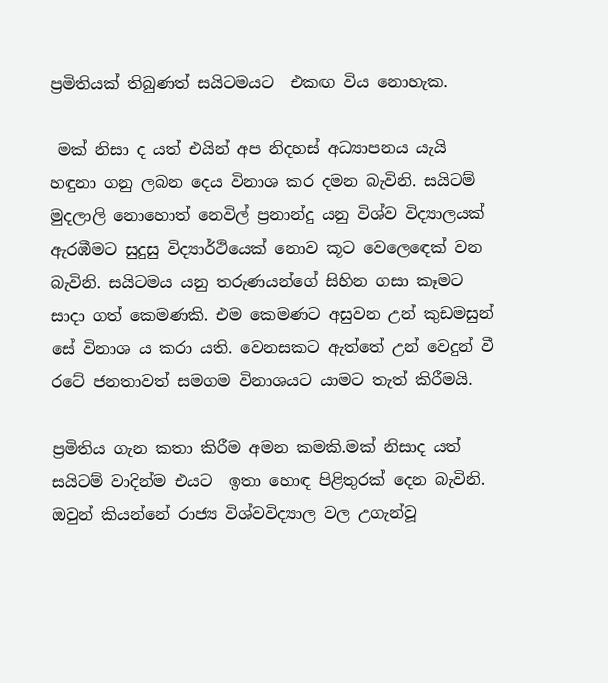ප්‍රමිතියක් තිබුණත් සයිටමයට  එකඟ විය නොහැක.

 මක් නිසා ද යත් එයින් අප නිදහස් අධ්‍යාපනය යැයි හඳුනා ගනු ලබන දෙය විනාශ කර දමන බැවිනි. සයිටම් මුදලාලි නොහොත් නෙවිල් ප්‍රනාන්දු යනු විශ්ව විද්‍යාලයක් ඇරඹීමට සුදුසු විද්‍යාර්ථියෙක් නොව කූට වෙලෙ‍ඳෙක් වන බැවිනි. සයිටමය යනු තරුණයන්ගේ සිහින ගසා කෑමට සාදා ගත් කෙමණකි. එම කෙමණට අසුවන උන් කුඩමසුන්  සේ විනාශ ය කරා යති. වෙනසකට ඇත්තේ උන් වෙදුන් වී රටේ ජනතාවත් සමගම විනාශයට යාමට තැත් කිරීමයි.

ප්‍රමිතිය ගැන කතා කිරීම අමන කමකි.මක් නිසාද යත් සයිටම් වාදින්ම එයට  ඉතා හොඳ පිළිතුරක් දෙන බැවිනි. ඔවුන් කියන්නේ රාජ්‍ය විශ්වවිද්‍යාල වල උගැන්වූ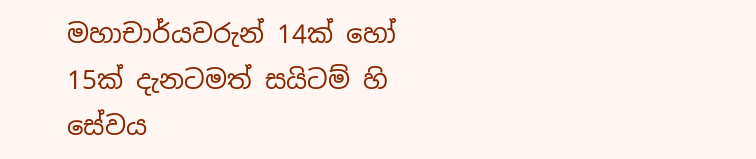මහාචාර්යවරුන් 14ක් හෝ 15ක් දැනටමත් සයිටම් හි සේවය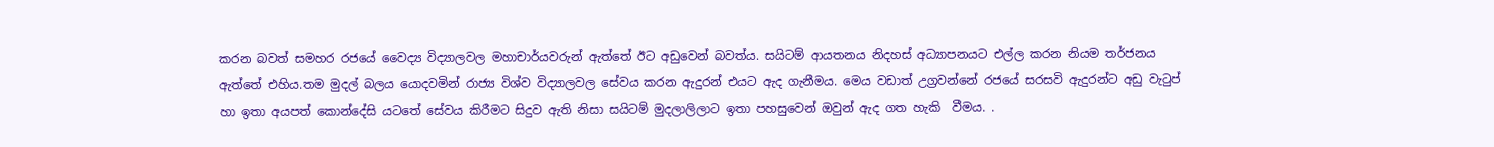කරන බවත් සමහර රජයේ වෛද්‍ය විද්‍යාලවල මහාචාර්යවරුන් ඇත්තේ ඊට අඩුවෙන් බවත්ය. සයිටම් ආයතනය නිදහස් අධ්‍යාපනයට එල්ල කරන නියම තර්ජනය ඇත්තේ එහිය.තම මුදල් බලය යොදවමින් රාජ්‍ය විශ්ව විද්‍යාලවල සේවය කරන ඇදුරන් එයට ඇද ගැනීමය. මෙය වඩාත් උග්‍රවන්නේ රජයේ සරසවි ඇදුරන්ට අඩු වැ‍ටුප් හා ඉතා අයපත් කොන්දේසි යටතේ සේවය කිරීමට සිදුව ඇති නිසා සයිටම් මුදලාලිලාට ඉතා පහසුවෙන් ඔවුන් ඇද ගත හැකි  වීමය. .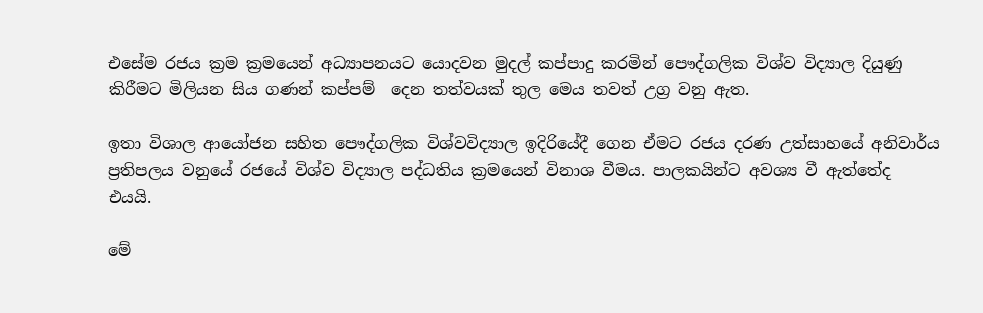එසේම රජය ක්‍රම ක්‍රමයෙන් අධ්‍යාපනයට යොදවන මුදල් කප්පාදු කරමින් පෞද්ගලික විශ්ව විද්‍යාල දියුණු කිරීමට මිලියන සිය ගණන් කප්පම්  දෙන තත්වයක් තුල මෙය තවත් උග්‍ර වනු ඇත.

ඉතා විශාල ආයෝජන සහිත පෞද්ගලික විශ්වවිද්‍යාල ඉදිරියේදී ගෙන ඒමට රජය දරණ උත්සාහයේ අනිවාර්ය ප්‍රතිපලය වනුයේ රජයේ විශ්ව විද්‍යාල පද්ධතිය ක්‍රමයෙන් විනාශ වීමය. පාලකයින්ට අවශ්‍ය වී ඇත්තේද එයයි.

මේ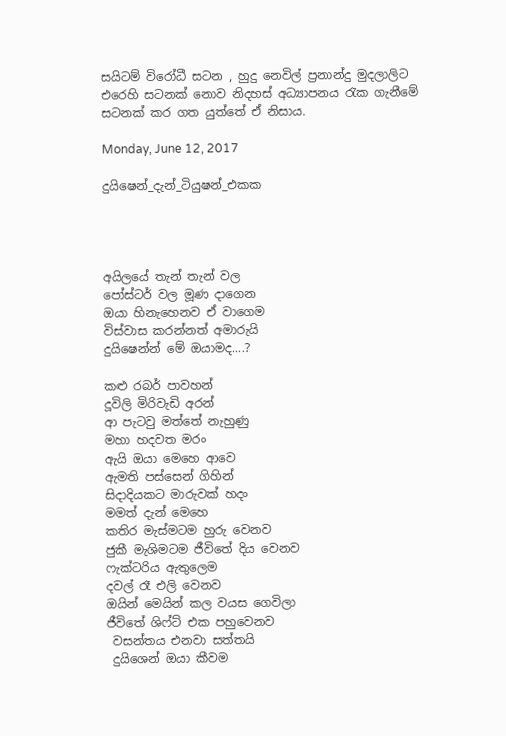සයිටම් විරෝධී සටන , හුදු නෙවිල් ප්‍රනාන්දු මුදලාලිට එරෙහි සටනක් නොව නිදහස් අධ්‍යාපනය ‍රැක ගැනීමේ සටනක් කර ගත යුත්තේ ඒ නිසාය.

Monday, June 12, 2017

දුයිෂෙන්_දැන්_ටියුෂන්_එකක




අයිලයේ තැන් තැන් වල
පෝස්ටර් වල මූණ දාගෙන
ඔයා හිනැහෙනව ඒ වාගෙම
විස්වාස කරන්නත් අමාරුයි
දුයිෂෙන්න් මේ ඔයාමද....?

කළු රබර් පාවහන්
දූවිලි මිරිවැඩි අරන්
ආ පැටවු මත්තේ නැහුණු
මහා හදවත මරං
ඇයි ඔයා මෙහෙ ආවෙ
ඇමති පස්සෙන් ගිහින්
සිදාදියකට මාරුවක් හදං
මමත් දැන් මෙහෙ
කතිර මැස්මටම හුරු වෙනව
ජුකී මැශිමටම ජීවිතේ දිය වෙනව
ෆැක්ටරිය ඇතුලෙම
දවල් රෑ එලි වෙනව
ඔයින් මෙයින් කල වයස ගෙවිලා
ජීවිතේ ශිෆ්ට් එක පහුවෙනව
 වසන්තය එනවා සත්තයි
 දුයිශෙන් ඔයා කීවම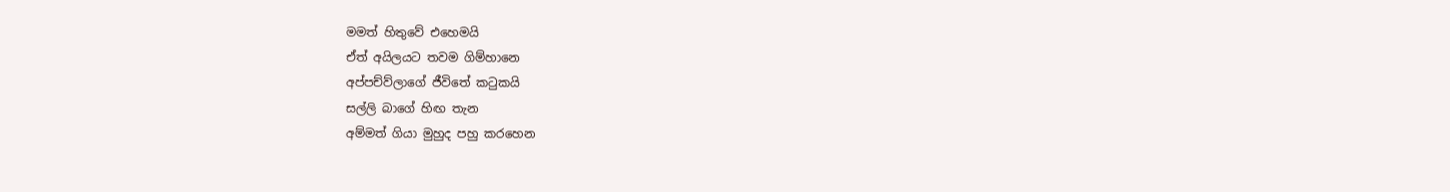මමත් හිතුවේ එහෙමයි
ඒත් අයිලයට තවම ගිම්හානෙ
අප්පච්ව්ලාගේ ජීවිතේ කටුකයි
සල්ලි බාගේ හිඟ තැන
අම්මත් ගියා මුහුද පහු කරහෙන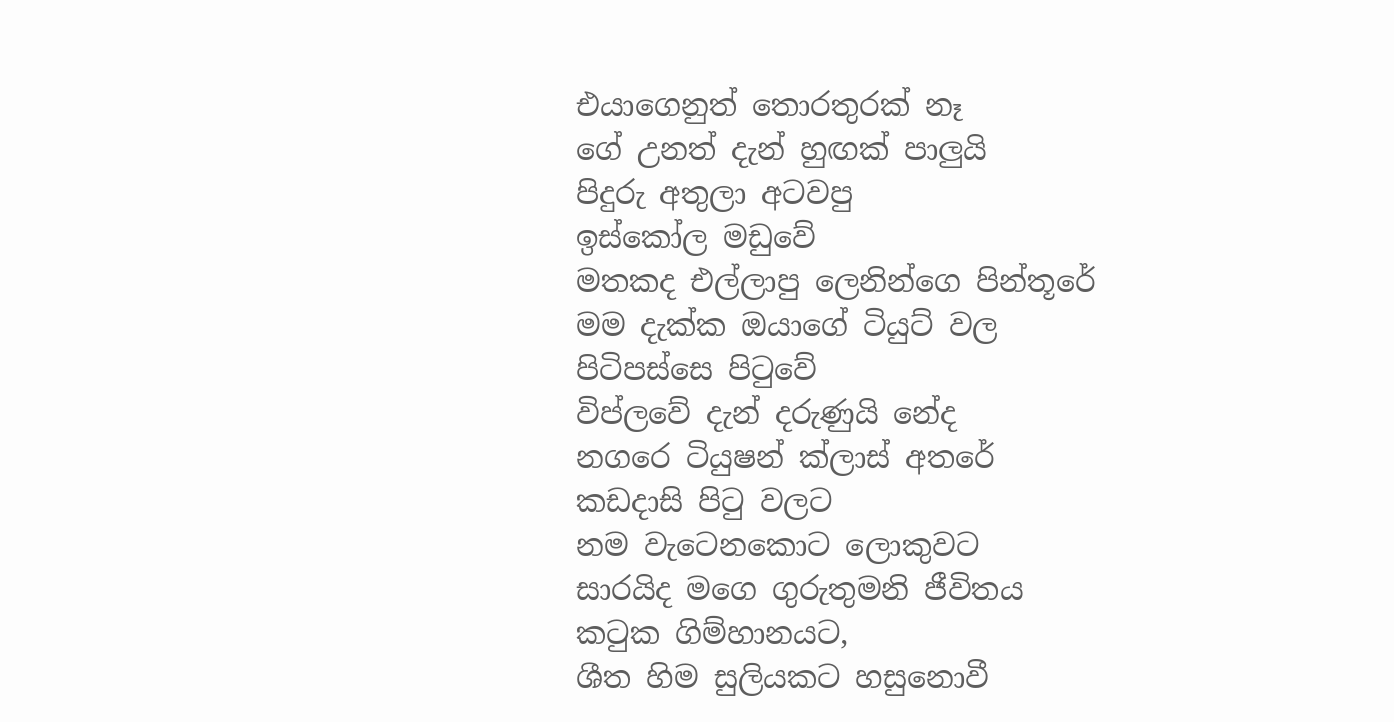එයාගෙනුත් තොරතුරක් නෑ
ගේ උනත් දැන් හුඟක් පාලුයි
පිදුරු අතුලා අටවපු
ඉස්කෝල මඩුවේ
මතකද එල්ලාපු ලෙනින්ගෙ පින්තූරේ
මම දැක්ක ඔයාගේ ටියුට් වල
පිටිපස්සෙ පිටුවේ
විප්ලවේ දැන් දරුණුයි නේද
නගරෙ ටියුෂන් ක්ලාස් අතරේ
කඩදාසි පිටු වලට
නම වැටෙනකොට ලොකුවට
සාරයිද මගෙ ගුරුතුමනි ජීවිතය
කටුක ගිම්හානයට,
ශීත හිම සුලියකට හසුනොවී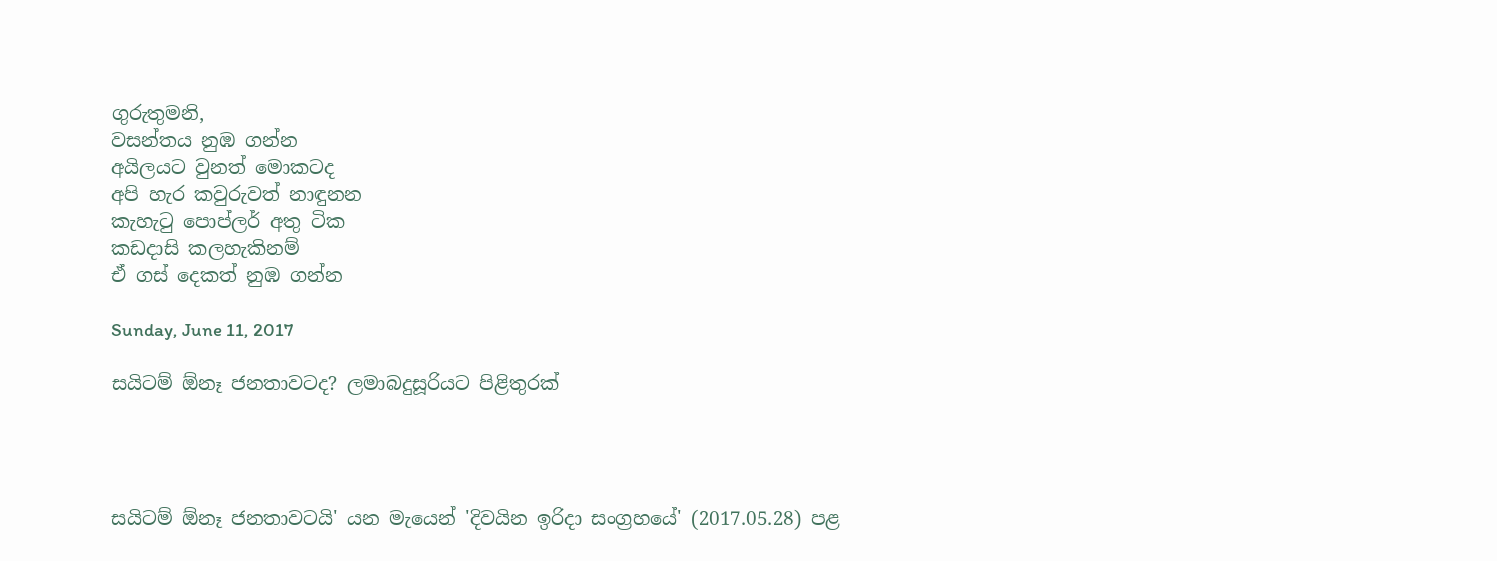ගුරුතුමනි,
වසන්තය නුඹ ගන්න
අයිලයට වුනත් මොකටද
අපි හැර කවුරුවත් නාඳුනන
කැහැටු පොප්ලර් අතු ටික
කඩදාසි කලහැකිනම්
ඒ ගස් දෙකත් නුඹ ගන්න

Sunday, June 11, 2017

සයිටම් ඕනෑ ජනතාවටද? ලමාබදුසූරියට පිළිතුරක්‌




සයිටම් ඕනෑ ජනතාවටයි' යන මැයෙන් 'දිවයින ඉරිදා සංග්‍රහයේ' (2017.05.28) පළ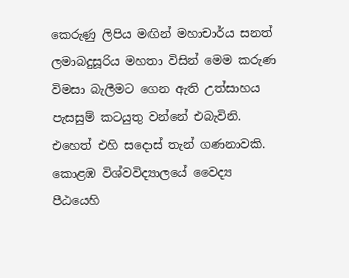කෙරුණු ලිපිය මඟින් මහාචාර්ය සනත් ලමාබදුසූරිය මහතා විසින් මෙම කරුණ විමසා බැලීමට ගෙන ඇති උත්සාහය පැසසුම් කටයුතු වන්නේ එබැවිනි. එහෙත් එහි සදොස්‌ තැන් ගණනාවකි. කොළඹ විශ්වවිද්‍යාලයේ වෛද්‍ය පීඨයෙහි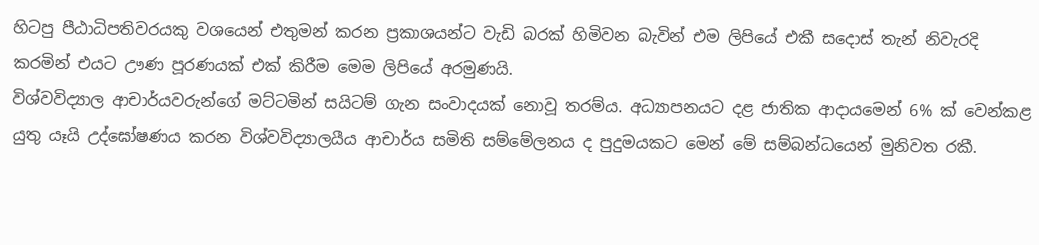හිටපු පීඨාධිපතිවරයකු වශයෙන් එතුමන් කරන ප්‍රකාශයන්ට වැඩි බරක්‌ හිමිවන බැවින් එම ලිපියේ එකී සදොස්‌ තැන් නිවැරදි කරමින් එයට ඌණ පූරණයක්‌ එක්‌ කිරීම මෙම ලිපියේ අරමුණයි.
විශ්වවිද්‍යාල ආචාර්යවරුන්ගේ මට්‌ටමින් සයිටම් ගැන සංවාදයක්‌ නොවූ තරම්ය. අධ්‍යාපනයට දළ ජාතික ආදායමෙන් 6% ක්‌ වෙන්කළ යුතු යෑයි උද්ඝෝෂණය කරන විශ්වවිද්‍යාලයීය ආචාර්ය සමිති සම්මේලනය ද පුදුමයකට මෙන් මේ සම්බන්ධයෙන් මුනිවත රකී.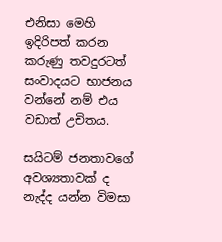එනිසා මෙහි ඉදිරිපත් කරන කරුණු තවදුරටත් සංවාදයට භාජනය වන්නේ නම් එය වඩාත් උචිතය.

සයිටම් ජනතාවගේ අවශ්‍යතාවක්‌ ද නැද්ද යන්න විමසා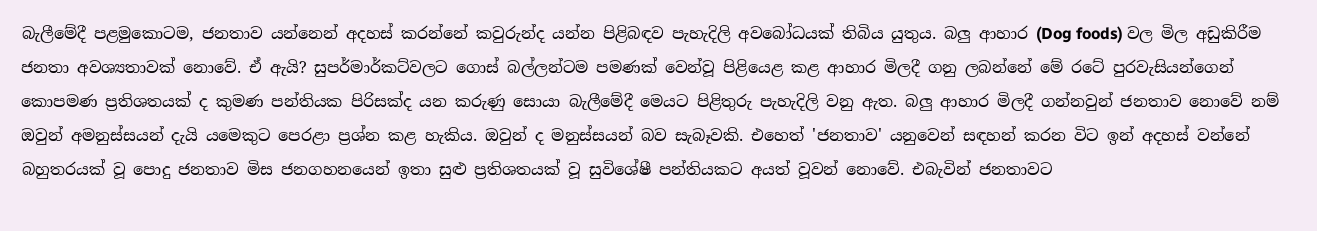බැලීමේදී පළමුකොටම, ජනතාව යන්නෙන් අදහස්‌ කරන්නේ කවුරුන්ද යන්න පිළිබඳව පැහැදිලි අවබෝධයක්‌ තිබිය යුතුය. බලු ආහාර (Dog foods) වල මිල අඩුකිරීම ජනතා අවශ්‍යතාවක්‌ නොවේ. ඒ ඇයි? සුපර්මාර්කට්‌වලට ගොස්‌ බල්ලන්ටම පමණක්‌ වෙන්වූ පිළියෙළ කළ ආහාර මිලදී ගනු ලබන්නේ මේ රටේ පුරවැසියන්ගෙන් කොපමණ ප්‍රතිශතයක්‌ ද කුමණ පන්තියක පිරිසක්‌ද යන කරුණු සොයා බැලීමේදී මෙයට පිළිතුරු පැහැදිලි වනු ඇත. බලු ආහාර මිලදී ගන්නවුන් ජනතාව නොවේ නම් ඔවුන් අමනුස්‌සයන් දැයි යමෙකුට පෙරළා ප්‍රශ්න කළ හැකිය. ඔවුන් ද මනුස්‌සයන් බව සැබෑවකි. එහෙත් 'ජනතාව' යනුවෙන් සඳහන් කරන විට ඉන් අදහස්‌ වන්නේ බහුතරයක්‌ වූ පොදු ජනතාව මිස ජනගහනයෙන් ඉතා සුළු ප්‍රතිශතයක්‌ වූ සුවිශේෂී පන්තියකට අයත් වූවන් නොවේ. එබැවින් ජනතාවට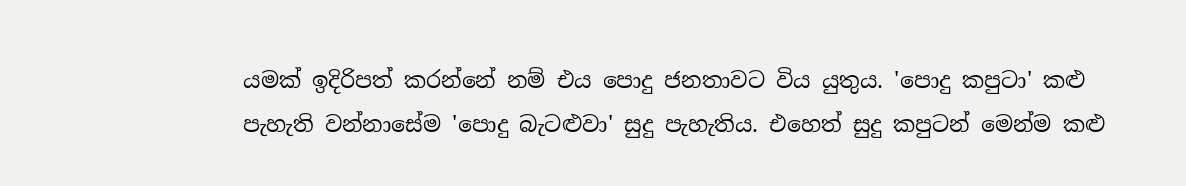යමක්‌ ඉදිරිපත් කරන්නේ නම් එය පොදු ජනතාවට විය යුතුය. 'පොදු කපුටා' කළු පැහැති වන්නාසේම 'පොදු බැටළුවා' සුදු පැහැතිය. එහෙත් සුදු කපුටන් මෙන්ම කළු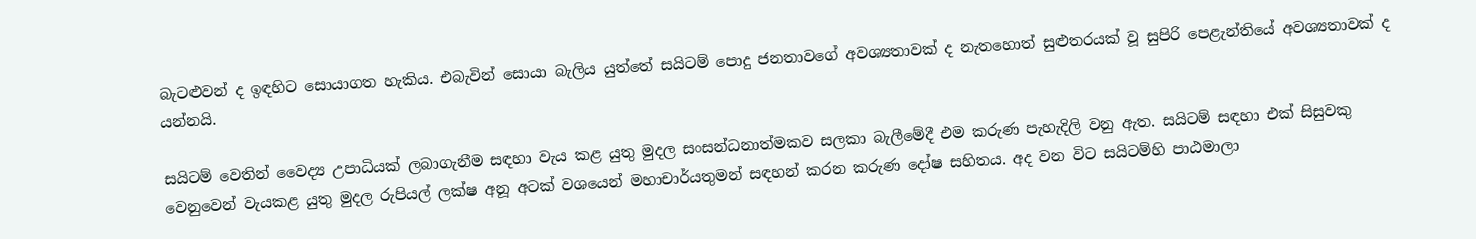බැටළුවන් ද ඉඳහිට සොයාගත හැකිය. එබැවින් සොයා බැලිය යුත්තේ සයිටම් පොදු ජනතාවගේ අවශ්‍යතාවක්‌ ද නැතහොත් සුළුතරයක්‌ වූ සුපිරි පෙළැන්තියේ අවශ්‍යතාවක්‌ ද යන්නයි.

සයිටම් වෙතින් වෛද්‍ය උපාධියක්‌ ලබාගැනීම සඳහා වැය කළ යුතු මුදල සංසන්ධනාත්මකව සලකා බැලීමේදී එම කරුණ පැහැදිලි වනු ඇත. සයිටම් සඳහා එක්‌ සිසුවකු වෙනුවෙන් වැයකළ යුතු මුදල රුපියල් ලක්‌ෂ අනූ අටක්‌ වශයෙන් මහාචාර්යතුමන් සඳහන් කරන කරුණ දෝෂ සහිතය. අද වන විට සයිටම්හි පාඨමාලා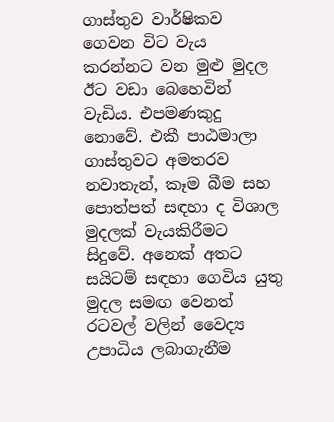ගාස්‌තුව වාර්ෂිකව ගෙවන විට වැය කරන්නට වන මුළු මුදල ඊට වඩා බෙහෙවින් වැඩිය. එපමණකුදු නොවේ. එකී පාඨමාලා ගාස්‌තුවට අමතරව නවාතැන්, කෑම බීම සහ පොත්පත් සඳහා ද විශාල මුදලක්‌ වැයකිරීමට සිදුවේ. අනෙක්‌ අතට සයිටම් සඳහා ගෙවිය යුතු මුදල සමඟ වෙනත් රටවල් වලින් වෛද්‍ය උපාධිය ලබාගැනීම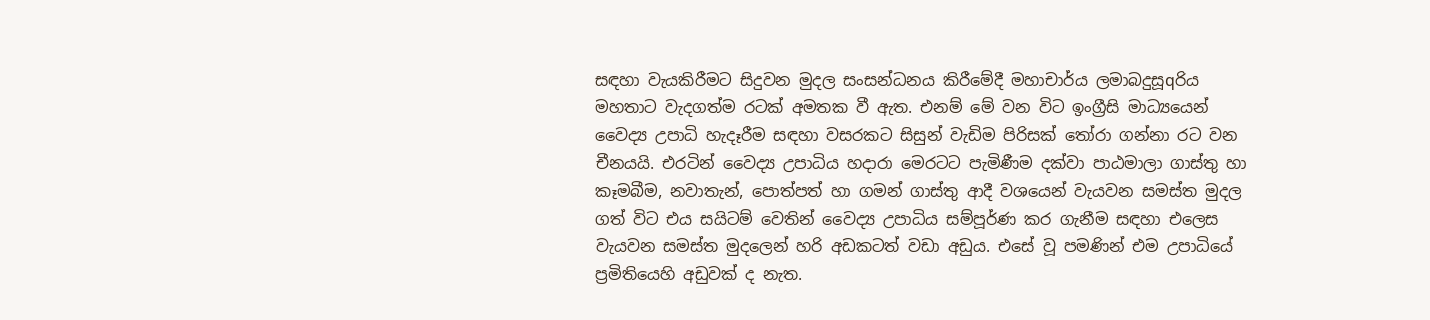සඳහා වැයකිරීමට සිදුවන මුදල සංසන්ධනය කිරීමේදී මහාචාර්ය ලමාබදුසූqරිය මහතාට වැදගත්ම රටක්‌ අමතක වී ඇත. එනම් මේ වන විට ඉංග්‍රීසි මාධ්‍යයෙන් වෛද්‍ය උපාධි හැදෑරීම සඳහා වසරකට සිසුන් වැඩිම පිරිසක්‌ තෝරා ගන්නා රට වන චීනයයි. එරටින් වෛද්‍ය උපාධිය හදාරා මෙරටට පැමිණීම දක්‌වා පාඨමාලා ගාස්‌තු හා කෑමබීම, නවාතැන්, පොත්පත් හා ගමන් ගාස්‌තු ආදී වශයෙන් වැයවන සමස්‌ත මුදල ගත් විට එය සයිටම් වෙතින් වෛද්‍ය උපාධිය සම්පූර්ණ කර ගැනීම සඳහා එලෙස වැයවන සමස්‌ත මුදලෙන් හරි අඩකටත් වඩා අඩුය. එසේ වූ පමණින් එම උපාධියේ ප්‍රමිතියෙහි අඩුවක්‌ ද නැත.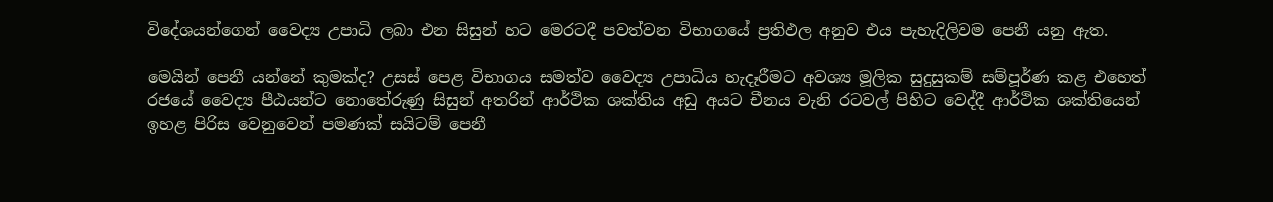විදේශයන්ගෙන් වෛද්‍ය උපාධි ලබා එන සිසුන් හට මෙරටදී පවත්වන විභාගයේ ප්‍රතිඵල අනුව එය පැහැදිලිවම පෙනී යනු ඇත.

මෙයින් පෙනී යන්නේ කුමක්‌ද? උසස්‌ පෙළ විභාගය සමත්ව වෛද්‍ය උපාධිය හැදෑරීමට අවශ්‍ය මූලික සුදුසුකම් සම්පූර්ණ කළ එහෙත් රජයේ වෛද්‍ය පීඨයන්ට නොතේරුණු සිසුන් අතරින් ආර්ථික ශක්‌තිය අඩු අයට චීනය වැනි රටවල් පිහිට වෙද්දී ආර්ථික ශක්‌තියෙන් ඉහළ පිරිස වෙනුවෙන් පමණක්‌ සයිටම් පෙනී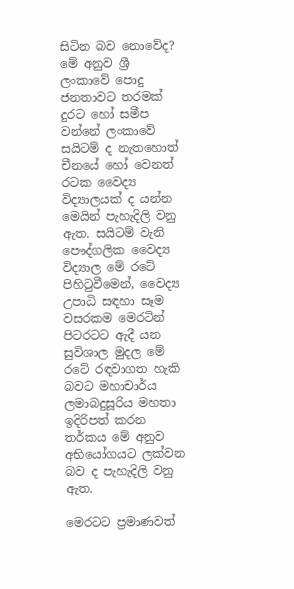සිටින බව නොවේද? මේ අනුව ශ්‍රී ලංකාවේ පොදු ජනතාවට තරමක්‌ දුරට හෝ සමීප වන්නේ ලංකාවේ සයිටම් ද නැතහොත් චීනයේ හෝ වෙනත් රටක වෛද්‍ය විද්‍යාලයක්‌ ද යන්න මෙයින් පැහැදිලි වනු ඇත. සයිටම් වැනි පෞද්ගලික වෛද්‍ය විද්‍යාල මේ රටේ පිහිටුවීමෙන්, වෛද්‍ය උපාධි සඳහා සෑම වසරකම මෙරටින් පිටරටට ඇදී යන සුවිශාල මුදල මේ රටේ රඳවාගත හැකි බවට මහාචාර්ය ලමාබදුසූරිය මහතා ඉදිරිපත් කරන තර්කය මේ අනුව අභියෝගයට ලක්‌වන බව ද පැහැදිලි වනු ඇත.

මෙරටට ප්‍රමාණවත්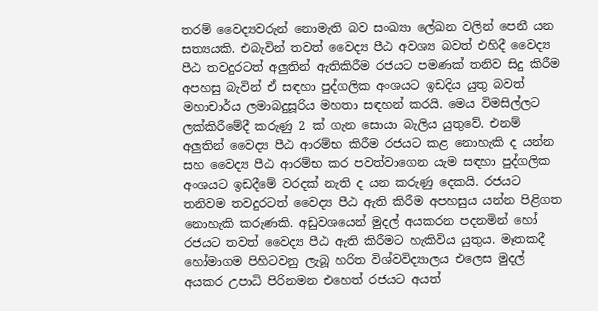තරම් වෛද්‍යවරුන් නොමැති බව සංඛ්‍යා ලේඛන වලින් පෙනී යන සත්‍යයකි. එබැවින් තවත් වෛද්‍ය පීඨ අවශ්‍ය බවත් එහිදී වෛද්‍ය පීඨ තවදුරටත් අලුතින් ඇතිකිරීම රජයට පමණක්‌ තනිව සිදු කිරීම අපහසු බැවින් ඒ සඳහා පුද්ගලික අංශයට ඉඩදිය යුතු බවත් මහාචාර්ය ලමාබදුසූරිය මහතා සඳහන් කරයි. මෙය විමසිල්ලට ලක්‌කිරීමේදී කරුණු 2 ක්‌ ගැන සොයා බැලිය යුතුවේ. එනම් අලුතින් වෛද්‍ය පීඨ ආරම්භ කිරීම රජයට කළ නොහැකි ද යන්න සහ වෛද්‍ය පීඨ ආරම්භ කර පවත්වාගෙන යැම සඳහා පුද්ගලික අංශයට ඉඩදීමේ වරදක්‌ නැති ද යන කරුණු දෙකයි. රජයට තනිවම තවදුරටත් වෛද්‍ය පීඨ ඇති කිරීම අපහසුය යන්න පිළිගත නොහැකි කරුණකි. අඩුවශයෙන් මුදල් අයකරන පදනමින් හෝ රජයට තවත් වෛද්‍ය පීඨ ඇති කිරීමට හැකිවිය යුතුය. මෑතකදී හෝමාගම පිහිටවනු ලැබූ හරිත විශ්වවිද්‍යාලය එලෙස මුදල් අයකර උපාධි පිරිනමන එහෙත් රජයට අයත්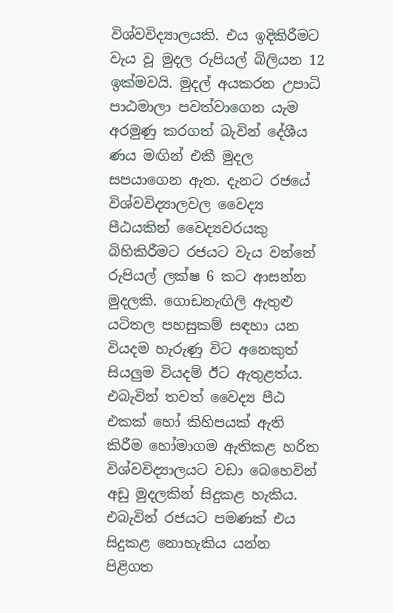විශ්වවිද්‍යාලයකි. එය ඉදිකිරීමට වැය වූ මුදල රුපියල් බිලියන 12 ඉක්‌මවයි. මුදල් අයකරන උපාධි පාඨමාලා පවත්වාගෙන යැම අරමුණු කරගත් බැවින් දේශීය ණය මඟින් එකී මුදල සපයාගෙන ඇත. දැනට රජයේ විශ්වවිද්‍යාලවල වෛද්‍ය පීඨයකින් වෛද්‍යවරයකු බිහිකිරීමට රජයට වැය වන්නේ රුපියල් ලක්‌ෂ 6 කට ආසන්න මුදලකි. ගොඩනැඟිලි ඇතුළු යටිතල පහසුකම් සඳහා යන වියදම හැරුණු විට අනෙකුත් සියලුම වියදම් ඊට ඇතුළත්ය. එබැවින් තවත් වෛද්‍ය පීඨ එකක්‌ හෝ කිහිපයක්‌ ඇති කිරීම හෝමාගම ඇතිකළ හරිත විශ්වවිද්‍යාලයට වඩා බෙහෙවින් අඩු මුදලකින් සිදුකළ හැකිය. එබැවින් රජයට පමණක්‌ එය සිදුකළ නොහැකිය යන්න පිළිගත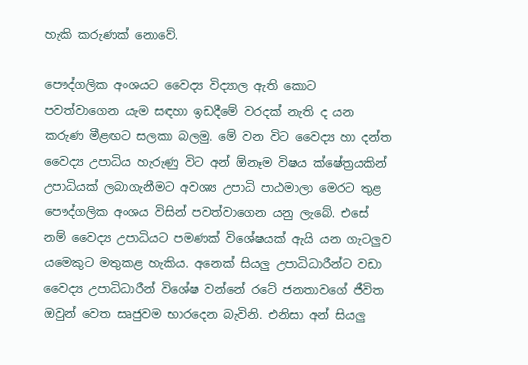හැකි කරුණක්‌ නොවේ.

පෞද්ගලික අංශයට වෛද්‍ය විද්‍යාල ඇති කොට පවත්වාගෙන යැම සඳහා ඉඩදීමේ වරදක්‌ නැති ද යන කරුණ මීළඟට සලකා බලමු. මේ වන විට වෛද්‍ය හා දන්ත වෛද්‍ය උපාධිය හැරුණු විට අන් ඕනෑම විෂය ක්‌ෂේත්‍රයකින් උපාධියක්‌ ලබාගැනීමට අවශ්‍ය උපාධි පාඨමාලා මෙරට තුළ පෞද්ගලික අංශය විසින් පවත්වාගෙන යනු ලැබේ. එසේ නම් වෛද්‍ය උපාධියට පමණක්‌ විශේෂයක්‌ ඇයි යන ගැටලුව යමෙකුට මතුකළ හැකිය. අනෙක්‌ සියලු උපාධිධාරීන්ට වඩා වෛද්‍ය උපාධිධාරීන් විශේෂ වන්නේ රටේ ජනතාවගේ ජීවිත ඔවුන් වෙත සෘජුවම භාරදෙන බැවිනි. එනිසා අන් සියලු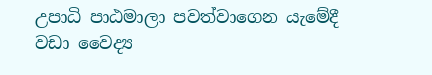උපාධි පාඨමාලා පවත්වාගෙන යැමේදී වඩා වෛද්‍ය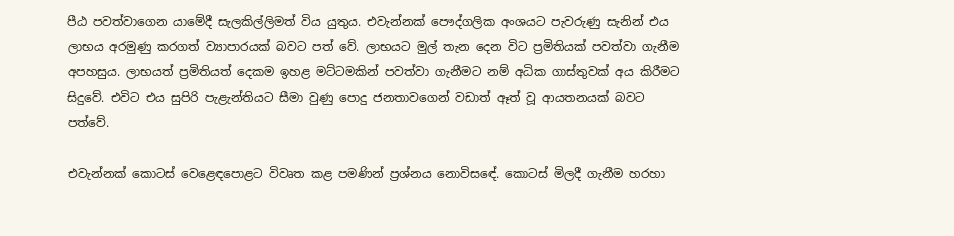පීඨ පවත්වාගෙන යාමේදී සැලකිල්ලිමත් විය යුතුය. එවැන්නක්‌ පෞද්ගලික අංශයට පැවරුණු සැනින් එය ලාභය අරමුණු කරගත් ව්‍යාපාරයක්‌ බවට පත් වේ. ලාභයට මුල් තැන දෙන විට ප්‍රමිතියක්‌ පවත්වා ගැනීම අපහසුය. ලාභයත් ප්‍රමිතියත් දෙකම ඉහළ මට්‌ටමකින් පවත්වා ගැනීමට නම් අධික ගාස්‌තුවක්‌ අය කිරීමට සිදුවේ. එවිට එය සුපිරි පැළැන්තියට සීමා වුණු පොදු ජනතාවගෙන් වඩාත් ඈත් වූ ආයතනයක්‌ බවට පත්වේ.

එවැන්නක්‌ කොටස්‌ වෙළෙඳපොළට විවෘත කළ පමණින් ප්‍රශ්නය නොවිසඳේ. කොටස්‌ මිලදී ගැනීම හරහා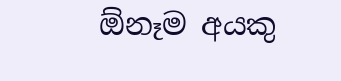ඕනෑම අයකු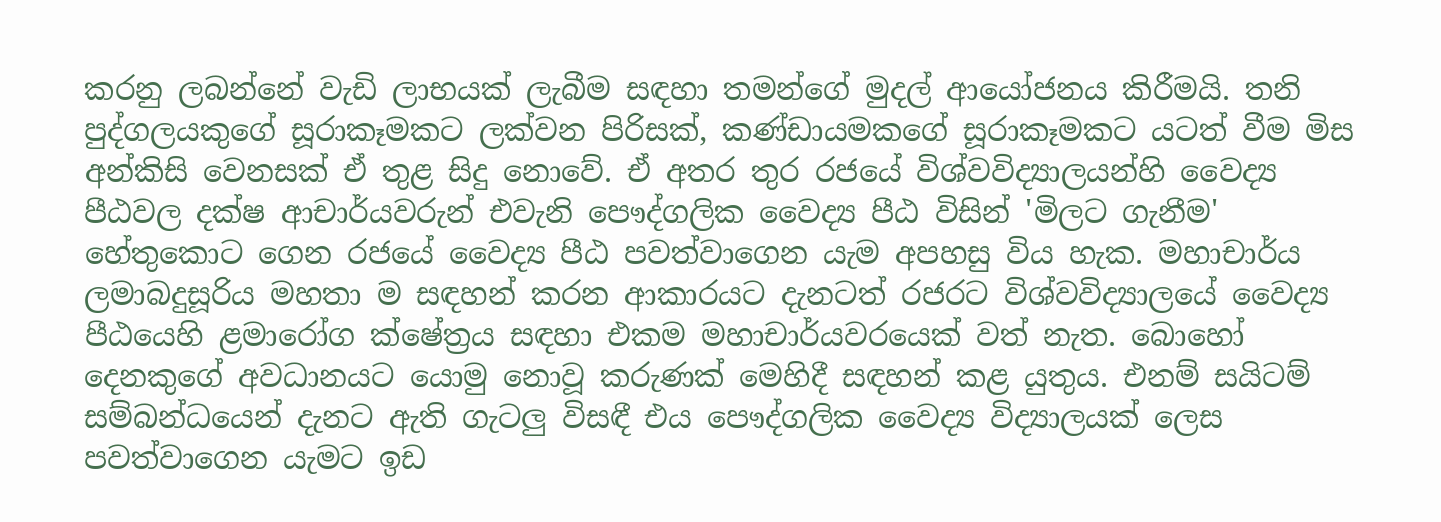කරනු ලබන්නේ වැඩි ලාභයක්‌ ලැබීම සඳහා තමන්ගේ මුදල් ආයෝජනය කිරීමයි. තනි පුද්ගලයකුගේ සූරාකෑමකට ලක්‌වන පිරිසක්‌, කණ්‌ඩායමකගේ සූරාකෑමකට යටත් වීම මිස අන්කිසි වෙනසක්‌ ඒ තුළ සිදු නොවේ. ඒ අතර තුර රජයේ විශ්වවිද්‍යාලයන්හි වෛද්‍ය පීඨවල දක්‌ෂ ආචාර්යවරුන් එවැනි පෞද්ගලික වෛද්‍ය පීඨ විසින් 'මිලට ගැනීම' හේතුකොට ගෙන රජයේ වෛද්‍ය පීඨ පවත්වාගෙන යැම අපහසු විය හැක. මහාචාර්ය ලමාබදුසූරිය මහතා ම සඳහන් කරන ආකාරයට දැනටත් රජරට විශ්වවිද්‍යාලයේ වෛද්‍ය පීඨයෙහි ළමාරෝග ක්‌ෂේත්‍රය සඳහා එකම මහාචාර්යවරයෙක්‌ වත් නැත. බොහෝ දෙනකුගේ අවධානයට යොමු නොවූ කරුණක්‌ මෙහිදී සඳහන් කළ යුතුය. එනම් සයිටම් සම්බන්ධයෙන් දැනට ඇති ගැටලු විසඳී එය පෞද්ගලික වෛද්‍ය විද්‍යාලයක්‌ ලෙස පවත්වාගෙන යැමට ඉඩ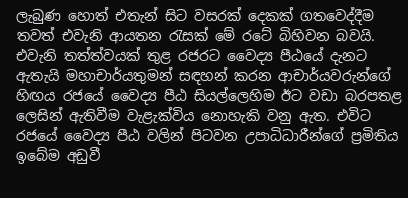ලැබුණ හොත් එතැන් සිට වසරක්‌ දෙකක්‌ ගතවෙද්දීම තවත් එවැනි ආයතන රැසක්‌ මේ රටේ බිහිවන බවයි. එවැනි තත්ත්වයක්‌ තුළ රජරට වෛද්‍ය පීඨයේ දැනට ඇතැයි මහාචාර්යතුමන් සඳහන් කරන ආචාර්යවරුන්ගේ හිඟය රජයේ වෛද්‍ය පීඨ සියල්ලෙහිම ඊට වඩා බරපතළ ලෙසින් ඇතිවීම වැළැක්‌විය නොහැකි වනු ඇත. එවිට රජයේ වෛද්‍ය පීඨ වලින් පිටවන උපාධිධාරීන්ගේ ප්‍රමිතිය ඉබේම අඩුවී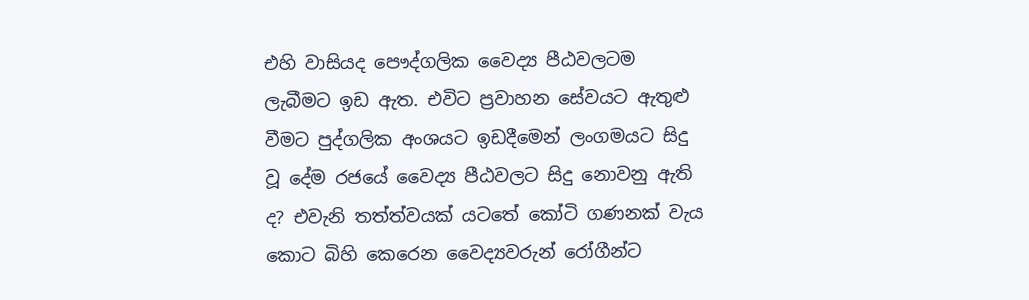එහි වාසියද පෞද්ගලික වෛද්‍ය පීඨවලටම ලැබීමට ඉඩ ඇත. එවිට ප්‍රවාහන සේවයට ඇතුළු වීමට පුද්ගලික අංශයට ඉඩදීමෙන් ලංගමයට සිදු වූ දේම රජයේ වෛද්‍ය පීඨවලට සිදු නොවනු ඇති ද? එවැනි තත්ත්වයක්‌ යටතේ කෝටි ගණනක්‌ වැය කොට බිහි කෙරෙන වෛද්‍යවරුන් රෝගීන්ට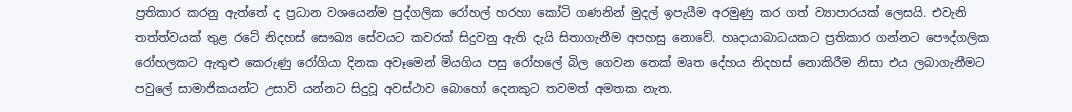ප්‍රතිකාර කරනු ඇත්තේ ද ප්‍රධාන වශයෙන්ම පුද්ගලික රෝහල් හරහා කෝටි ගණනින් මුදල් ඉපැයීම අරමුණු කර ගත් ව්‍යාපාරයක්‌ ලෙසයි. එවැනි තත්ත්වයක්‌ තුළ රටේ නිදහස්‌ සෞඛ්‍ය සේවයට කවරක්‌ සිදුවනු ඇති දැයි සිතාගැනීම අපහසු නොවේ. හෘදායාබාධයකට ප්‍රතිකාර ගන්නට පෞද්ගලික රෝහලකට ඇතුළු කෙරුණු රෝගියා දිනක අවෑමෙන් මියගිය පසු රෝහලේ බිල ගෙවන තෙක්‌ මෘත දේහය නිදහස්‌ නොකිරීම නිසා එය ලබාගැනීමට පවුලේ සාමාජිකයන්ට උසාවි යන්නට සිදුවූ අවස්‌ථාව බොහෝ දෙනකුට තවමත් අමතක නැත.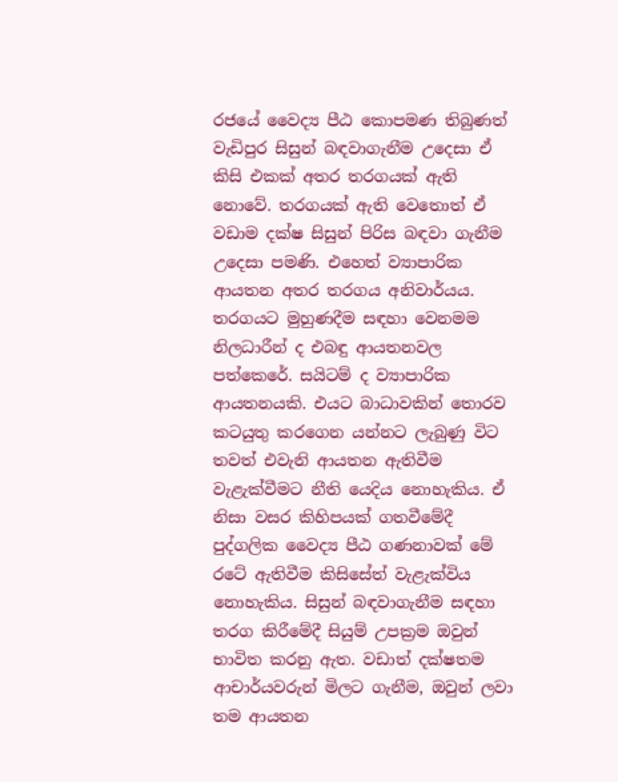රජයේ වෛද්‍ය පීඨ කොපමණ තිබුණත් වැඩිපුර සිසුන් බඳවාගැනීම උදෙසා ඒ කිසි එකක්‌ අතර තරගයක්‌ ඇති නොවේ. තරගයක්‌ ඇති වෙතොත් ඒ වඩාම දක්‌ෂ සිසුන් පිරිස බඳවා ගැනීම උදෙසා පමණි. එහෙත් ව්‍යාපාරික ආයතන අතර තරගය අනිවාර්යය. තරගයට මුහුණදීම සඳහා වෙනමම නිලධාරීන් ද එබඳු ආයතනවල පත්කෙරේ. සයිටම් ද ව්‍යාපාරික ආයතනයකි. එයට බාධාවකින් තොරව කටයුතු කරගෙන යන්නට ලැබුණු විට තවත් එවැනි ආයතන ඇතිවීම වැළැක්‌වීමට නීති යෙදිය නොහැකිය. ඒ නිසා වසර කිහිපයක්‌ ගතවීමේදී පුද්ගලික වෛද්‍ය පීඨ ගණනාවක්‌ මේ රටේ ඇතිවීම කිසිසේත් වැළැක්‌විය නොහැකිය. සිසුන් බඳවාගැනීම සඳහා තරග කිරීමේදී සියුම් උපක්‍රම ඔවුන් භාවිත කරනු ඇත. වඩාත් දක්‌ෂතම ආචාර්යවරුන් මිලට ගැනීම, ඔවුන් ලවා තම ආයතන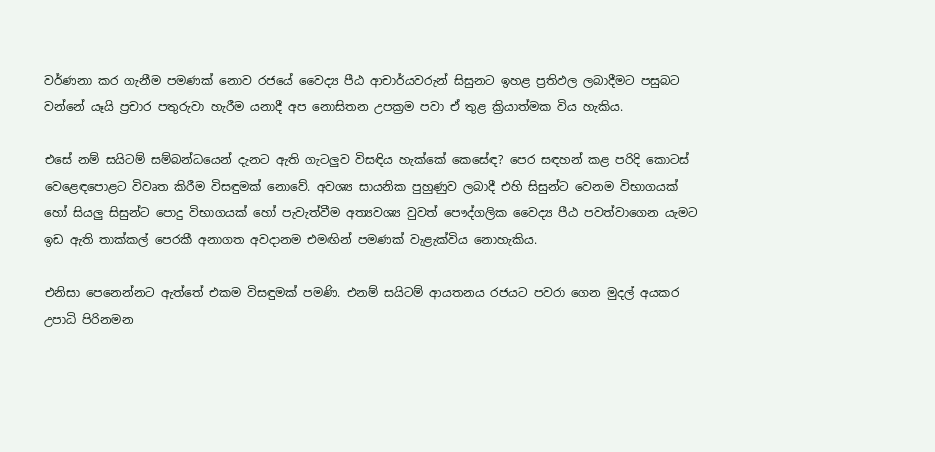වර්ණනා කර ගැනීම පමණක්‌ නොව රජයේ වෛද්‍ය පීඨ ආචාර්යවරුන් සිසුනට ඉහළ ප්‍රතිඵල ලබාදීමට පසුබට වන්නේ යෑයි ප්‍රචාර පතුරුවා හැරීම යනාදී අප නොසිතන උපක්‍රම පවා ඒ තුළ ක්‍රියාත්මක විය හැකිය.

එසේ නම් සයිටම් සම්බන්ධයෙන් දැනට ඇති ගැටලුව විසඳිය හැක්‌කේ කෙසේඳ? පෙර සඳහන් කළ පරිදි කොටස්‌ වෙළෙඳපොළට විවෘත කිරීම විසඳුමක්‌ නොවේ. අවශ්‍ය සායනික පුහුණුව ලබාදී එහි සිසුන්ට වෙනම විභාගයක්‌ හෝ සියලු සිසුන්ට පොදු විභාගයක්‌ හෝ පැවැත්වීම අත්‍යවශ්‍ය වුවත් පෞද්ගලික වෛද්‍ය පීඨ පවත්වාගෙන යැමට ඉඩ ඇති තාක්‌කල් පෙරකී අනාගත අවදානම එමඟින් පමණක්‌ වැළැක්‌විය නොහැකිය.

එනිසා පෙනෙන්නට ඇත්තේ එකම විසඳුමක්‌ පමණි. එනම් සයිටම් ආයතනය රජයට පවරා ගෙන මුදල් අයකර උපාධි පිරිනමන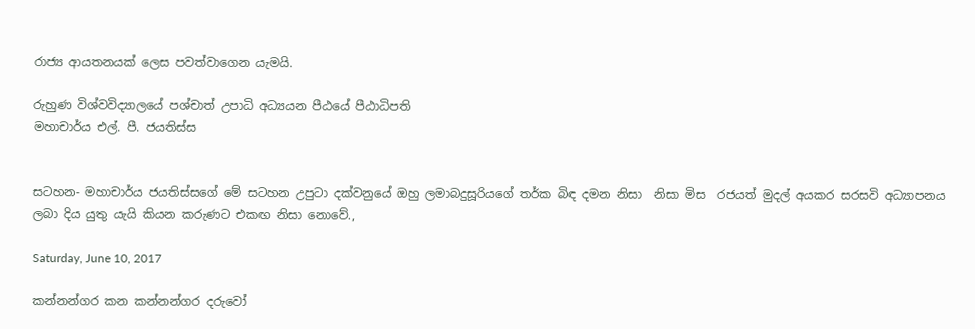රාජ්‍ය ආයතනයක්‌ ලෙස පවත්වාගෙන යැමයි.

රුහුණ විශ්වවිද්‍යාලයේ පශ්චාත් උපාධි අධ්‍යයන පීඨයේ පීඨාධිපති
මහාචාර්ය එල්. පී. ජයතිස්‌ස


සටහන- මහාචාර්ය ජයතිස්සගේ මේ සටහන උපුටා දක්වනුයේ ඔහු ලමාබදුසූරියගේ තර්ක බිඳ දමන නිසා  නිසා මිස  රජයත් මුදල් අයකර සරසවි අධ්‍යාපනය ලබා දිය යුතු යැයි කියන කරුණට එකඟ නිසා නොවේ.,

Saturday, June 10, 2017

කන්නන්ගර කන කන්නන්ගර දරුවෝ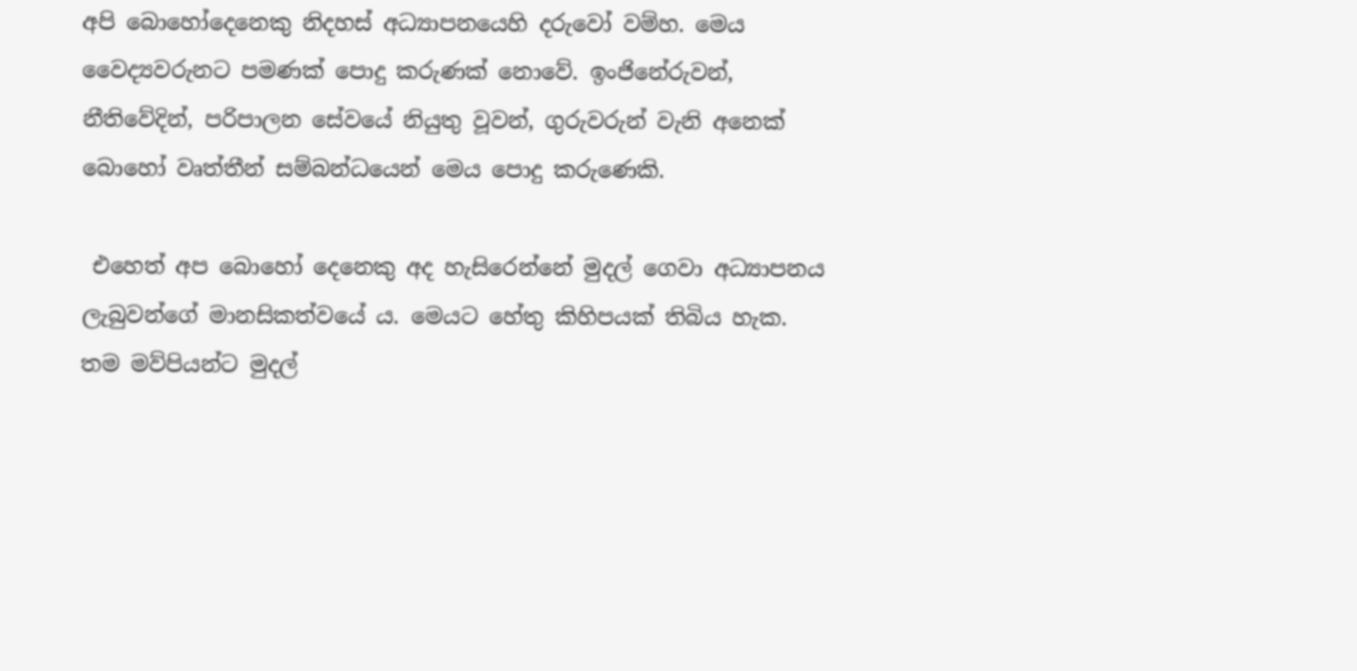අපි බොහෝදෙනෙකු නිදහස් අධ්‍යාපනයෙහි දරුවෝ වම්හ. මෙය වෛද්‍යවරුනට පමණක් පොදු කරුණක් නොවේ. ඉංජිනේරුවන්, නීතිවේදින්, පරිපාලන සේවයේ නියුතු වූවන්, ගුරුවරුන් වැනි අනෙක් බොහෝ වෘත්තීන් සම්බන්ධයෙන් මෙය පොදු කරුණෙකි.

 එහෙත් අප බොහෝ දෙනෙකු අද හැසිරෙන්නේ මුදල් ගෙවා අධ්‍යාපනය ලැබුවන්ගේ මානසිකත්වයේ ය. මෙයට හේතු කිහිපයක් තිබිය හැක. තම මව්පියන්ට මුදල්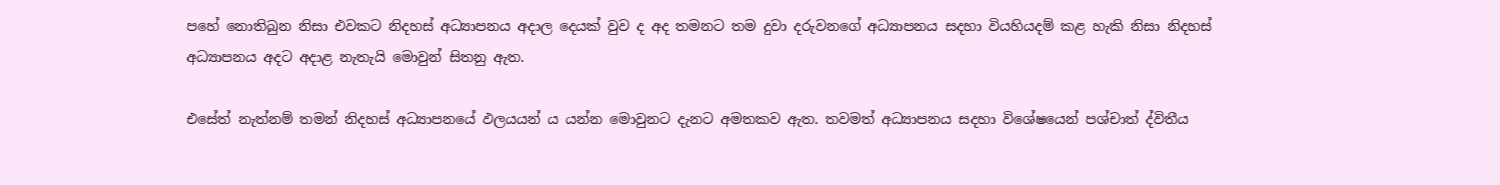පහේ නොතිබුන නිසා එවකට නිදහස් අධ්‍යාපනය අදාල දෙයක් වුව ද අද තමනට තම දුවා දරුවනගේ අධ්‍යාපනය සදහා වියහියදම් කළ හැකි නිසා නිදහස් අධ්‍යාපනය අදට අදාළ නැතැයි මොවුන් සිතනු ඇත.

එසේත් නැත්නම් තමන් නිදහස් අධ්‍යාපනයේ ඵලයයන් ය යන්න මොවුනට දැනට අමතකව ඇත. තවමත් අධ්‍යාපනය සදහා විශේෂයෙන් පශ්චාත් ද්විතීය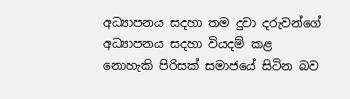අධ්‍යාපනය සදහා තම දුවා දරුවන්ගේ අධ්‍යාපනය සදහා වියදම් කළ නොහැකි පිරිසක් සමාජයේ සිටින බව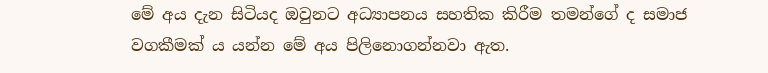මේ අය දැන සිටියද ඔවුනට අධ්‍යාපනය සහතික කිරීම තමන්ගේ ද සමාජ වගකීමක් ය යන්න මේ අය පිලිනොගන්නවා ඇත.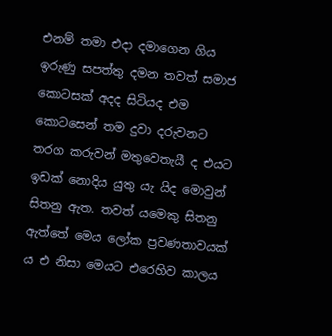එනම් තමා එදා දමාගෙන ගිය ඉරුණු සපත්තු දමන තවත් සමාජ කොටසක් අදද සිටියද එම කොටසෙන් තම දුවා දරුවනට තරග කරුවන් මතුවෙතැයී ද එයට ඉඩක් නොදිය යුතු යැ යිද මොවුන් සිතනු ඇත. තවත් යමෙකු සිතනු ඇත්තේ මෙය ලෝක ප්‍රවණතාවයක් ය එ නිසා මෙයට එරෙහිව කාලය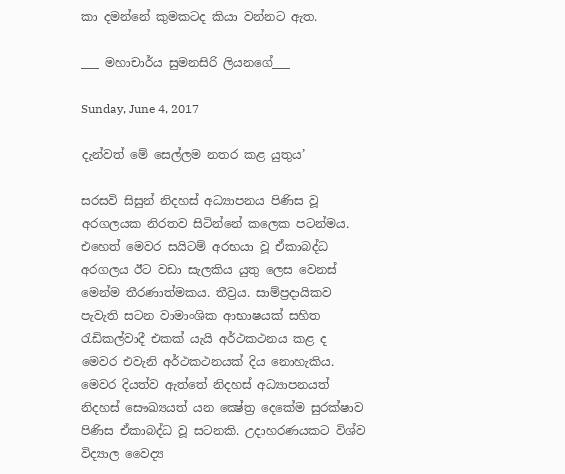කා දමන්නේ කුමකටද කියා වන්නට ඇත.

___ මහාචාර්ය සුමනසිරි ලියනගේ___

Sunday, June 4, 2017

දැන්වත් මේ සෙල්ලම නතර කළ යුතුය’

සරසවි සිසුන් නිදහස් අධ්‍යාපනය පිණිස වූ අරගලයක නිරතව සිටින්නේ කලෙක පටන්මය. එහෙත් මෙවර සයිටම් අරභයා වූ ඒකාබද්ධ අරගලය ඊට වඩා සැලකිය යුතු ලෙස වෙනස් මෙන්ම තීරණාත්මකය. තීව්‍රය. සාම්ප්‍රදායිකව පැවැති සටන වාමාංශික ආභාෂයක් සහිත රැඩිකල්වාදී එකක් යැයි අර්ථකථනය කළ ද මෙවර එවැනි අර්ථකථනයක් දිය නොහැකිය.
මෙවර දියත්ව ඇත්තේ නිදහස් අධ්‍යාපනයත් නිදහස් සෞඛ්‍යයත් යන ක්‍ෂේත්‍ර දෙකේම සුරක්ෂාව පිණිස ඒකාබද්ධ වූ සටනකි. උදාහරණයකට විශ්ව විද්‍යාල වෛද්‍ය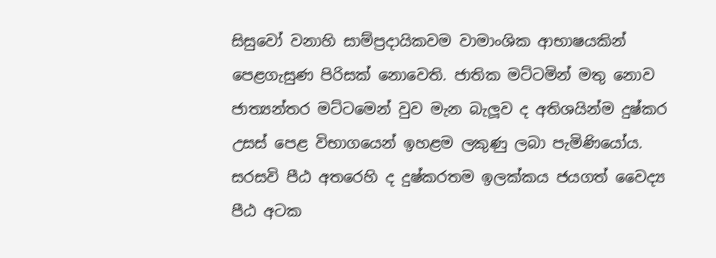සිසුවෝ වනාහි සාම්ප්‍රදායිකවම වාමාංශික ආභාෂයකින් පෙළගැසුණ පිරිසක් නොවෙති. ජාතික මට්ටමින් මතු නොව ජාත්‍යන්තර මට්ටමෙන් වුව මැන බැලූව ද අතිශයින්ම දුෂ්කර උසස් පෙළ විභාගයෙන් ඉහළම ලකුණු ලබා පැමිණියෝය. සරසවි පීඨ අතරෙහි ද දුෂ්කරතම ඉලක්කය ජයගත් වෛද්‍ය පීඨ අටක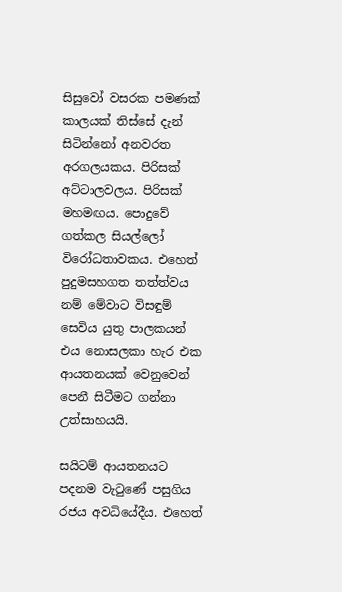සිසුවෝ වසරක පමණක් කාලයක් තිස්සේ දැන් සිටින්නෝ අනවරත අරගලයකය. පිරිසක් අට්ටාලවලය. පිරිසක් මහමඟය. පොදුවේ ගත්කල සියල්ලෝ විරෝධතාවකය. එහෙත් පුදුමසහගත තත්ත්වය නම් මේවාට විසඳුම් සෙවිය යුතු පාලකයන් එය නොසලකා හැර එක ආයතනයක් වෙනුවෙන් පෙනී සිටීමට ගන්නා උත්සාහයයි.

සයිටම් ආයතනයට පදනම වැටුණේ පසුගිය රජය අවධියේදීය. එහෙත්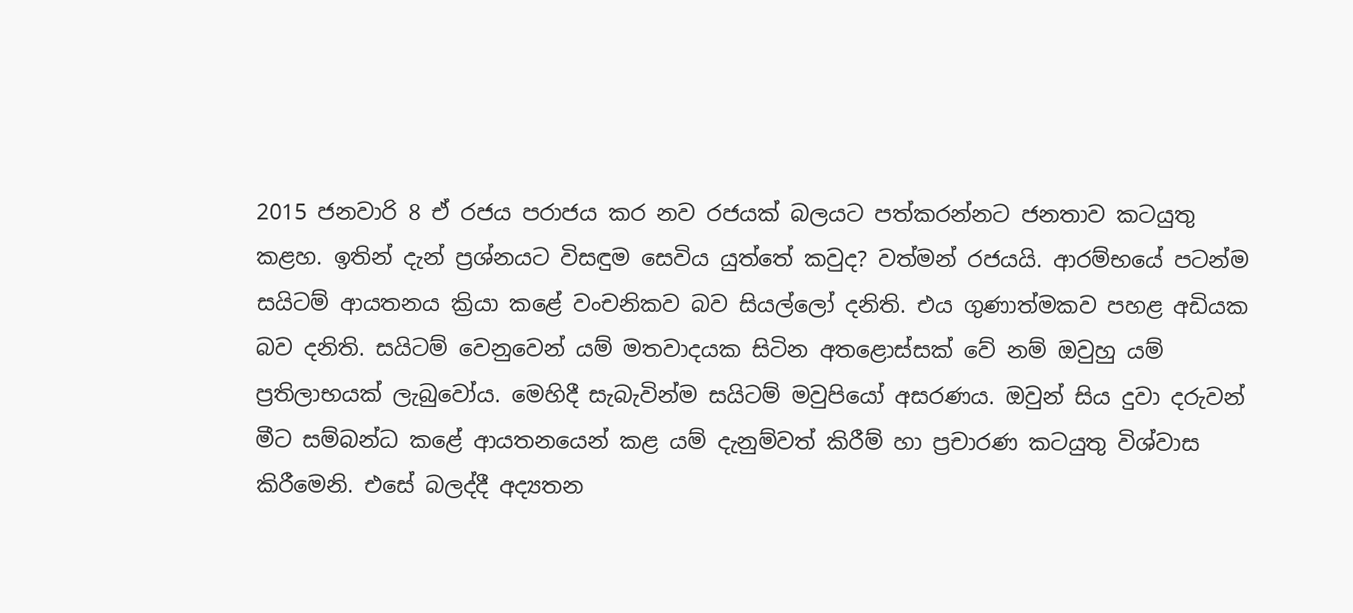2015 ජනවාරි 8 ඒ රජය පරාජය කර නව රජයක් බලයට පත්කරන්නට ජනතාව කටයුතු කළහ. ඉතින් දැන් ප්‍රශ්නයට විසඳුම සෙවිය යුත්තේ කවුද? වත්මන් රජයයි. ආරම්භයේ පටන්ම සයිටම් ආයතනය ක්‍රියා කළේ වංචනිකව බව සියල්ලෝ දනිති. එය ගුණාත්මකව පහළ අඩියක බව දනිති. සයිටම් වෙනුවෙන් යම් මතවාදයක සිටින අතළොස්සක් වේ නම් ඔවුහු යම් ප්‍රතිලාභයක් ලැබුවෝය. මෙහිදී සැබැවින්ම සයිටම් මවුපියෝ අසරණය. ඔවුන් සිය දුවා දරුවන් මීට සම්බන්ධ කළේ ආයතනයෙන් කළ යම් දැනුම්වත් කිරීම් හා ප්‍රචාරණ කටයුතු විශ්වාස කිරීමෙනි. එසේ බලද්දී අද්‍යතන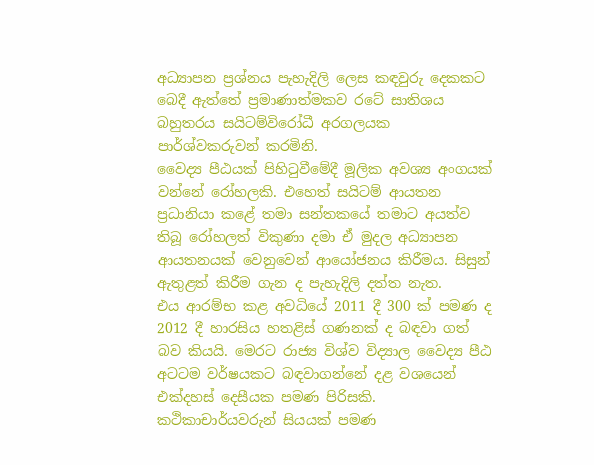අධ්‍යාපන ප්‍රශ්නය පැහැදිලි ලෙස කඳවුරු දෙකකට බෙදී ඇත්තේ ප්‍රමාණාත්මකව රටේ සාතිශය බහුතරය සයිටම්විරෝධී අරගලයක පාර්ශ්වකරුවන් කරමිනි.
වෛද්‍ය පීඨයක් පිහිටුවීමේදී මූලික අවශ්‍ය අංගයක් වන්නේ රෝහලකි. එහෙත් සයිටම් ආයතන ප්‍රධානියා කළේ තමා සන්තකයේ තමාට අයත්ව තිබූ රෝහලත් විකුණා දමා ඒ මුදල අධ්‍යාපන ආයතනයක් වෙනුවෙන් ආයෝජනය කිරීමය. සිසුන් ඇතුළත් කිරීම ගැන ද පැහැදිලි දත්ත නැත.
එය ආරම්භ කළ අවධියේ 2011 දී 300 ක් පමණ ද 2012 දී හාරසිය හතළිස් ගණනක් ද බඳවා ගත් බව කියයි. මෙරට රාජ්‍ය විශ්ව විද්‍යාල වෛද්‍ය පීඨ අටටම වර්ෂයකට බඳවාගන්නේ දළ වශයෙන් එක්දහස් දෙසීයක පමණ පිරිසකි. කථිකාචාර්යවරුන් සියයක් පමණ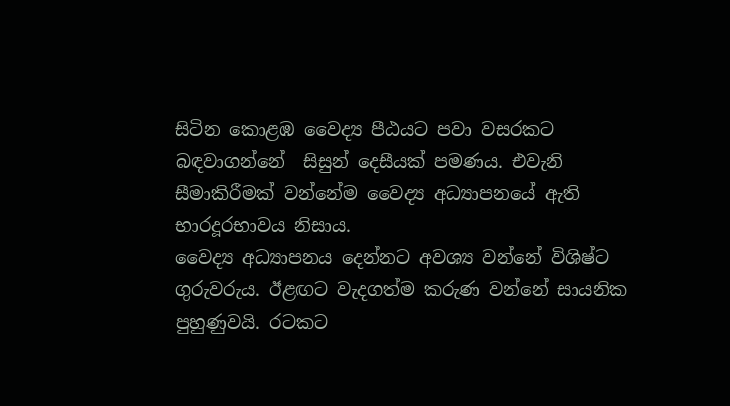සිටින කොළඹ වෛද්‍ය පීඨයට පවා වසරකට බඳවාගන්නේ  සිසුන් දෙසීයක් පමණය. එවැනි සීමාකිරීමක් වන්නේම වෛද්‍ය අධ්‍යාපනයේ ඇති භාරදූරභාවය නිසාය.
වෛද්‍ය අධ්‍යාපනය දෙන්නට අවශ්‍ය වන්නේ විශිෂ්ට ගුරුවරුය. ඊළඟට වැදගත්ම කරුණ වන්නේ සායනික පුහුණුවයි. රටකට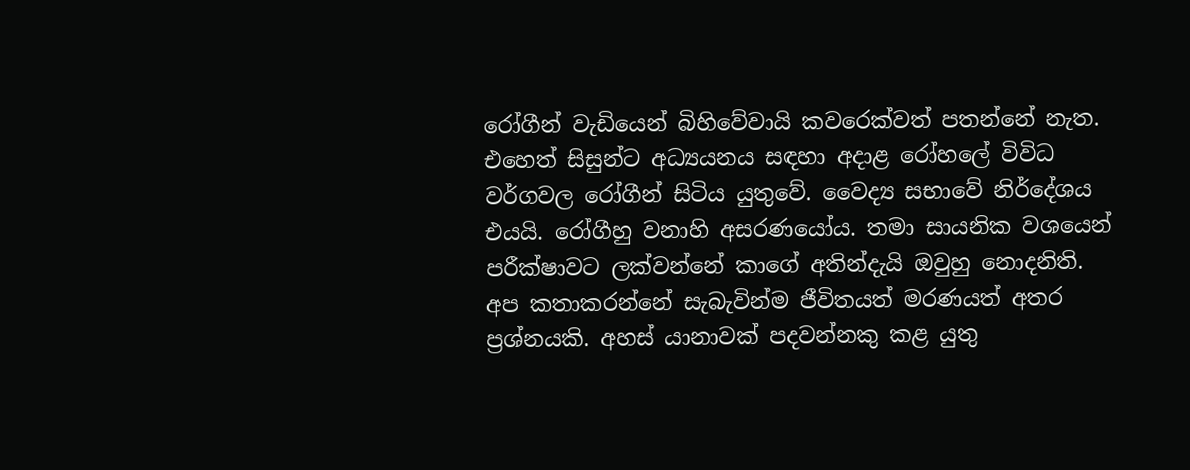රෝගීන් වැඩියෙන් බිහිවේවායි කවරෙක්වත් පතන්නේ නැත. එහෙත් සිසුන්ට අධ්‍යයනය සඳහා අදාළ රෝහලේ විවිධ වර්ගවල රෝගීන් සිටිය යුතුවේ. වෛද්‍ය සභාවේ නිර්දේශය එයයි. රෝගීහු වනාහි අසරණයෝය. තමා සායනික වශයෙන් පරීක්ෂාවට ලක්වන්නේ කාගේ අතින්දැයි ඔවුහු නොදනිති. අප කතාකරන්නේ සැබැවින්ම ජීවිතයත් මරණයත් අතර ප්‍රශ්නයකි. අහස් යානාවක් පදවන්නකු කළ යුතු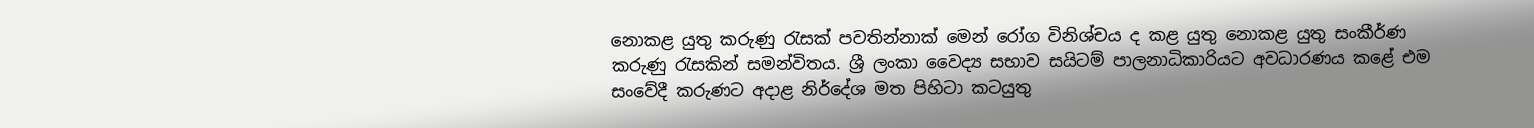නොකළ යුතු කරුණු රැසක් පවතින්නාක් මෙන් රෝග විනිශ්චය ද කළ යුතු නොකළ යුතු සංකීර්ණ කරුණු රැසකින් සමන්විතය. ශ්‍රී ලංකා වෛද්‍ය සභාව සයිටම් පාලනාධිකාරියට අවධාරණය කළේ එම සංවේදී කරුණට අදාළ නිර්දේශ මත පිහිටා කටයුතු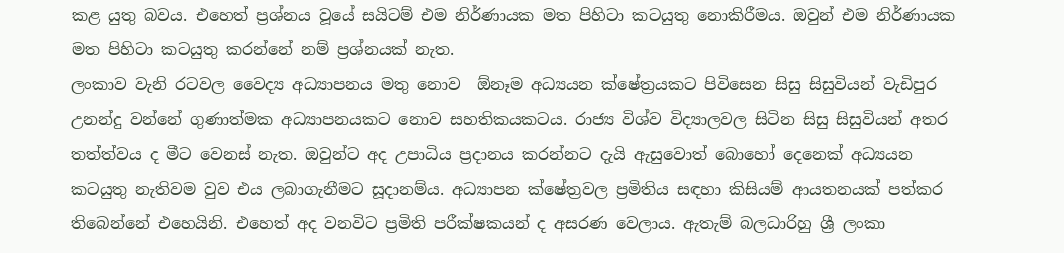කළ යුතු බවය. එහෙත් ප්‍රශ්නය වූයේ සයිටම් එම නිර්ණායක මත පිහිටා කටයුතු නොකිරීමය. ඔවුන් එම නිර්ණායක මත පිහිටා කටයුතු කරන්නේ නම් ප්‍රශ්නයක් නැත.
ලංකාව වැනි රටවල වෛද්‍ය අධ්‍යාපනය මතු නොව  ඕනෑම අධ්‍යයන ක්ෂේත්‍රයකට පිවිසෙන සිසු සිසුවියන් වැඩිපුර උනන්දු වන්නේ ගුණාත්මක අධ්‍යාපනයකට නොව සහතිකයකටය. රාජ්‍ය විශ්ව විද්‍යාලවල සිටින සිසු සිසුවියන් අතර තත්ත්වය ද මීට වෙනස් නැත. ඔවුන්ට අද උපාධිය ප්‍රදානය කරන්නට දැයි ඇසුවොත් බොහෝ දෙනෙක් අධ්‍යයන කටයුතු නැතිවම වුව එය ලබාගැනීමට සූදානම්ය. අධ්‍යාපන ක්ෂේත්‍රවල ප්‍රමිතිය සඳහා කිසියම් ආයතනයක් පත්කර තිබෙන්නේ එහෙයිනි. එහෙත් අද වනවිට ප්‍රමිති පරීක්ෂකයන් ද අසරණ වෙලාය. ඇතැම් බලධාරිහු ශ්‍රී ලංකා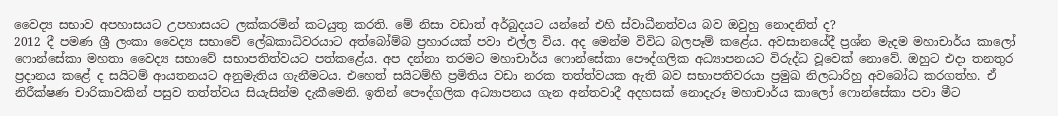වෛද්‍ය සභාව අපහාසයට උපහාසයට ලක්කරමින් කටයුතු කරති. මේ නිසා වඩාත් අර්බුදයට යන්නේ එහි ස්වාධීනත්වය බව ඔවුහු නොදනිත් ද?
2012 දී පමණ ශ්‍රී ලංකා වෛද්‍ය සභාවේ ලේඛකාධිවරයාට අත්බෝම්බ ප්‍රහාරයක් පවා එල්ල විය. අද මෙන්ම විවිධ බලපෑම් කළේය. අවසානයේදී ප්‍රශ්න මැදම මහාචාර්ය කාලෝ ෆොන්සේකා මහතා වෛද්‍ය සභාවේ සභාපතිත්වයට පත්කළේය. අප දන්නා තරමට මහාචාර්ය ෆොන්සේකා පෞද්ගලික අධ්‍යාපනයට විරුද්ධ වූවෙක් නොවේ. ඔහුට එදා තනතුර ප්‍රදානය කළේ ද සයිටම් ආයතනයට අනුමැතිය ගැනීමටය. එහෙත් සයිටම්හි ප්‍රමිතිය වඩා නරක තත්ත්වයක ඇති බව සභාපතිවරයා ප්‍රමුඛ නිලධාරිහු අවබෝධ කරගත්හ. ඒ නිරීක්ෂණ චාරිකාවකින් පසුව තත්ත්වය සියැසින්ම දැකීමෙනි. ඉතින් පෞද්ගලික අධ්‍යාපනය ගැන අන්තවාදී අදහසක් නොදැරූ මහාචාර්ය කාලෝ ෆොන්සේකා පවා මීට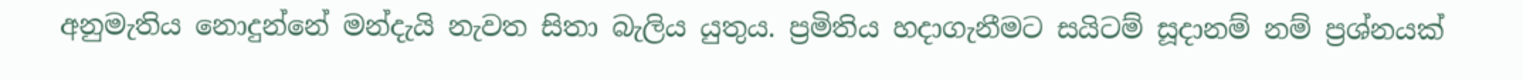අනුමැතිය නොදුන්නේ මන්දැයි නැවත සිතා බැලිය යුතුය. ප්‍රමිතිය හදාගැනීමට සයිටම් සූදානම් නම් ප්‍රශ්නයක්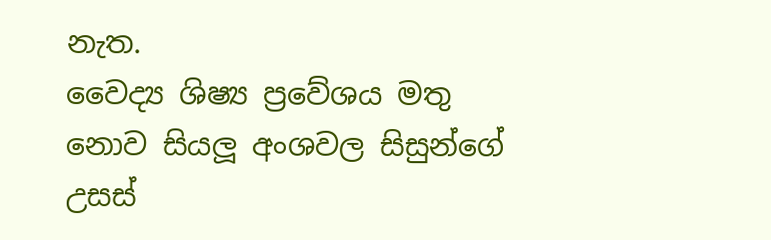නැත.
වෛද්‍ය ශිෂ්‍ය ප්‍රවේශය මතු නොව සියලූ අංශවල සිසුන්ගේ උසස්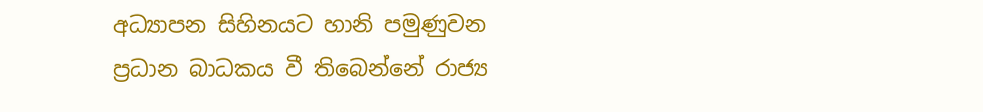අධ්‍යාපන සිහිනයට හානි පමුණුවන ප්‍රධාන බාධකය වී තිබෙන්නේ රාජ්‍ය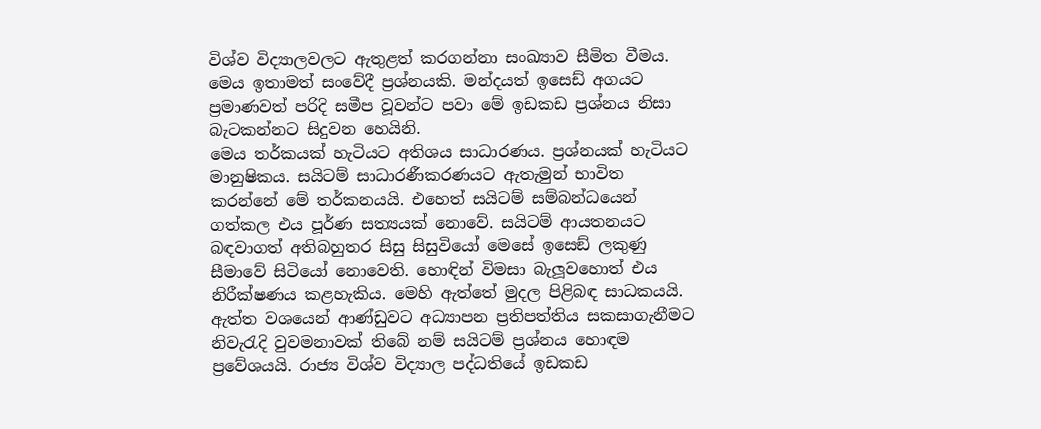විශ්ව විද්‍යාලවලට ඇතුළත් කරගන්නා සංඛ්‍යාව සීමිත වීමය. මෙය ඉතාමත් සංවේදී ප්‍රශ්නයකි. මන්දයත් ඉසෙඩ් අගයට ප්‍රමාණවත් පරිදි සමීප වූවන්ට පවා මේ ඉඩකඩ ප්‍රශ්නය නිසා බැටකන්නට සිදුවන හෙයිනි.
මෙය තර්කයක් හැටියට අතිශය සාධාරණය. ප්‍රශ්නයක් හැටියට මානුෂිකය. සයිටම් සාධාරණීකරණයට ඇතැමුන් භාවිත කරන්නේ මේ තර්කනයයි. එහෙත් සයිටම් සම්බන්ධයෙන් ගත්කල එය පූර්ණ සත්‍යයක් නොවේ. සයිටම් ආයතනයට බඳවාගත් අතිබහුතර සිසු සිසුවියෝ මෙසේ ඉසෙඞ් ලකුණු සීමාවේ සිටියෝ නොවෙති. හොඳින් විමසා බැලූවහොත් එය නිරීක්ෂණය කළහැකිය. මෙහි ඇත්තේ මුදල පිළිබඳ සාධකයයි. ඇත්ත වශයෙන් ආණ්ඩුවට අධ්‍යාපන ප්‍රතිපත්තිය සකසාගැනීමට නිවැරැදි වුවමනාවක් තිබේ නම් සයිටම් ප්‍රශ්නය හොඳම ප්‍රවේශයයි. රාජ්‍ය විශ්ව විද්‍යාල පද්ධතියේ ඉඩකඩ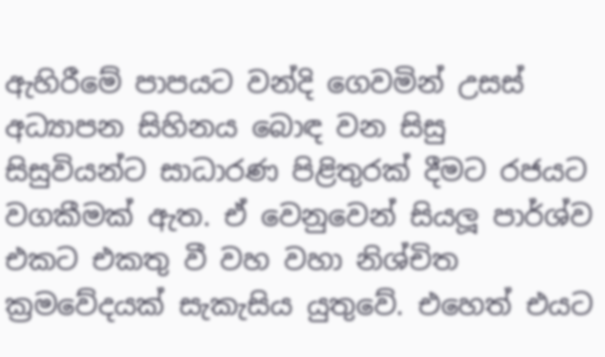ඇහිරීමේ පාපයට වන්දි ගෙවමින් උසස් අධ්‍යාපන සිහිනය බොඳ වන සිසු සිසුවියන්ට සාධාරණ පිළිතුරක් දීමට රජයට වගකීමක් ඇත. ඒ වෙනුවෙන් සියලූ පාර්ශ්ව එකට එකතු වී වහ වහා නිශ්චිත ක්‍රමවේදයක් සැකැසිය යුතුවේ. එහෙත් එයට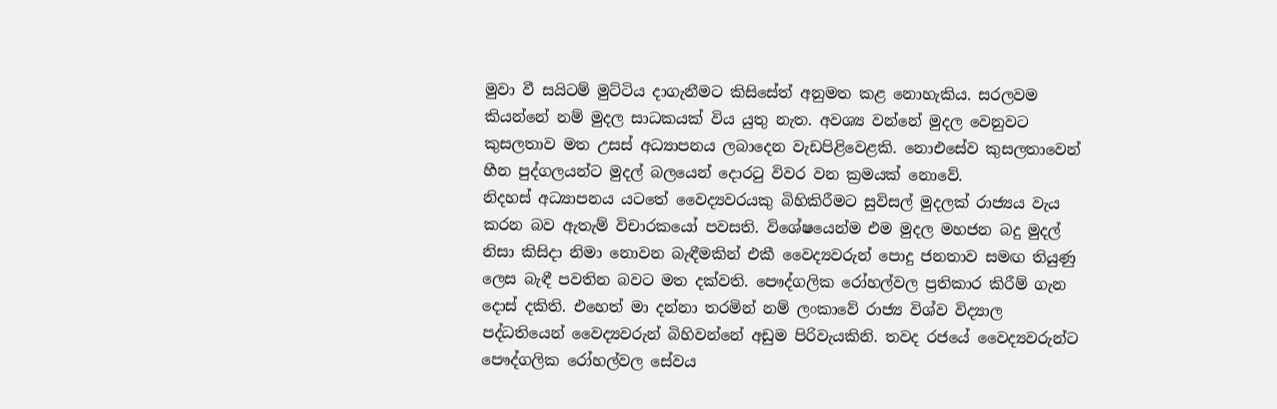මුවා වී සයිටම් මුට්ටිය දාගැනීමට කිසිසේත් අනුමත කළ නොහැකිය. සරලවම කියන්නේ නම් මුදල සාධකයක් විය යුතු නැත. අවශ්‍ය වන්නේ මුදල වෙනුවට කුසලතාව මත උසස් අධ්‍යාපනය ලබාදෙන වැඩපිළිවෙළකි. නොඑසේව කුසලතාවෙන් හීන පුද්ගලයන්ට මුදල් බලයෙන් දොරටු විවර වන ක්‍රමයක් නොවේ.
නිදහස් අධ්‍යාපනය යටතේ වෛද්‍යවරයකු බිහිකිරීමට සුවිසල් මුදලක් රාජ්‍යය වැය කරන බව ඇතැම් විචාරකයෝ පවසති. විශේෂයෙන්ම එම මුදල මහජන බදු මුදල් නිසා කිසිදා නිමා නොවන බැඳීමකින් එකී වෛද්‍යවරුන් පොදු ජනතාව සමඟ තියුණු ලෙස බැඳී පවතින බවට මත දක්වති. පෞද්ගලික රෝහල්වල ප්‍රතිකාර කිරීම් ගැන දොස් දකිති. එහෙත් මා දන්නා තරමින් නම් ලංකාවේ රාජ්‍ය විශ්ව විද්‍යාල පද්ධතියෙන් වෛද්‍යවරුන් බිහිවන්නේ අඩුම පිරිවැයකිනි. තවද රජයේ වෛද්‍යවරුන්ට පෞද්ගලික රෝහල්වල සේවය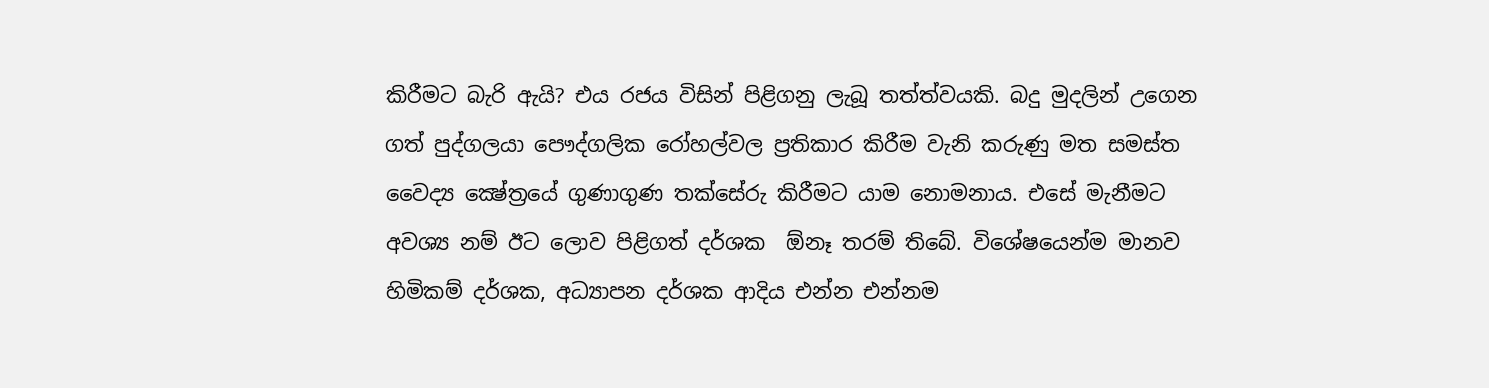කිරීමට බැරි ඇයි? එය රජය විසින් පිළිගනු ලැබූ තත්ත්වයකි. බදු මුදලින් උගෙන ගත් පුද්ගලයා පෞද්ගලික රෝහල්වල ප්‍රතිකාර කිරීම වැනි කරුණු මත සමස්ත වෛද්‍ය ක්‍ෂේත්‍රයේ ගුණාගුණ තක්සේරු කිරීමට යාම නොමනාය. එසේ මැනීමට අවශ්‍ය නම් ඊට ලොව පිළිගත් දර්ශක  ඕනෑ තරම් තිබේ. විශේෂයෙන්ම මානව හිමිකම් දර්ශක, අධ්‍යාපන දර්ශක ආදිය එන්න එන්නම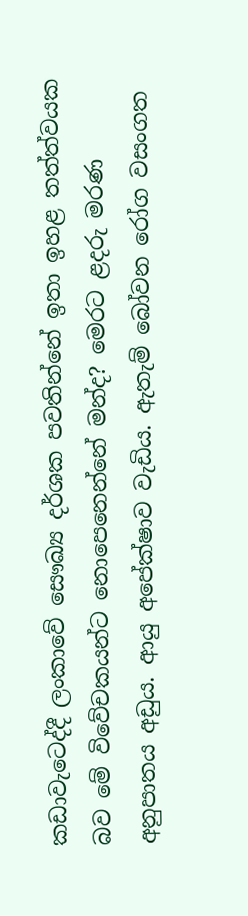කඩාවැටෙද්දී ලංකාවේ සෞඛ්‍ය දර්ශක පවතින්නේ ඉතා ඉහළ තත්ත්වයක බව මේ විවේචකයන්ට නොපෙනෙන්නේ මන්ද? මෙරට ළදරු මරණ අනුපාතය අඩුය. ආයු අපේක්ෂාව වැඩිය. ඇතැම් බෝවන රෝග වසංගත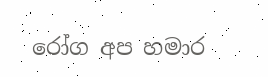රෝග අප හමාර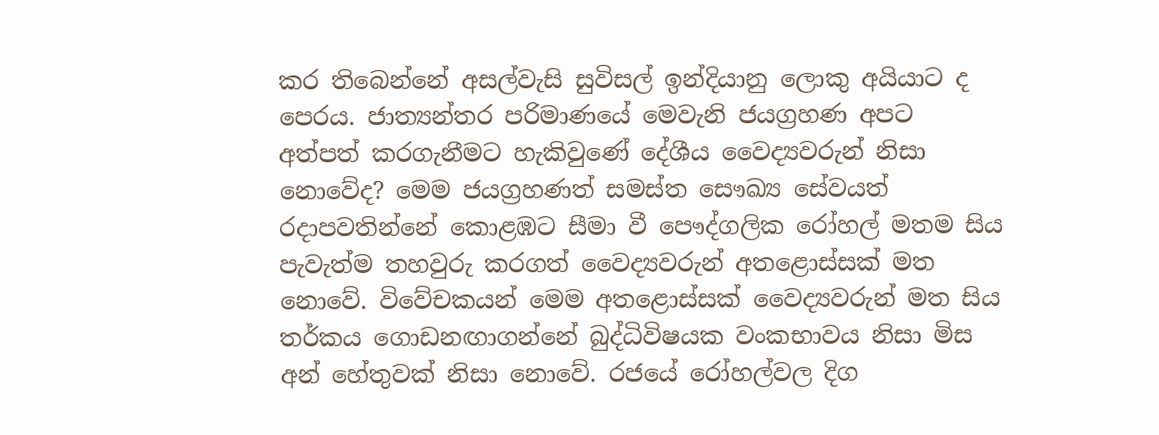කර තිබෙන්නේ අසල්වැසි සුවිසල් ඉන්දියානු ලොකු අයියාට ද පෙරය. ජාත්‍යන්තර පරිමාණයේ මෙවැනි ජයග්‍රහණ අපට අත්පත් කරගැනීමට හැකිවුණේ දේශීය වෛද්‍යවරුන් නිසා නොවේද? මෙම ජයග්‍රහණත් සමස්ත සෞඛ්‍ය සේවයත් රදාපවතින්නේ කොළඹට සීමා වී පෞද්ගලික රෝහල් මතම සිය පැවැත්ම තහවුරු කරගත් වෛද්‍යවරුන් අතළොස්සක් මත නොවේ. විවේචකයන් මෙම අතළොස්සක් වෛද්‍යවරුන් මත සිය තර්කය ගොඩනඟාගන්නේ බුද්ධිවිෂයක වංකභාවය නිසා මිස අන් හේතුවක් නිසා නොවේ. රජයේ රෝහල්වල දිග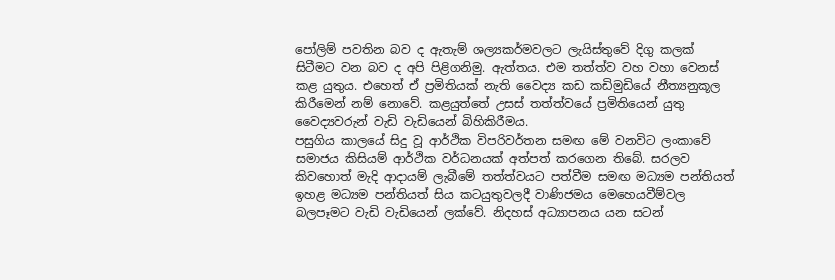පෝලිම් පවතින බව ද ඇතැම් ශල්‍යකර්මවලට ලැයිස්තුවේ දිගු කලක් සිටීමට වන බව ද අපි පිළිගනිමු. ඇත්තය. එම තත්ත්ව වහ වහා වෙනස් කළ යුතුය. එහෙත් ඒ ප්‍රමිතියක් නැති වෛද්‍ය කඩ කඩිමුඩියේ නීත්‍යනුකූල කිරීමෙන් නම් නොවේ. කළයුත්තේ උසස් තත්ත්වයේ ප්‍රමිතියෙන් යුතු වෛද්‍යවරුන් වැඩි වැඩියෙන් බිහිකිරීමය.
පසුගිය කාලයේ සිදු වූ ආර්ථික විපරිවර්තන සමඟ මේ වනවිට ලංකාවේ සමාජය කිසියම් ආර්ථික වර්ධනයක් අත්පත් කරගෙන තිබේ. සරලව කිවහොත් මැදි ආදායම් ලැබීමේ තත්ත්වයට පත්වීම සමඟ මධ්‍යම පන්තියත් ඉහළ මධ්‍යම පන්තියත් සිය කටයුතුවලදී වාණිජමය මෙහෙයවීම්වල බලපෑමට වැඩි වැඩියෙන් ලක්වේ. නිදහස් අධ්‍යාපනය යන සටන්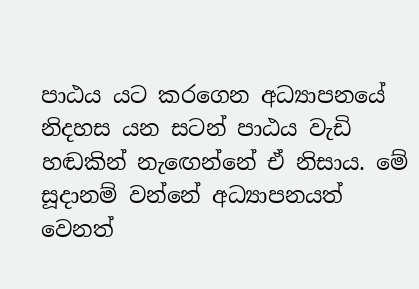පාඨය යට කරගෙන අධ්‍යාපනයේ නිදහස යන සටන් පාඨය වැඩි හඬකින් නැඟෙන්නේ ඒ නිසාය. මේ සූදානම් වන්නේ අධ්‍යාපනයත් වෙනත්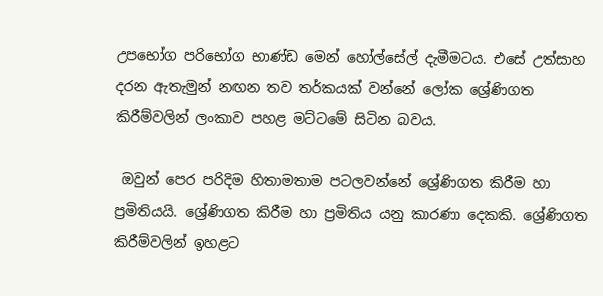උපභෝග පරිභෝග භාණ්ඩ මෙන් හෝල්සේල් දැමීමටය. එසේ උත්සාහ දරන ඇතැමුන් නඟන තව තර්කයක් වන්නේ ලෝක ශ්‍රේණිගත කිරීම්වලින් ලංකාව පහළ මට්ටමේ සිටින බවය.

 ඔවුන් පෙර පරිදිම හිතාමතාම පටලවන්නේ ශ්‍රේණිගත කිරීම හා ප්‍රමිතියයි. ශ්‍රේණිගත කිරීම හා ප්‍රමිතිය යනු කාරණා දෙකකි. ශ්‍රේණිගත කිරීම්වලින් ඉහළට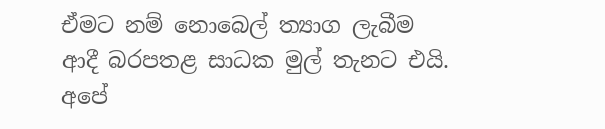ඒමට නම් නොබෙල් ත්‍යාග ලැබීම ආදී බරපතළ සාධක මුල් තැනට එයි. අපේ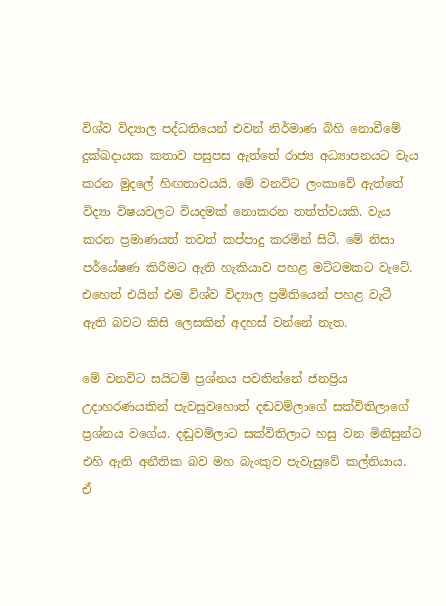විශ්ව විද්‍යාල පද්ධතියෙන් එවන් නිර්මාණ බිහි නොවීමේ දුක්ඛදායක කතාව පසුපස ඇත්තේ රාජ්‍ය අධ්‍යාපනයට වැය කරන මුදලේ හිඟතාවයයි. මේ වනවිට ලංකාවේ ඇත්තේ විද්‍යා විෂයවලට වියදමක් නොකරන තත්ත්වයකි. වැය කරන ප්‍රමාණයත් තවත් කප්පාදු කරමින් සිටී. මේ නිසා පර්යේෂණ කිරීමට ඇති හැකියාව පහළ මට්ටමකට වැටේ. එහෙත් එයින් එම විශ්ව විද්‍යාල ප්‍රමිතියෙන් පහළ වැටී ඇති බවට කිසි ලෙසකින් අදහස් වන්නේ නැත.

මේ වනවිට සයිටම් ප්‍රශ්නය පවතින්නේ ජනප්‍රිය උදාහරණයකින් පැවසුවහොත් දඬවම්ලාගේ සක්විතිලාගේ ප්‍රශ්නය වගේය. දඬුවම්ලාට සක්විතිලාට හසු වන මිනිසුන්ට එහි ඇති අනීතික බව මහ බැංකුව පැවැසුවේ කල්තියාය. ඒ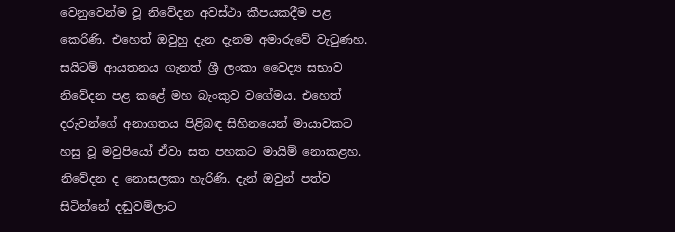වෙනුවෙන්ම වූ නිවේදන අවස්ථා කීපයකදීම පළ කෙරිණි. එහෙත් ඔවුහු දැන දැනම අමාරුවේ වැටුණහ. සයිටම් ආයතනය ගැනත් ශ්‍රී ලංකා වෛද්‍ය සභාව නිවේදන පළ කළේ මහ බැංකුව වගේමය. එහෙත් දරුවන්ගේ අනාගතය පිළිබඳ සිහිනයෙන් මායාවකට හසු වූ මවුපියෝ ඒවා සත පහකට මායිම් නොකළහ. නිවේදන ද නොසලකා හැරිණි. දැන් ඔවුන් පත්ව සිටින්නේ දඬුවම්ලාට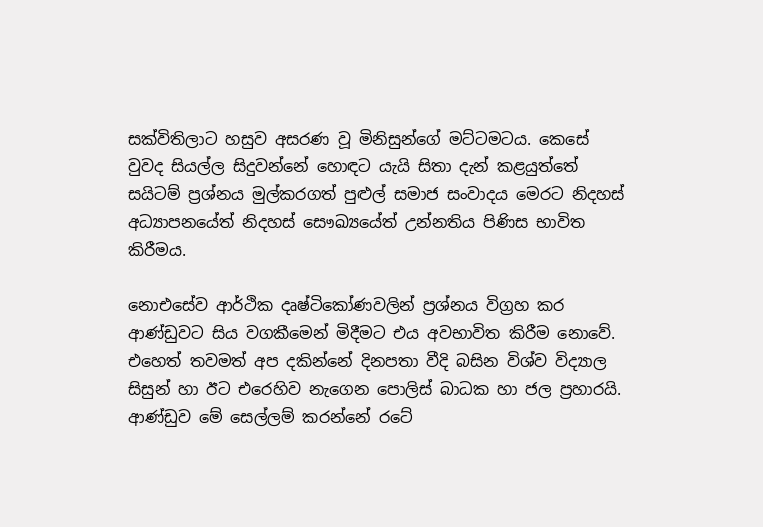සක්විතිලාට හසුව අසරණ වූ මිනිසුන්ගේ මට්ටමටය. කෙසේ වුවද සියල්ල සිදුවන්නේ හොඳට යැයි සිතා දැන් කළයුත්තේ සයිටම් ප්‍රශ්නය මුල්කරගත් පුළුල් සමාජ සංවාදය මෙරට නිදහස් අධ්‍යාපනයේත් නිදහස් සෞඛ්‍යයේත් උන්නතිය පිණිස භාවිත කිරීමය.

නොඑසේව ආර්ථික දෘෂ්ටිකෝණවලින් ප්‍රශ්නය විග්‍රහ කර ආණ්ඩුවට සිය වගකීමෙන් මිදීමට එය අවභාවිත කිරීම නොවේ. එහෙත් තවමත් අප දකින්නේ දිනපතා වීදි බසින විශ්ව විද්‍යාල සිසුන් හා ඊට එරෙහිව නැ‍ගෙන පොලිස් බාධක හා ජල ප්‍රහාරයි. ආණ්ඩුව මේ සෙල්ලම් කරන්නේ රටේ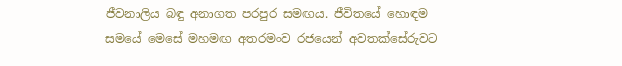ජීවනාලිය බඳු අනාගත පරපුර සමඟය. ජීවිතයේ හොඳම සමයේ මෙසේ මහමඟ අතරමංව රජයෙන් අවතක්සේරුවට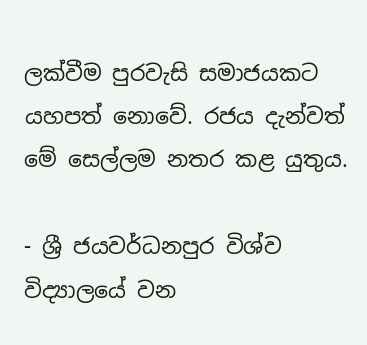ලක්වීම පුරවැසි සමාජයකට යහපත් නොවේ. රජය දැන්වත් මේ සෙල්ලම නතර කළ යුතුය.

- ශ්‍රී ජයවර්ධනපුර විශ්ව විද්‍යාලයේ වන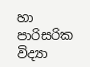හා පාරිසරික විද්‍යා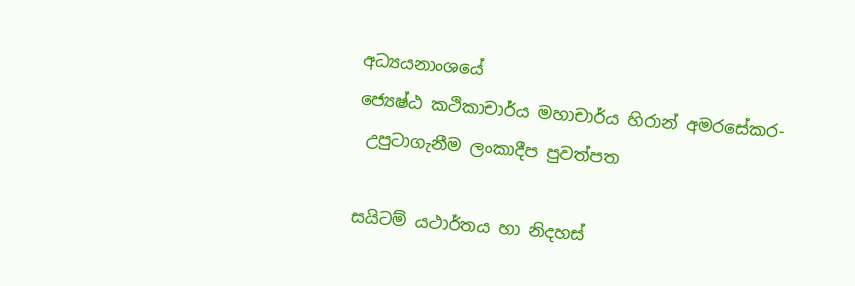අධ්‍යයනාංශයේ
ජ්‍යෙෂ්ඨ කථිකාචාර්ය මහාචාර්ය හිරාන් අමරසේකර-
 උපුටාගැනීම ලංකාදීප පුවත්පත

සයිටම් යථාර්තය හා නිදහස්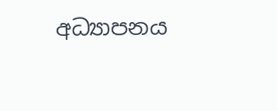අධ්‍යාපනය